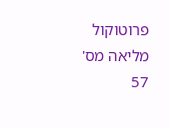פרוטוקול מליאה מס' 57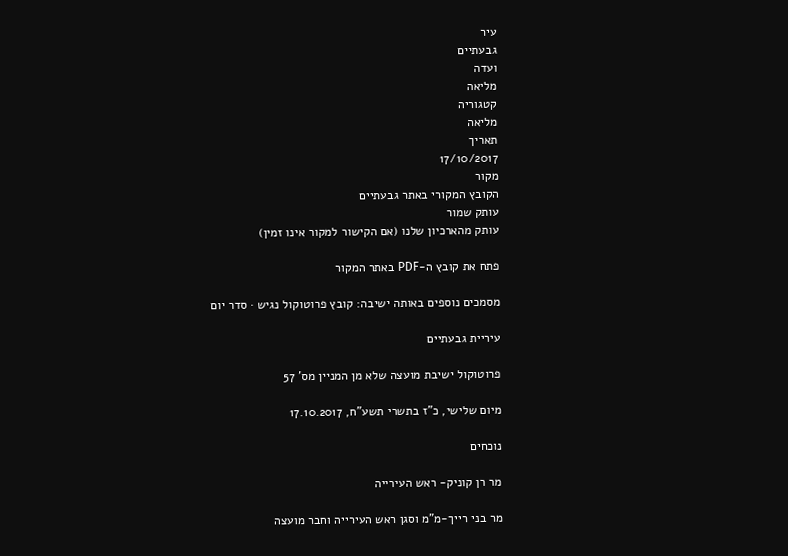עיר
גבעתיים
ועדה
מליאה
קטגוריה
מליאה
תאריך
17/10/2017
מקור
הקובץ המקורי באתר גבעתיים
עותק שמור
עותק מהארכיון שלנו (אם הקישור למקור אינו זמין)

פתח את קובץ ה-PDF באתר המקור

מסמכים נוספים באותה ישיבה: קובץ פרוטוקול נגיש · סדר יום

עיריית גבעתיים

פרוטוקול ישיבת מועצה שלא מן המניין מס' 57

מיום שלישי, כ"ז בתשרי תשע"ח, 17.10.2017

נוכחים

מר רן קוניק- ראש העירייה

מר בני רייך-מ"מ וסגן ראש העירייה וחבר מועצה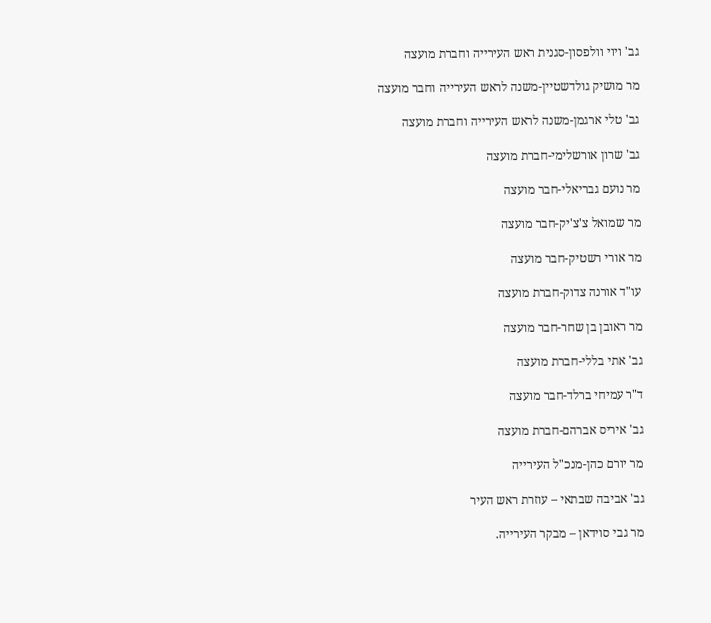גב' ויוי וולפסון-סגנית ראש העירייה וחברת מועצה

מר מושיק גולדשטיין-משנה לראש העירייה וחבר מועצה

גב' טלי ארגמן-משנה לראש העירייה וחברת מועצה

גב' שרון אורשלימי-חברת מועצה

מר נועם גבריאלי-חבר מועצה

מר שמואל צ'צ'יק-חבר מועצה

מר אורי רשטיק-חבר מועצה

עו"ד אורנה צדוק-חברת מועצה

מר ראובן בן שחר-חבר מועצה

גב' אתי בללי-חברת מועצה

ד"ר עמיחי ברלד-חבר מועצה

גב' איריס אברהם-חברת מועצה

מר יורם כהן-מנכ"ל העירייה

גב' אביבה שבתאי – עוזרת ראש העיר

מר גבי סוידאן – מבקר העירייה.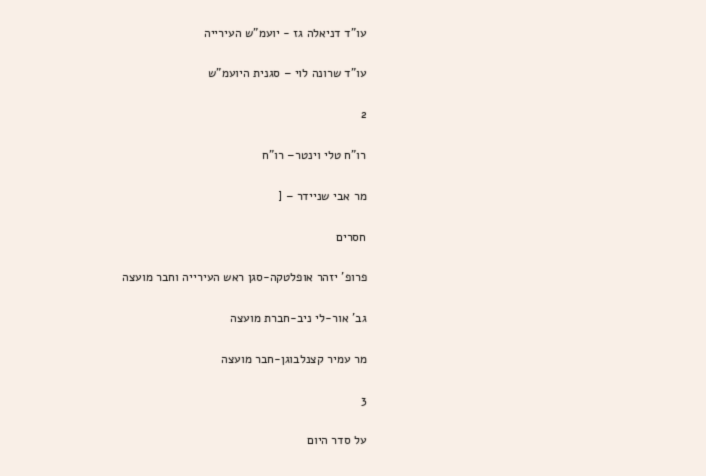עו"ד דניאלה גז - יועמ"ש העירייה

עו"ד שרונה לוי – סגנית היועמ"ש

2

רו"ח טלי וינטר– רו"ח

מר אבי שניידר – [

חסרים

פרופ' יזהר אופלטקה-סגן ראש העירייה וחבר מועצה

גב' אור-לי ניב-חברת מועצה

מר עמיר קצנלבוגן-חבר מועצה

3

על סדר היום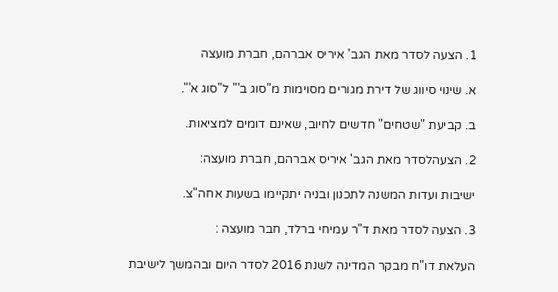1. הצעה לסדר מאת הגב' איריס אברהם, חברת מועצה

א. שינוי סיווג של דירת מגורים מסוימות מ"סוג ב'" ל"סוג א'".

ב. קביעת "שטחים" חדשים לחיוב, שאינם דומים למציאות.

2. הצעהלסדר מאת הגב' איריס אברהם, חברת מועצה:

ישיבות ועדות המשנה לתכנון ובניה יתקיימו בשעות אחה"צ.

3. הצעה לסדר מאת ד"ר עמיחי ברלד, חבר מועצה :

העלאת דו"ח מבקר המדינה לשנת 2016 לסדר היום ובהמשך לישיבת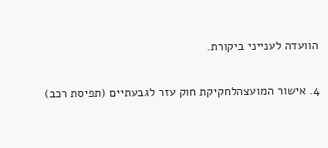הוועדה לענייני ביקורת.

4. אישור המועצהלחקיקת חוק עזר לגבעתיים (תפיסת רכב)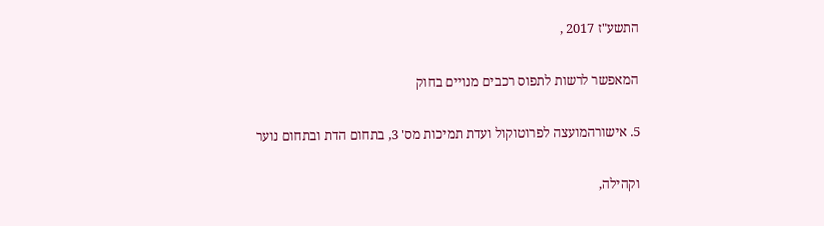התשע"ז 2017 ,

המאפשר לרשות לתפוס רכבים מנויים בחוק

5. אישורהמועצה לפרוטוקול ועדת תמיכות מס' 3, בתחום הדת ובתחום נוער

וקהילה,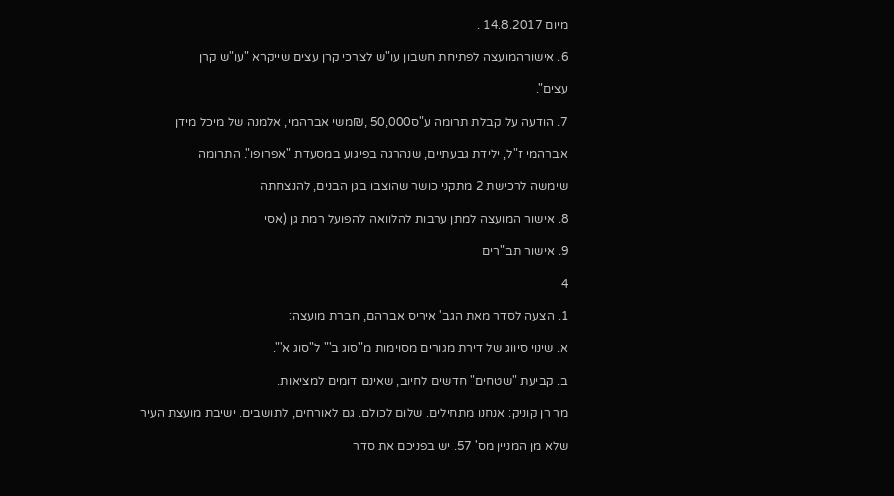מיום 14.8.2017 .

6. אישורהמועצה לפתיחת חשבון עו"ש לצרכי קרן עצים שייקרא "עו"ש קרן

עצים".

7. הודעה על קבלת תרומה ע"ס50,000 ,₪משי אברהמי, אלמנה של מיכל מידן

אברהמי ז"ל, ילידת גבעתיים, שנהרגה בפיגוע במסעדת "אפרופו". התרומה

שימשה לרכישת 2 מתקני כושר שהוצבו בגן הבנים, להנצחתה

8. אישור המועצה למתן ערבות להלוואה להפועל רמת גן (אסי

9. אישור תב"רים

4

1. הצעה לסדר מאת הגב' איריס אברהם, חברת מועצה:

א. שינוי סיווג של דירת מגורים מסוימות מ"סוג ב'" ל"סוג א'".

ב. קביעת "שטחים" חדשים לחיוב, שאינם דומים למציאות.

מר רן קוניק: אנחנו מתחילים. שלום לכולם. גם לאורחים, לתושבים. ישיבת מועצת העיר

שלא מן המניין מס' 57. יש בפניכם את סדר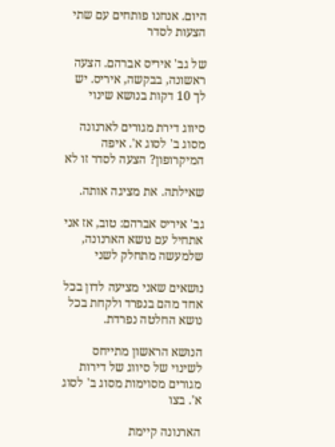היום. אנחנו פותחים עם שתי הצעות לסדר

של גב' איריס אברהם. הצעה ראשונה, בבקשה, איריס. יש לך 10 דקות בנושא שינוי

סיווג דירת מגורים לארנונה מסוג ב' לסוג א'. איפה המיקרופון? הצעה לסדר זו לא

שאילתה. את מציגה אותה.

גב' איריס אברהם: טוב, אז אני אתחיל עם נושא הארנונה, שלמעשה מתחלק לשני

נושאים שאני מציעה לדון בכל אחד מהם בנפרד ולקחת בכל נושא החלטה נפרדת.

הנושא הראשון מתייחס לשינוי של סיווג של דירות מגורים מסוימות מסוג ב' לסוג א'. בצו

הארנונה קיימת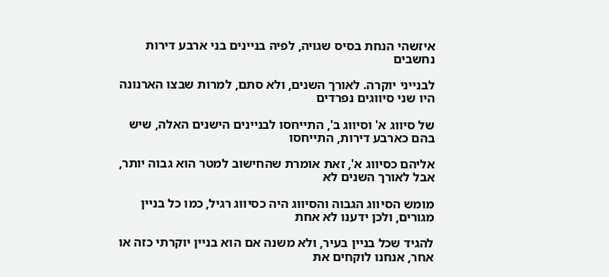איזשהי הנחת בסיס שגויה, לפיה בניינים בני ארבע דירות נחשבים

לבנייני יוקרה. לאורך השנים, ולא סתם, למרות שבצו הארנונה היו שני סיווגים נפרדים

של סיווג א' וסיווג ב', התייחסו לבניינים הישנים האלה, שיש בהם כארבע דירות, התייחסו

אליהם כסיווג א', זאת אומרת שהחישוב למטר הוא גבוה יותר, אבל לאורך השנים לא

מומש הסיווג הגבוה והסיווג היה כסיווג רגיל, כמו כל בניין מגורים, ולכן ידענו לא אחת

להגיד שכל בניין בעיר, ולא משנה אם הוא בניין יוקרתי כזה או אחר, אנחנו לוקחים את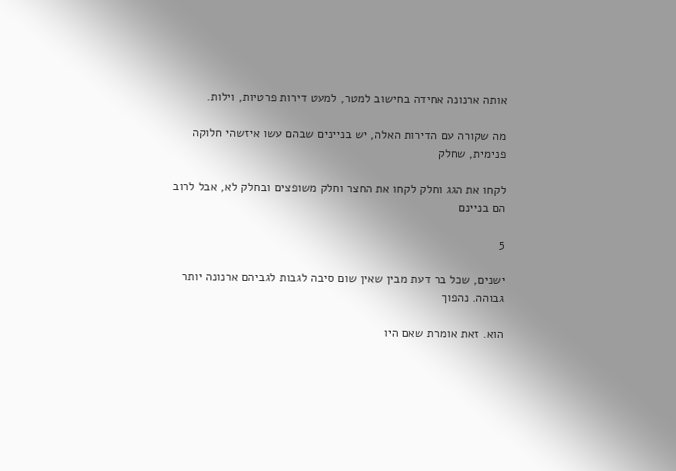אותה ארנונה אחידה בחישוב למטר, למעט דירות פרטיות, וילות.

מה שקורה עם הדירות האלה, יש בניינים שבהם עשו איזשהי חלוקה פנימית, שחלק

לקחו את הגג וחלק לקחו את החצר וחלק משופצים ובחלק לא, אבל לרוב הם בניינם

5

ישנים, שכל בר דעת מבין שאין שום סיבה לגבות לגביהם ארנונה יותר גבוהה. נהפוך

הוא. זאת אומרת שאם היו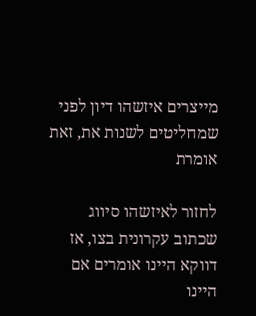מייצרים איזשהו דיון לפני שמחליטים לשנות את, זאת אומרת

לחזור לאיזשהו סיווג שכתוב עקרונית בצו, אז דווקא היינו אומרים אם היינו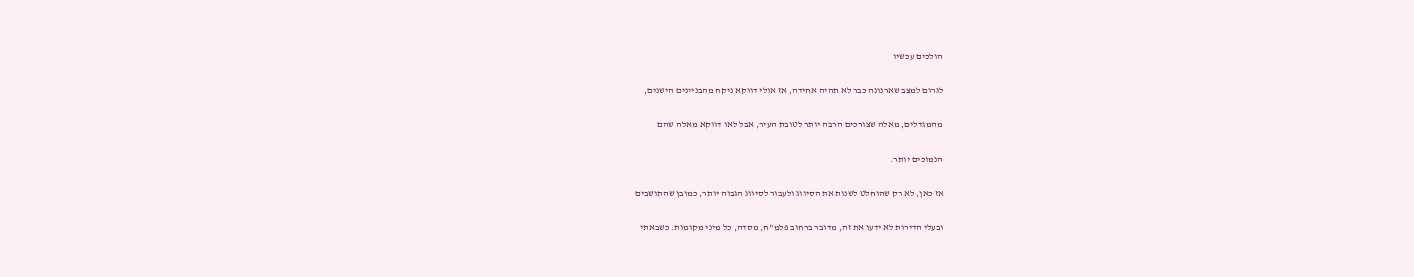הולכים עכשיו

לגרום למצב שארנונה כבר לא תהיה אחידה, אז אולי דווקא ניקח מהבניינים הישנים,

מהמגדלים, מאלה שצורכים הרבה יותר לטובת העיר, אבל לאו דווקא מאלה שהם

הנמוכים יותר.

אז כאן, לא רק שהוחלט לשנות את הסיווג ולעבור לסיווג הגבוה יותר, כמובן שהתושבים

ובעלי הדירות לא ידעו את זה, מדובר ברחוב פלמ"ח, מסדה, כל מיני מקומות. כשבאתי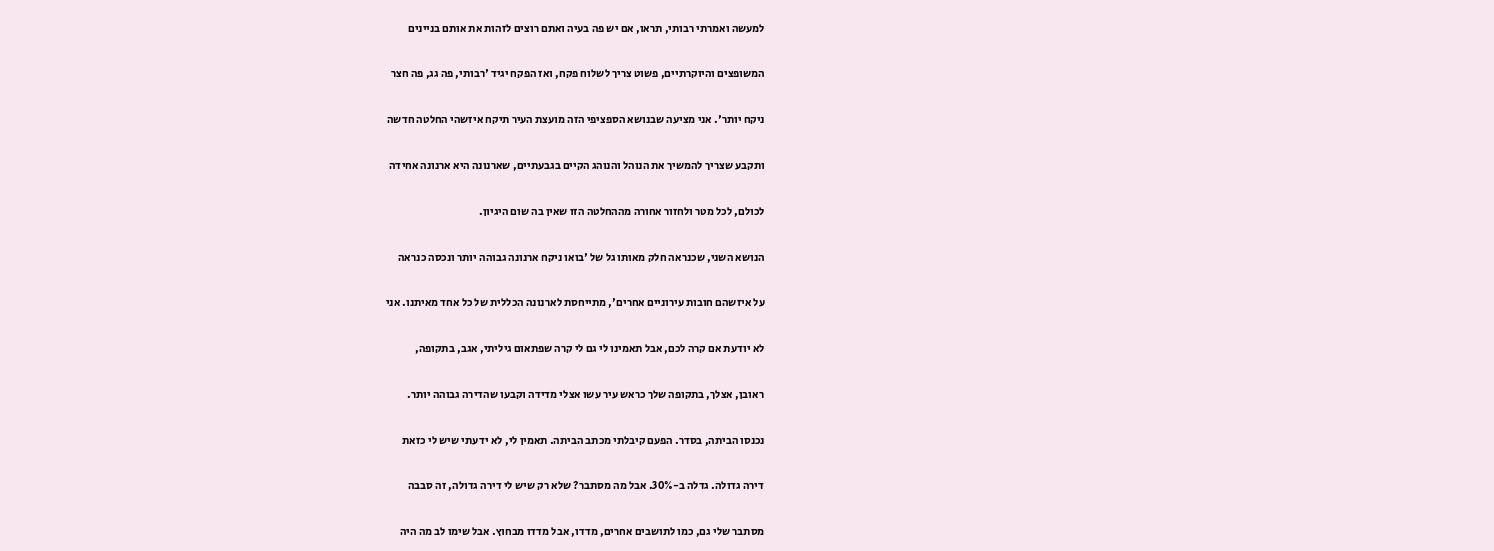למעשה ואמרתי רבותי, תראו, אם יש פה בעיה ואתם רוצים לזהות את אותם בניינים

המשופצים והיוקרתיים, פשוט צריך לשלוח פקח, ואז הפקח יגיד 'רבותי, פה גג, פה חצר

ניקח יותר'. אני מציעה שבנושא הספציפי הזה מועצת העיר תיקח איזשהי החלטה חדשה

ותקבע שצריך להמשיך את הנוהל והנוהג הקיים בגבעתיים, שארנונה היא ארנונה אחידה

לכולם, לכל מטר ולחזור אחורה מההחלטה הזו שאין בה שום היגיון.

הנושא השני, שכנראה חלק מאותו גל של 'בואו ניקח ארנונה גבוהה יותר ונכסה כנראה

על איזשהם חובות עירוניים אחרים', מתייחסת לארנונה הכללית של כל אחד מאיתנו. אני

לא יודעת אם קרה לכם, אבל תאמינו לי גם לי קרה שפתאום גיליתי, אגב, בתקופה,

ראובן, אצלך, בתקופה שלך כראש עיר עשו אצלי מדידה וקבעו שהדירה גבוהה יותר.

נכנסו הביתה, בסדר. הפעם קיבלתי מכתב הביתה. תאמין לי, לא ידעתי שיש לי כזאת

דירה גדולה. גדלה ב-30%. אבל מה מסתבר? שלא רק שיש לי דירה גדולה, זה סבבה

מסתבר שלי גם, כמו לתושבים אחרים, מדדו, אבל מדדו מבחוץ. אבל שימו לב מה היה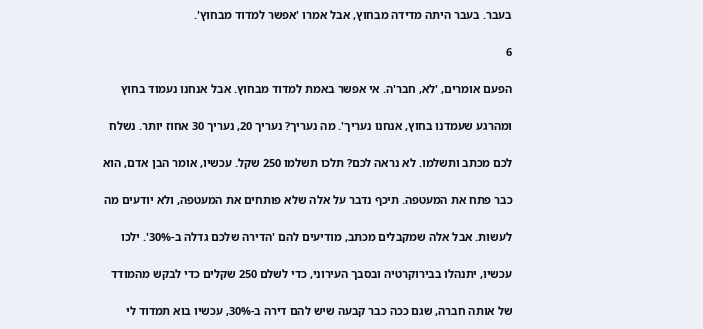בעבר. בעבר היתה מדידה מבחוץ, אבל אמרו 'אפשר למדוד מבחוץ'.

6

הפעם אומרים, 'לא, חבר'ה. אי אפשר באמת למדוד מבחוץ. אבל אנחנו נעמוד בחוץ

ומהרגע שעמדנו בחוץ, אנחנו נעריך'. מה נעריך? נעריך 20, נעריך 30 אחוז יותר. נשלח

לכם מכתב ותשלמו. לא נראה לכם? תלכו תשלמו 250 שקל. עכשיו, אומר הבן אדם, הוא

כבר פתח את המעטפה. תיכף נדבר על אלה שלא פותחים את המעטפה, ולא יודעים מה

לעשות. אבל אלה שמקבלים מכתב, מודיעים להם 'הדירה שלכם גדלה ב-30%'. ילכו

עכשיו, יתנהלו בבירוקרטיה ובסבך העירוני, כדי לשלם 250 שקלים כדי לבקש מהמודד

של אותה חברה, שגם ככה כבר קבעה שיש להם דירה ב-30%, עכשיו בוא תמדוד לי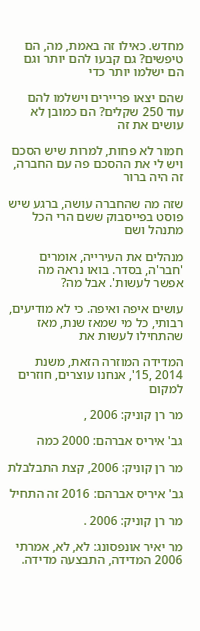מחדש. כאילו זה באמת, מה, הם טיפשים? גם קבעו להם יותר וגם הם ישלמו יותר כדי

שהם יצאו פריירים וישלמו להם עוד 250 שקלים? הם כמובן לא עושים את זה

חמור לא פחות, למרות שיש הסכם ויש לי את ההסכם פה עם החברה, זה היה ברור

שזה מה שהחברה עושה, ברגע שיש פוסט בפייסבוק ששם הרי הכל מתנהל ושם

מנהלים את העירייה, אומרים 'חבר'ה, בסדר. בואו נראה מה אפשר לעשות'. אבל מה?

עושים איפה ואיפה. כי לא מודיעים, רבותי, כל מי שמאז שנת, מאז שהתחילו לעשות את

המדידה המוזרה הזאת, משנת 2014 ,15', אנחנו עוצרים, חוזרים למקום

מר רן קוניק: 2006 ,

גב' איריס אברהם: 2000 כמה

מר רן קוניק: 2006, קצת התבלבלת

גב' איריס אברהם: 2016 זה התחיל

מר רן קוניק: 2006 .

מר יאיר אונפסונג: לא, לא, אמרתי 2006 המדידה, התבצעה מדידה.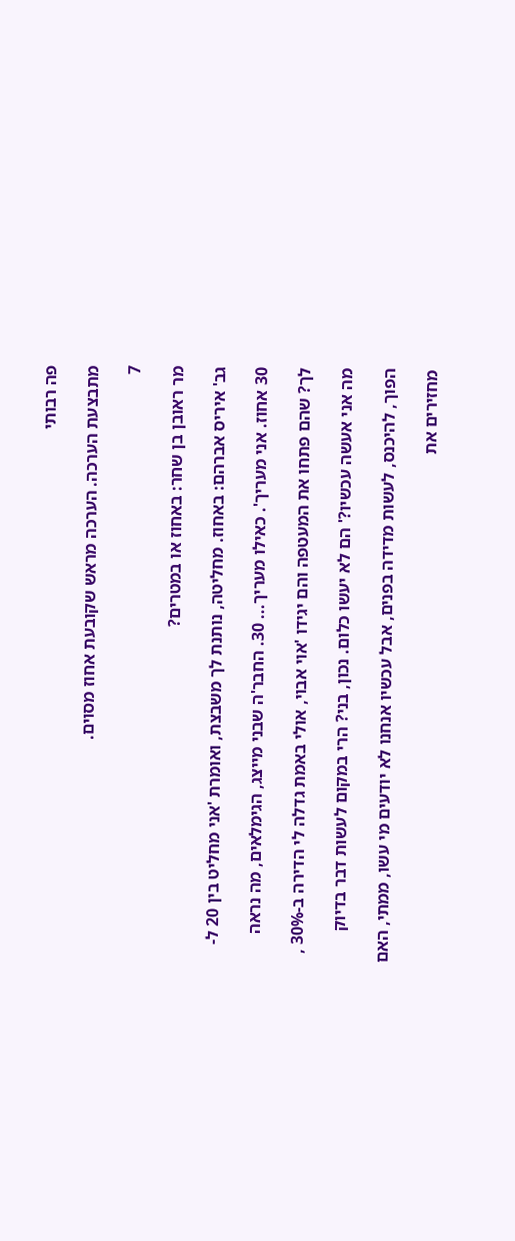פה רבותי

מתבצעת הערכה. הערכה מראש שקובעת אחוז מסוים.

7

מר ראובן בן שחר: באחוז או במטרים?

גב' איריס אברהם: באחוז. מחליטה, נותנת לך משבצת, ואומרת 'אני מחליט בין 20 ל-

30 אחוז. אני מעריך'. כאילו מעריך... 30. החבר'ה שבני מייצג, הגימלאים, מה נראה

לך? שהם פתחו את המעטפה והם יגידו 'אוי אבוי, אולי באמת גדלה לי הדירה ב-30% ,

מה אני אעשה עכשיו?' הם לא יעשו כלום. נכון, בני? הרי במקום לעשות דבר בדיוק

הפוך, להיכנס, לעשות מדידה בפנים, אבל עכשיו אנחנו לא יודעים מי עשו, ממתי, האם

מחזירים את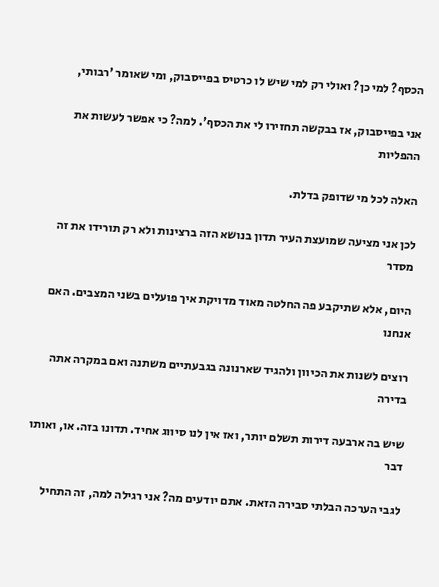הכסף? למי כן? ואולי רק למי שיש לו כרטיס בפייסבוק, ומי שאומר 'רבותי,

אני בפייסבוק, אז בבקשה תחזירו לי את הכסף'. למה? כי אפשר לעשות את ההפליות

האלה לכל מי שדופק בדלת.

לכן אני מציעה שמועצת העיר תדון בנושא הזה ברצינות ולא רק תורידו את זה מסדר

היום, אלא שתיקבע פה החלטה מאוד מדויקת איך פועלים בשני המצבים. האם אנחנו

רוצים לשנות את הכיוון ולהגיד שארנונה בגבעתיים משתנה ואם במקרה אתה בדירה

שיש בה ארבעה דירות תשלם יותר, ואז אין לנו סיווג אחיד. תדונו בזה. או, ואותו דבר

לגבי הערכה הבלתי סבירה הזאת. אתם יודעים מה? אני רגילה למה, זה התחיל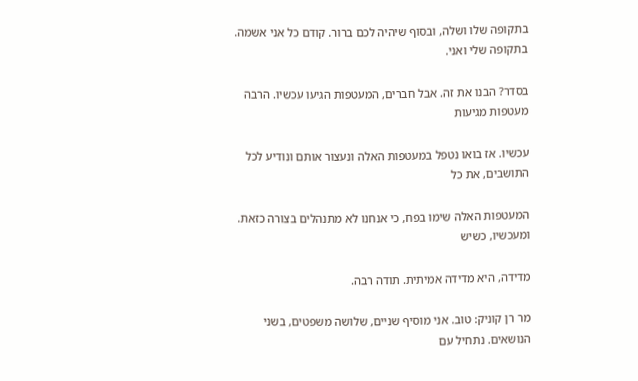בתקופה שלו ושלה, ובסוף שיהיה לכם ברור. קודם כל אני אשמה. בתקופה שלי ואני.

בסדר? הבנו את זה. אבל חברים, המעטפות הגיעו עכשיו. הרבה מעטפות מגיעות

עכשיו. אז בואו נטפל במעטפות האלה ונעצור אותם ונודיע לכל התושבים, את כל

המעטפות האלה שימו בפח, כי אנחנו לא מתנהלים בצורה כזאת. ומעכשיו, כשיש

מדידה, היא מדידה אמיתית. תודה רבה.

מר רן קוניק: טוב. אני מוסיף שניים, שלושה משפטים, בשני הנושאים. נתחיל עם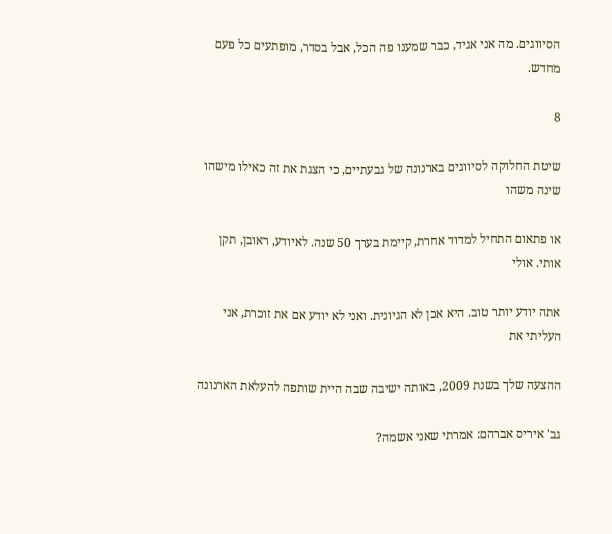הסיווגים. מה אני אגיד, כבר שמענו פה הכל, אבל בסדר, מופתעים כל פעם מחדש.

8

שיטת החלוקה לסיווגים בארנונה של גבעתיים, כי הצגת את זה כאילו מישהו שינה משהו

או פתאום התחיל למדוד אחרת, קיימת בערך 50 שנה. לאיודע, ראובן, תקן אותי. אולי

אתה יודע יותר טוב. היא אכן לא הגיונית. ואני לא יודע אם את זוכרת, אני העליתי את

ההצעה שלך בשנת 2009, באותה ישיבה שבה היית שותפה להעלאת הארנונה

גב' איריס אברהם: אמרתי שאני אשמה?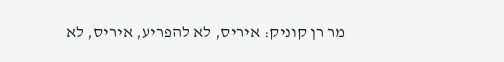מר רן קוניק: איריס, לא להפריע, איריס, לא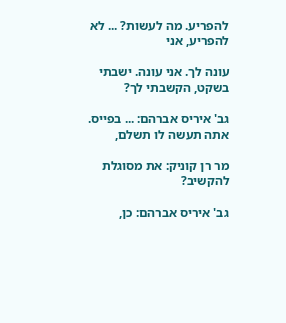להפריע. מה לעשות? ... לא להפריע, אני

עונה לך. אני עונה. ישבתי בשקט, הקשבתי לך?

גב' איריס אברהם: ... בפייס. אתה תעשה לו תשלם,

מר רן קוניק: את מסוגלת להקשיב?

גב' איריס אברהם: כן,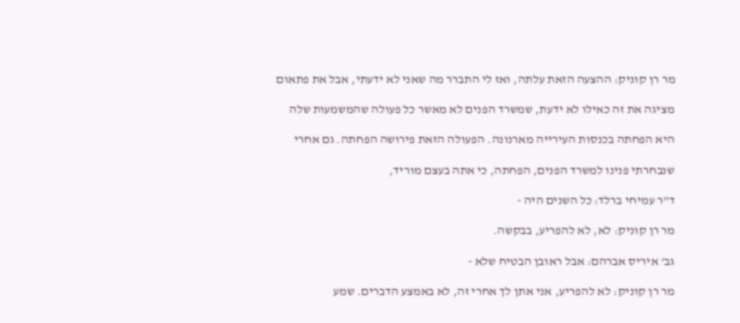מר רן קוניק: ההצעה הזאת עלתה, ואז לי התברר מה שאני לא ידעתי, אבל את פתאום

מציגה את זה כאילו לא ידעת, שמשרד הפנים לא מאשר כל פעולה שהמשמעות שלה

היא הפחתה בכנסות העירייה מארנונה. הפעולה הזאת פירושה הפחתה. גם אחרי

שנבחרתי פנינו למשרד הפנים, הפחתה, כי אתה בעצם מוריד,

ד"ר עמיחי ברלד: כל השנים היה -

מר רן קוניק: לא, לא להפריע, בבקשה.

גב' איריס אברהם: אבל ראובן הבטיח שלא -

מר רן קוניק: לא להפריע, אני אתן לך אחרי זה, לא באמצע הדברים. שמע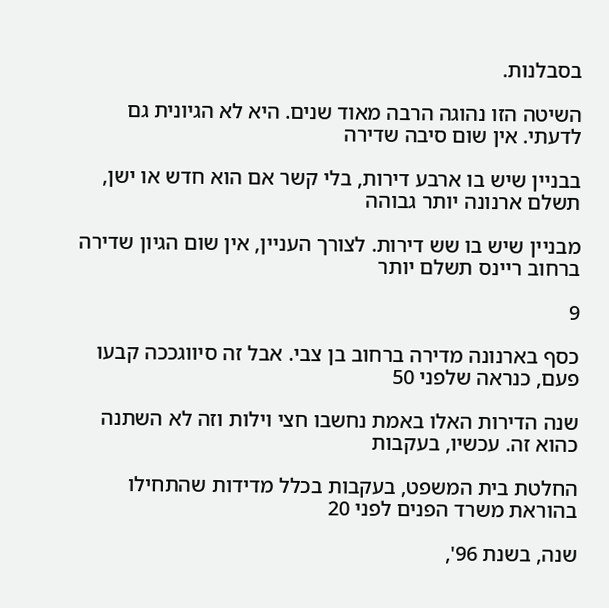בסבלנות.

השיטה הזו נהוגה הרבה מאוד שנים. היא לא הגיונית גם לדעתי. אין שום סיבה שדירה

בבניין שיש בו ארבע דירות, בלי קשר אם הוא חדש או ישן, תשלם ארנונה יותר גבוהה

מבניין שיש בו שש דירות. לצורך העניין, אין שום הגיון שדירה ברחוב ריינס תשלם יותר

9

כסף בארנונה מדירה ברחוב בן צבי. אבל זה סיווגככה קבעו פעם, כנראה שלפני 50

שנה הדירות האלו באמת נחשבו חצי וילות וזה לא השתנה כהוא זה. עכשיו, בעקבות

החלטת בית המשפט, בעקבות בכלל מדידות שהתחילו בהוראת משרד הפנים לפני 20

שנה, בשנת 96',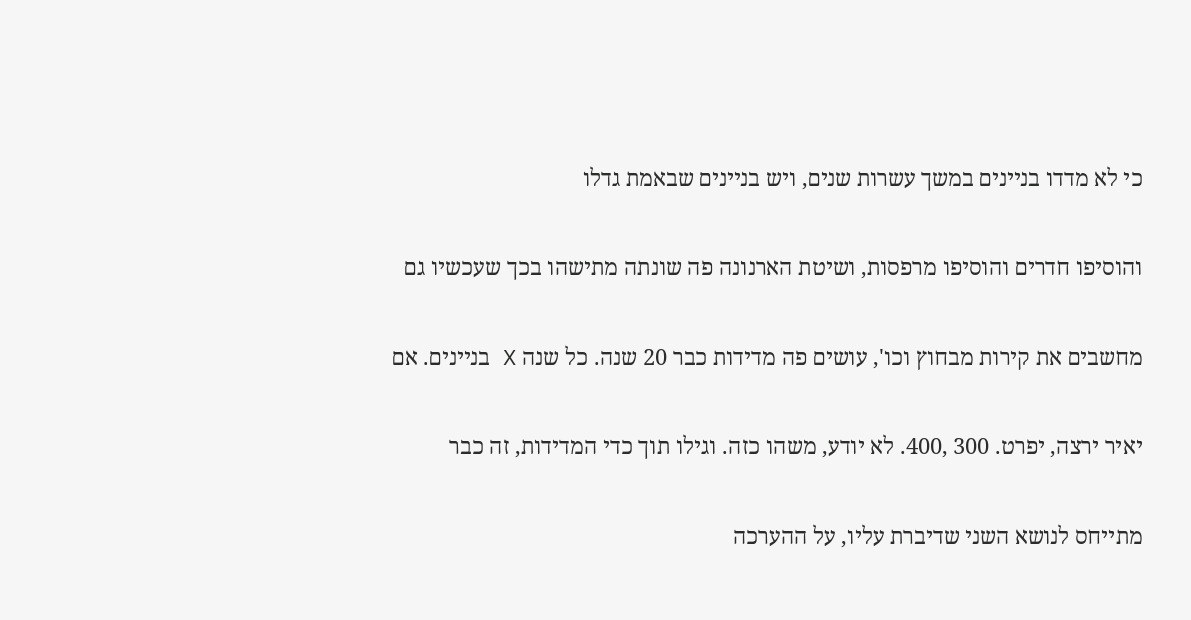כי לא מדדו בניינים במשך עשרות שנים, ויש בניינים שבאמת גדלו

והוסיפו חדרים והוסיפו מרפסות, ושיטת הארנונה פה שונתה מתישהו בכך שעכשיו גם

מחשבים את קירות מבחוץ וכו', עושים פה מדידות כבר 20 שנה. כל שנה X בניינים. אם

יאיר ירצה, יפרט. 300 ,400. לא יודע, משהו כזה. וגילו תוך כדי המדידות, זה כבר

מתייחס לנושא השני שדיברת עליו, על ההערכה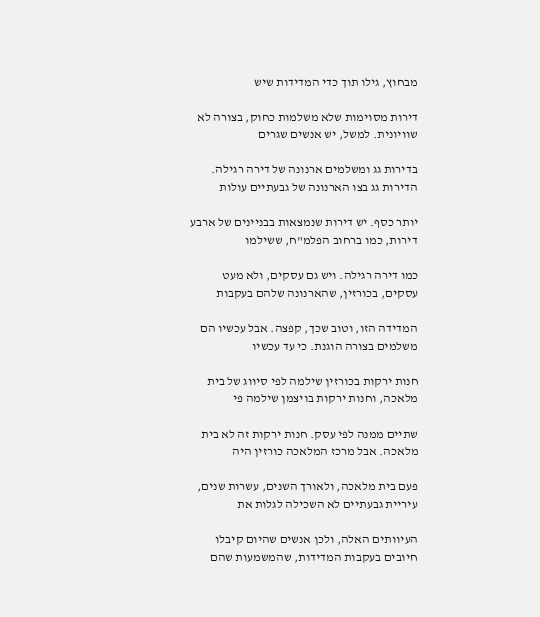מבחוץ, גילו תוך כדי המדידות שיש

דירות מסוימות שלא משלמות כחוק, בצורה לא שוויונית. למשל, יש אנשים שגרים

בדירות גג ומשלמים ארנונה של דירה רגילה. הדירות גג בצו הארנונה של גבעתיים עולות

יותר כסף. יש דירות שנמצאות בבניינים של ארבע דירות, כמו ברחוב הפלמ"ח, ששילמו

כמו דירה רגילה. ויש גם עסקים, ולא מעט עסקים, בכורזין, שהארנונה שלהם בעקבות

המדידה הזו, וטוב שכך, קפצה. אבל עכשיו הם משלמים בצורה הוגנת. כי עד עכשיו

חנות ירקות בכורזין שילמה לפי סיווג של בית מלאכה, וחנות ירקות בויצמן שילמה פי

שתיים ממנה לפי עסק. חנות ירקות זה לא בית מלאכה. אבל מרכז המלאכה כורזין היה

פעם בית מלאכה, ולאורך השנים, עשרות שנים, עיריית גבעתיים לא השכילה לגלות את

העיוותים האלה, ולכן אנשים שהיום קיבלו חיובים בעקבות המדידות, שהמשמעות שהם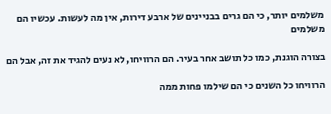משלמים יותר, כי הם גרים בבניינים של ארבע דירות, אין מה לעשות. עכשיו הם משלמים

בצורה הוגנת, כמו כל תושב אחר בעיר. הם הרוויחו, לא נעים להגיד את זה, אבל הם

הרוויחו כל השנים כי הם שילמו פחות ממה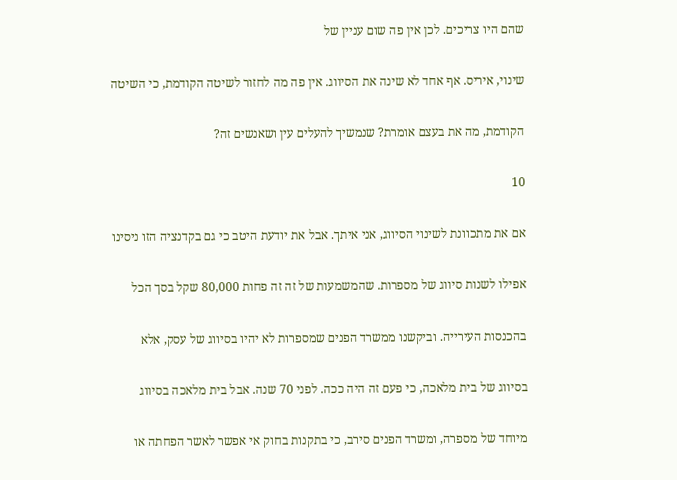שהם היו צריכים. לכן אין פה שום עניין של

שינוי, איריס. אף אחד לא שינה את הסיווג. אין פה מה לחזור לשיטה הקודמת, כי השיטה

הקודמת, מה את בעצם אומרת? שנמשיך להעלים עין ושאנשים זה?

10

אם את מתכוונת לשינוי הסיווג, אני איתך. אבל את יודעת היטב כי גם בקדנציה הזו ניסינו

אפילו לשנות סיווג של מספרות. שהמשמעות של זה זה פחות 80,000 שקל בסך הכל

בהכנסות העירייה. וביקשנו ממשרד הפנים שמספרות לא יהיו בסיווג של עסק, אלא

בסיווג של בית מלאכה, כי פעם זה היה ככה. לפני 70 שנה. אבל בית מלאכה בסיווג

מיוחד של מספרה, ומשרד הפנים סירב, כי בתקנות בחוק אי אפשר לאשר הפחתה או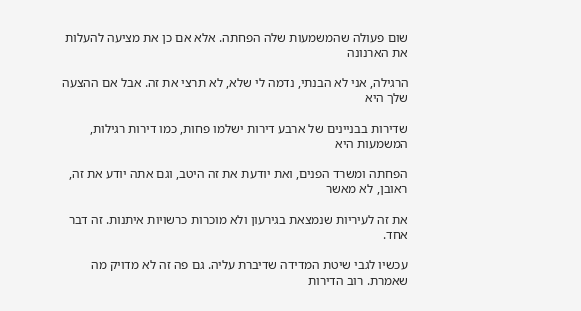שום פעולה שהמשמעות שלה הפחתה. אלא אם כן את מציעה להעלות את הארנונה

הרגילה, אני לא הבנתי, נדמה לי שלא, לא תרצי את זה. אבל אם ההצעה שלך היא

שדירות בבניינים של ארבע דירות ישלמו פחות, כמו דירות רגילות, המשמעות היא

הפחתה ומשרד הפנים, ואת יודעת את זה היטב, וגם אתה יודע את זה, ראובן, לא מאשר

את זה לעיריות שנמצאת בגירעון ולא מוכרות כרשויות איתנות. זה דבר אחד.

עכשיו לגבי שיטת המדידה שדיברת עליה. גם פה זה לא מדויק מה שאמרת. רוב הדירות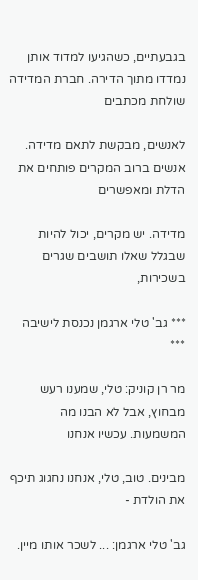בגבעתיים, כשהגיעו למדוד אותן נמדדו מתוך הדירה. חברת המדידה שולחת מכתבים

לאנשים, מבקשת לתאם מדידה. אנשים ברוב המקרים פותחים את הדלת ומאפשרים

מדידה. יש מקרים, יכול להיות שבגלל שאלו תושבים שגרים בשכירות,

*** גב' טלי ארגמן נכנסת לישיבה ***

מר רן קוניק: טלי, שמענו רעש מבחוץ, אבל לא הבנו מה המשמעות. עכשיו אנחנו

מבינים. טוב, טלי, אנחנו נחגוג תיכף את הולדת -

גב' טלי ארגמן: ... לשכר אותו מיין.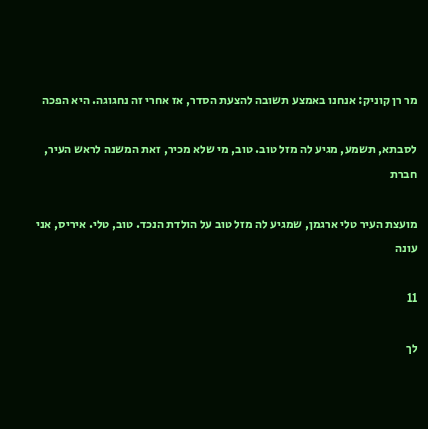מר רן קוניק: אנחנו באמצע תשובה להצעת הסדר, אז אחרי זה נחגוגה. היא הפכה

לסבתא, תשמע, מגיע לה מזל טוב. טוב, מי שלא מכיר, זאת המשנה לראש העיר, חברת

מועצת העיר טלי ארגמן, שמגיע לה מזל טוב על הולדת הנכד. טוב, טלי. איריס, אני עונה

11

לך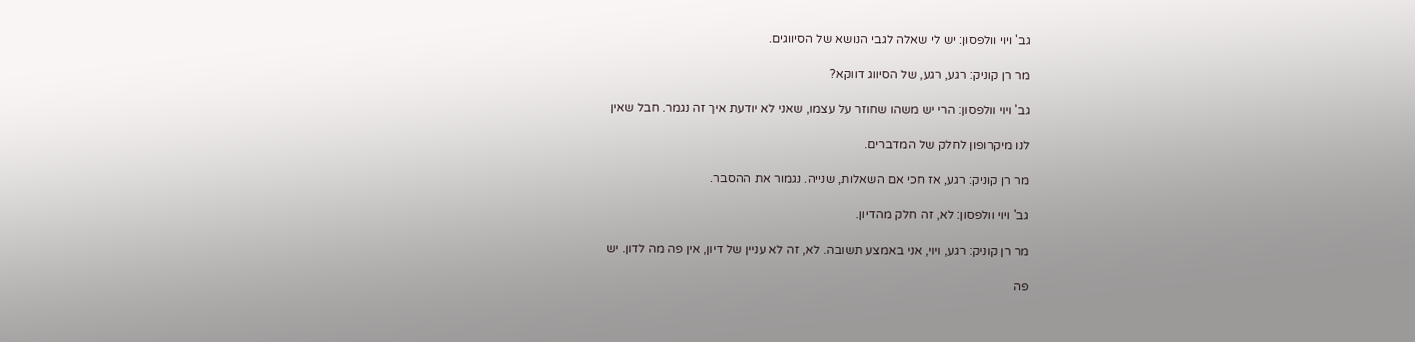גב' ויוי וולפסון: יש לי שאלה לגבי הנושא של הסיווגים.

מר רן קוניק: רגע, רגע, של הסיווג דווקא?

גב' ויוי וולפסון: הרי יש משהו שחוזר על עצמו, שאני לא יודעת איך זה נגמר. חבל שאין

לנו מיקרופון לחלק של המדברים.

מר רן קוניק: רגע, אז חכי אם השאלות, שנייה. נגמור את ההסבר.

גב' ויוי וולפסון: לא, זה חלק מהדיון.

מר רן קוניק: רגע, ויוי, אני באמצע תשובה. לא, זה לא עניין של דיון, אין פה מה לדון. יש

פה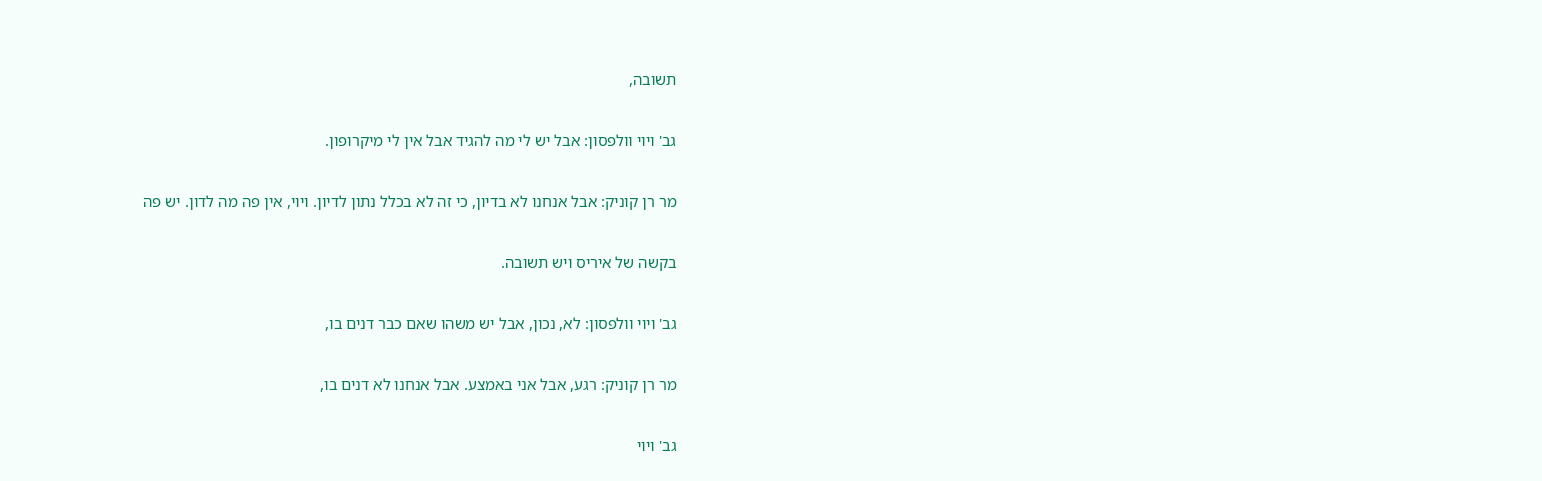תשובה,

גב' ויוי וולפסון: אבל יש לי מה להגיד אבל אין לי מיקרופון.

מר רן קוניק: אבל אנחנו לא בדיון, כי זה לא בכלל נתון לדיון. ויוי, אין פה מה לדון. יש פה

בקשה של איריס ויש תשובה.

גב' ויוי וולפסון: לא, נכון, אבל יש משהו שאם כבר דנים בו,

מר רן קוניק: רגע, אבל אני באמצע. אבל אנחנו לא דנים בו,

גב' ויוי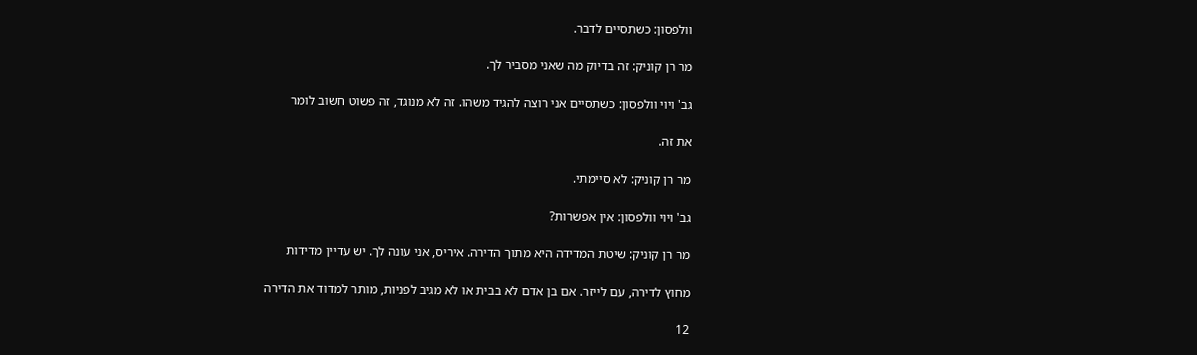וולפסון: כשתסיים לדבר.

מר רן קוניק: זה בדיוק מה שאני מסביר לך.

גב' ויוי וולפסון: כשתסיים אני רוצה להגיד משהו. זה לא מנוגד, זה פשוט חשוב לומר

את זה.

מר רן קוניק: לא סיימתי.

גב' ויוי וולפסון: אין אפשרות?

מר רן קוניק: שיטת המדידה היא מתוך הדירה. איריס, אני עונה לך. יש עדיין מדידות

מחוץ לדירה, עם לייזר. אם בן אדם לא בבית או לא מגיב לפניות, מותר למדוד את הדירה

12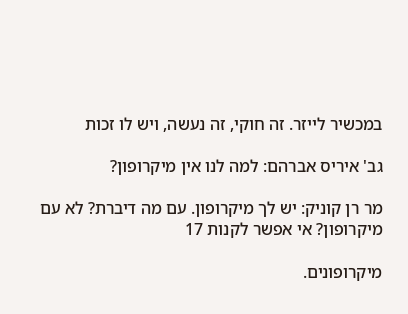במכשיר לייזר. זה חוקי, זה נעשה, ויש לו זכות

גב' איריס אברהם: למה לנו אין מיקרופון?

מר רן קוניק: יש לך מיקרופון. עם מה דיברת? לא עם מיקרופון? אי אפשר לקנות 17

מיקרופונים.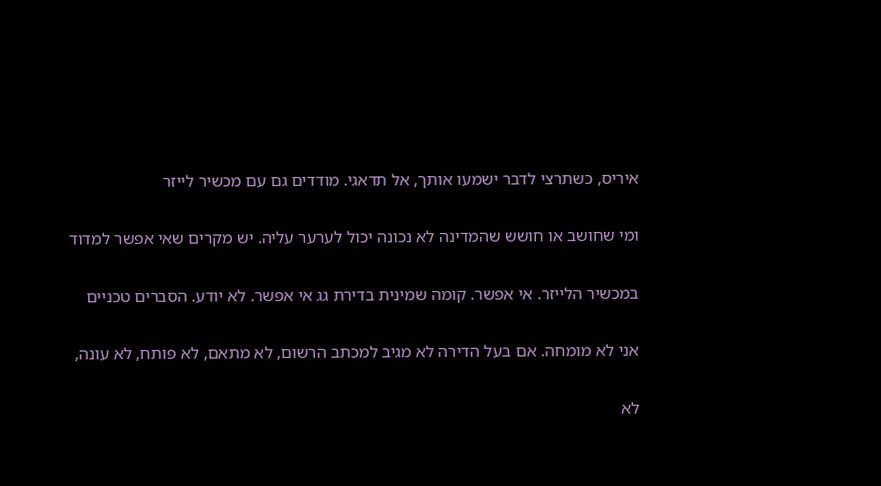איריס, כשתרצי לדבר ישמעו אותך, אל תדאגי. מודדים גם עם מכשיר לייזר

ומי שחושב או חושש שהמדינה לא נכונה יכול לערער עליה. יש מקרים שאי אפשר למדוד

במכשיר הלייזר. אי אפשר. קומה שמינית בדירת גג אי אפשר. לא יודע. הסברים טכניים

אני לא מומחה. אם בעל הדירה לא מגיב למכתב הרשום, לא מתאם, לא פותח, לא עונה,

לא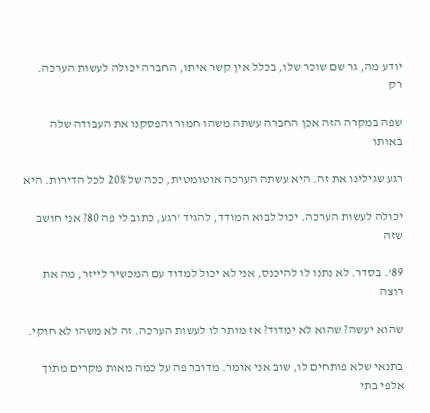יודע מה, גר שם שוכר שלו, בכלל אין קשר איתו, החברה יכולה לעשות הערכה. רק

שפה במקרה הזה אכן החברה עשתה משהו חמור והפסקנו את העבודה שלה באותו

רגע שגילינו את זה. היא עשתה הערכה אוטומטית, ככה של 20% לכל הדירות. היא

יכולה לעשות הערכה. יכול לבוא המודד, להגיד 'רגע, כתוב לי פה 80? אני חושב שזה

89'. בסדר. לא נתנו לו להיכנס, אני לא יכול למדוד עם המכשיר לייזר, מה את רוצה

שהוא יעשה? שהוא לא ימדוד? אז מותר לו לעשות הערכה. זה לא משהו לא חוקי.

בתנאי שלא פותחים לו, שוב אני אומר. מדובר פה על כמה מאות מקרים מתוך אלפי בתי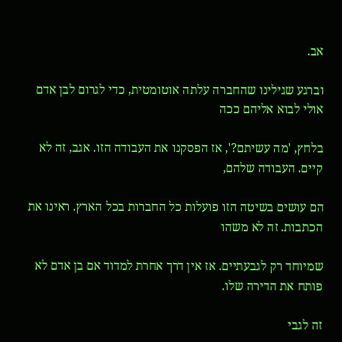אב.

וברגע שגילינו שהחברה עלתה אוטומטית, כדי לגרום לבן אדם אולי לבוא אליהם ככה

בלחץ, 'מה עשיתם?', אז הפסקנו את העבודה הזו. אגב, זה לא קיים. העבודה שלהם,

הם עושים בשיטה הזו פועלות כל החברות בכל הארץ. ראינו את הכתבות. זה לא משהו

שמיוחד רק לגבעתיים. אז אין דרך אחרת למדוד אם בן אדם לא פותח את הדירה שלו.

זה לגבי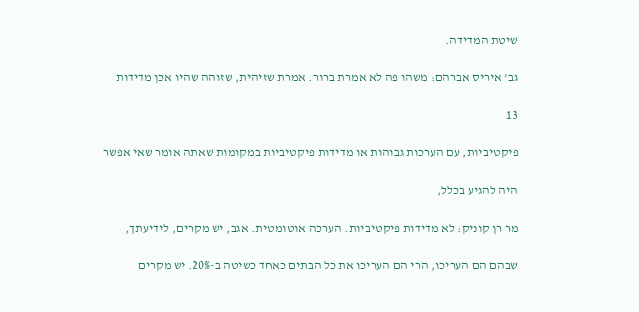שיטת המדידה.

גב' איריס אברהם: משהו פה לא אמרת ברור. אמרת שזיהית, שזוהה שהיו אכן מדידות

13

פיקטיביות, עם הערכות גבוהות או מדידות פיקטיביות במקומות שאתה אומר שאי אפשר

היה להגיע בכלל,

מר רן קוניק: לא מדידות פיקטיביות. הערכה אוטומטית. אגב, יש מקרים, לידיעתך,

שבהם הם העריכו, הרי הם העריכו את כל הבתים כאחד כשיטה ב-20%. יש מקרים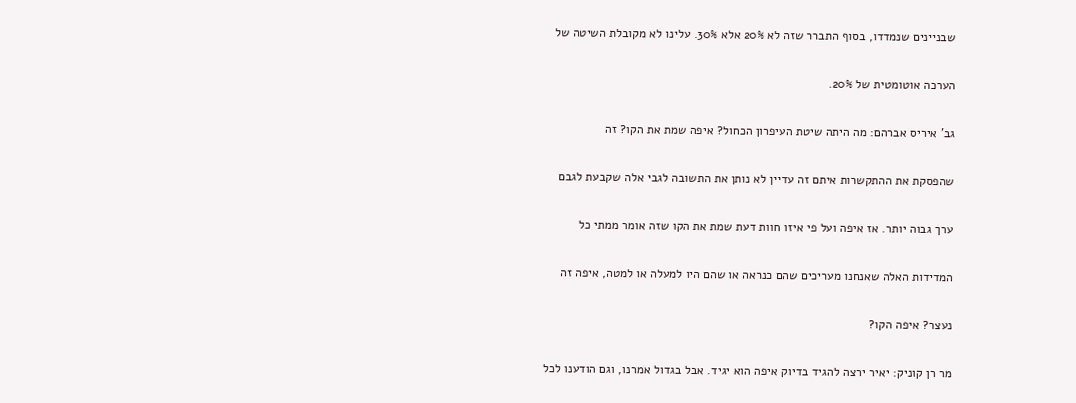שבניינים שנמדדו, בסוף התברר שזה לא 20% אלא 30%. עלינו לא מקובלת השיטה של

הערכה אוטומטית של 20%.

גב' איריס אברהם: מה היתה שיטת העיפרון הכחול? איפה שמת את הקו? זה

שהפסקת את ההתקשרות איתם זה עדיין לא נותן את התשובה לגבי אלה שקבעת לגבם

ערך גבוה יותר. אז איפה ועל פי איזו חוות דעת שמת את הקו שזה אומר ממתי כל

המדידות האלה שאנחנו מעריכים שהם כנראה או שהם היו למעלה או למטה, איפה זה

נעצר? איפה הקו?

מר רן קוניק: יאיר ירצה להגיד בדיוק איפה הוא יגיד. אבל בגדול אמרנו, וגם הודענו לכל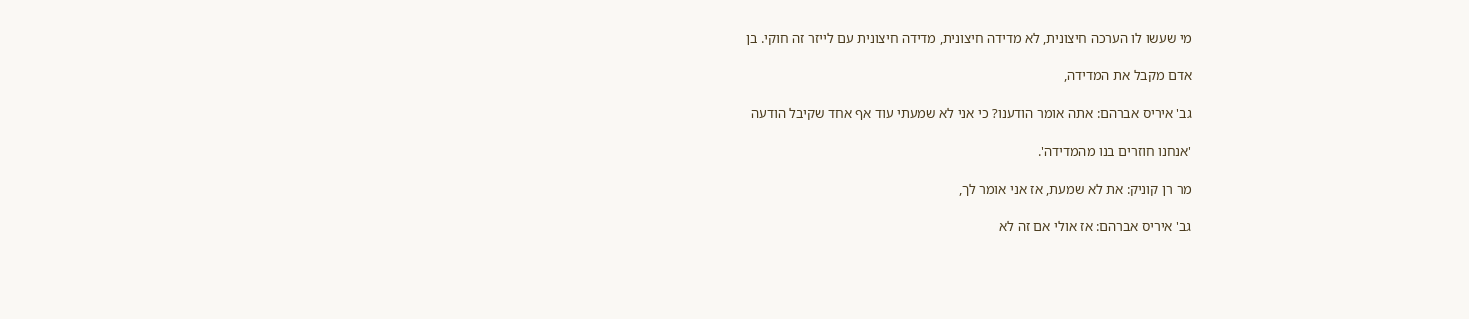מי שעשו לו הערכה חיצונית, לא מדידה חיצונית, מדידה חיצונית עם לייזר זה חוקי. בן

אדם מקבל את המדידה,

גב' איריס אברהם: אתה אומר הודענו? כי אני לא שמעתי עוד אף אחד שקיבל הודעה

'אנחנו חוזרים בנו מהמדידה'.

מר רן קוניק: את לא שמעת, אז אני אומר לך,

גב' איריס אברהם: אז אולי אם זה לא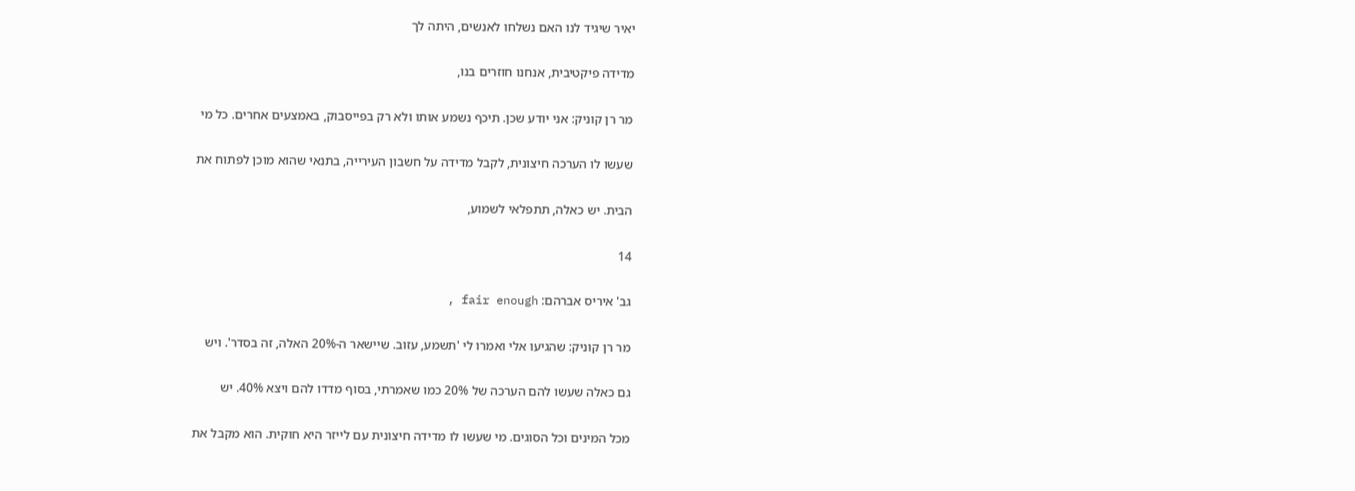יאיר שיגיד לנו האם נשלחו לאנשים, היתה לך

מדידה פיקטיבית, אנחנו חוזרים בנו,

מר רן קוניק: אני יודע שכן. תיכף נשמע אותו ולא רק בפייסבוק, באמצעים אחרים. כל מי

שעשו לו הערכה חיצונית, לקבל מדידה על חשבון העירייה, בתנאי שהוא מוכן לפתוח את

הבית. יש כאלה, תתפלאי לשמוע,

14

גב' איריס אברהם: fair enough ,

מר רן קוניק: שהגיעו אלי ואמרו לי 'תשמע, עזוב. שיישאר ה-20% האלה, זה בסדר'. ויש

גם כאלה שעשו להם הערכה של 20% כמו שאמרתי, בסוף מדדו להם ויצא 40%. יש

מכל המינים וכל הסוגים. מי שעשו לו מדידה חיצונית עם לייזר היא חוקית. הוא מקבל את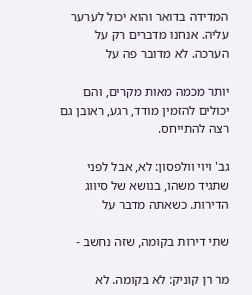המדידה בדואר והוא יכול לערער עליה. אנחנו מדברים רק על הערכה. לא מדובר פה על

יותר מכמה מאות מקרים, והם יכולים להזמין מודד, רגע, ראובן גם רצה להתייחס.

גב' ויוי וולפסון: לא, אבל לפני שתגיד משהו, בנושא של סיווג הדירות. כשאתה מדבר על

שתי דירות בקומה, שזה נחשב -

מר רן קוניק: לא בקומה. לא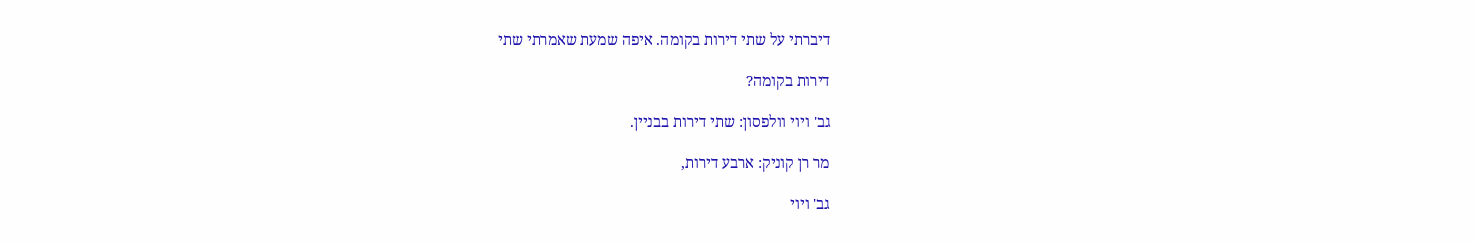דיברתי על שתי דירות בקומה. איפה שמעת שאמרתי שתי

דירות בקומה?

גב' ויוי וולפסון: שתי דירות בבניין.

מר רן קוניק: ארבע דירות,

גב' ויוי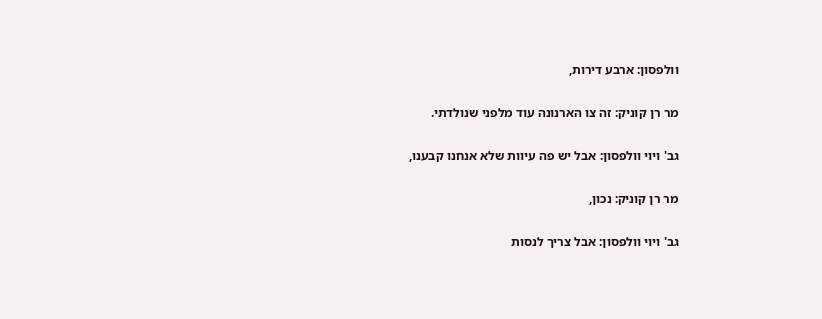וולפסון: ארבע דירות,

מר רן קוניק: זה צו הארנונה עוד מלפני שנולדתי.

גב' ויוי וולפסון: אבל יש פה עיוות שלא אנחנו קבענו,

מר רן קוניק: נכון,

גב' ויוי וולפסון: אבל צריך לנסות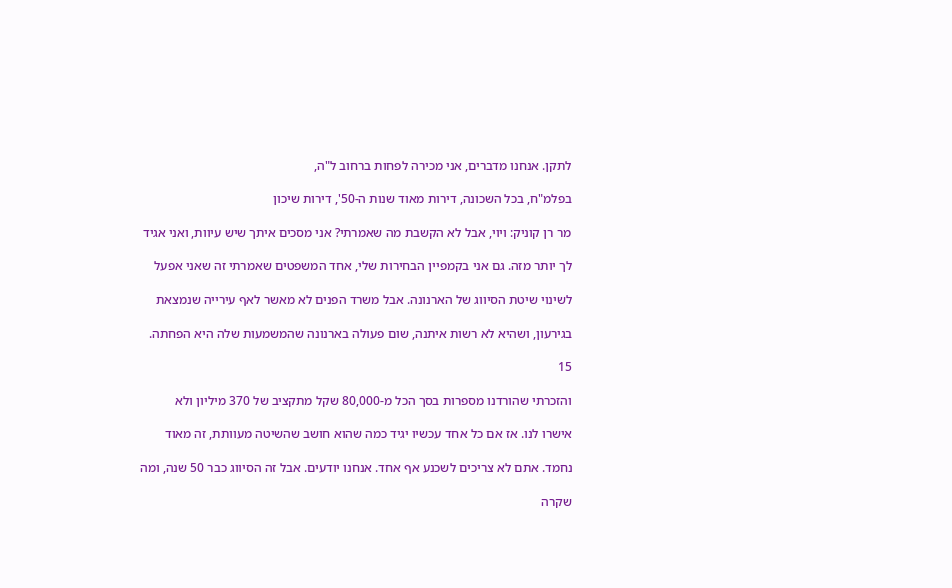לתקן. אנחנו מדברים, אני מכירה לפחות ברחוב ל"ה,

בפלמ"ח, בכל השכונה, דירות מאוד שנות ה-50', דירות שיכון

מר רן קוניק: ויוי, אבל לא הקשבת מה שאמרתי? אני מסכים איתך שיש עיוות, ואני אגיד

לך יותר מזה. גם אני בקמפיין הבחירות שלי, אחד המשפטים שאמרתי זה שאני אפעל

לשינוי שיטת הסיווג של הארנונה. אבל משרד הפנים לא מאשר לאף עירייה שנמצאת

בגירעון, ושהיא לא רשות איתנה, שום פעולה בארנונה שהמשמעות שלה היא הפחתה.

15

והזכרתי שהורדנו מספרות בסך הכל מ-80,000 שקל מתקציב של 370 מיליון ולא

אישרו לנו. אז אם כל אחד עכשיו יגיד כמה שהוא חושב שהשיטה מעוותת, זה מאוד

נחמד. אתם לא צריכים לשכנע אף אחד. אנחנו יודעים. אבל זה הסיווג כבר 50 שנה, ומה

שקרה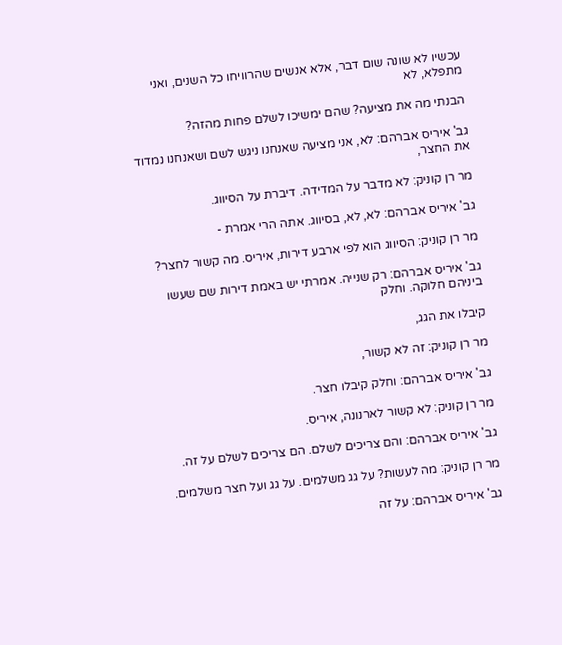עכשיו לא שונה שום דבר, אלא אנשים שהרוויחו כל השנים, ואני מתפלא, לא

הבנתי מה את מציעה? שהם ימשיכו לשלם פחות מהזה?

גב' איריס אברהם: לא, אני מציעה שאנחנו ניגש לשם ושאנחנו נמדוד את החצר,

מר רן קוניק: לא מדבר על המדידה. דיברת על הסיווג.

גב' איריס אברהם: לא, לא, בסיווג. אתה הרי אמרת -

מר רן קוניק: הסיווג הוא לפי ארבע דירות, איריס. מה קשור לחצר?

גב' איריס אברהם: רק שנייה. אמרתי יש באמת דירות שם שעשו ביניהם חלוקה. וחלק

קיבלו את הגג,

מר רן קוניק: זה לא קשור,

גב' איריס אברהם: וחלק קיבלו חצר.

מר רן קוניק: לא קשור לארנונה, איריס.

גב' איריס אברהם: והם צריכים לשלם. הם צריכים לשלם על זה.

מר רן קוניק: מה לעשות? על גג משלמים. על גג ועל חצר משלמים.

גב' איריס אברהם: על זה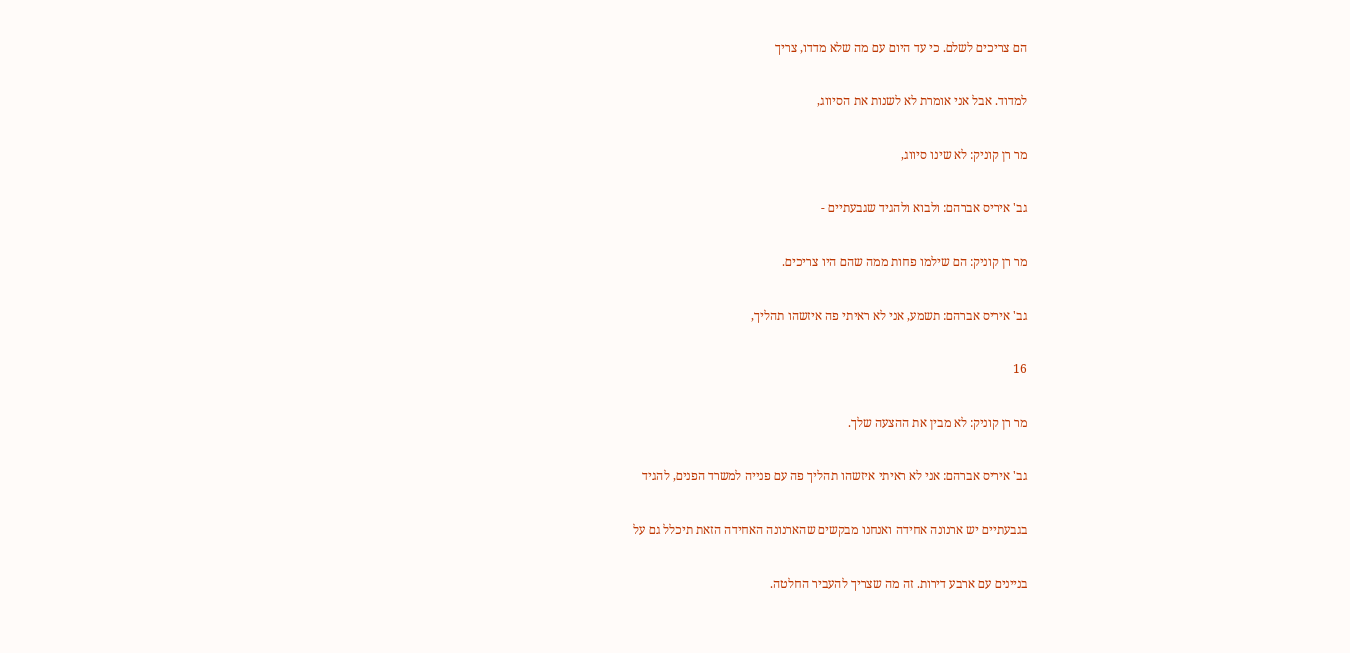הם צריכים לשלם. כי עד היום עם מה שלא מדדו, צריך

למדוד. אבל אני אומרת לא לשנות את הסיווג,

מר רן קוניק: לא שינו סיווג,

גב' איריס אברהם: ולבוא ולהגיד שגבעתיים -

מר רן קוניק: הם שילמו פחות ממה שהם היו צריכים.

גב' איריס אברהם: תשמע, אני לא ראיתי פה איזשהו תהליך,

16

מר רן קוניק: לא מבין את ההצעה שלך.

גב' איריס אברהם: אני לא ראיתי איזשהו תהליך פה עם פנייה למשרד הפנים, להגיד

בגבעתיים יש ארנונה אחידה ואנחנו מבקשים שהארנונה האחידה הזאת תיכלל גם על

בניינים עם ארבע דירות. זה מה שצריך להעביר החלטה.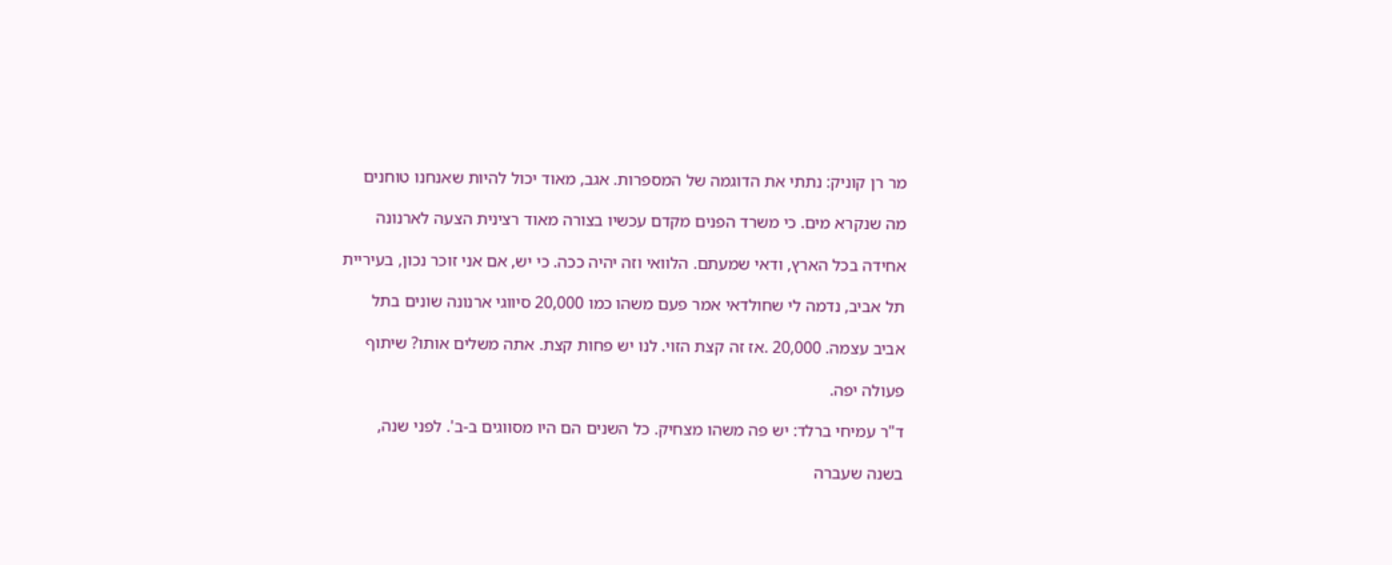מר רן קוניק: נתתי את הדוגמה של המספרות. אגב, מאוד יכול להיות שאנחנו טוחנים

מה שנקרא מים. כי משרד הפנים מקדם עכשיו בצורה מאוד רצינית הצעה לארנונה

אחידה בכל הארץ, ודאי שמעתם. הלוואי וזה יהיה ככה. כי יש, אם אני זוכר נכון, בעיריית

תל אביב, נדמה לי שחולדאי אמר פעם משהו כמו 20,000 סיווגי ארנונה שונים בתל

אביב עצמה. 20,000 .אז זה קצת הזוי. לנו יש פחות קצת. אתה משלים אותו? שיתוף

פעולה יפה.

ד"ר עמיחי ברלד: יש פה משהו מצחיק. כל השנים הם היו מסווגים ב-ב'. לפני שנה,

בשנה שעברה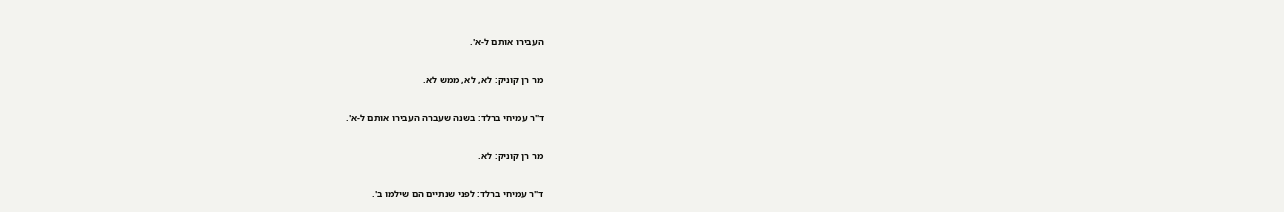העבירו אותם ל-א'.

מר רן קוניק: לא, לא, ממש לא.

ד"ר עמיחי ברלד: בשנה שעברה העבירו אותם ל-א'.

מר רן קוניק: לא.

ד"ר עמיחי ברלד: לפני שנתיים הם שילמו ב'.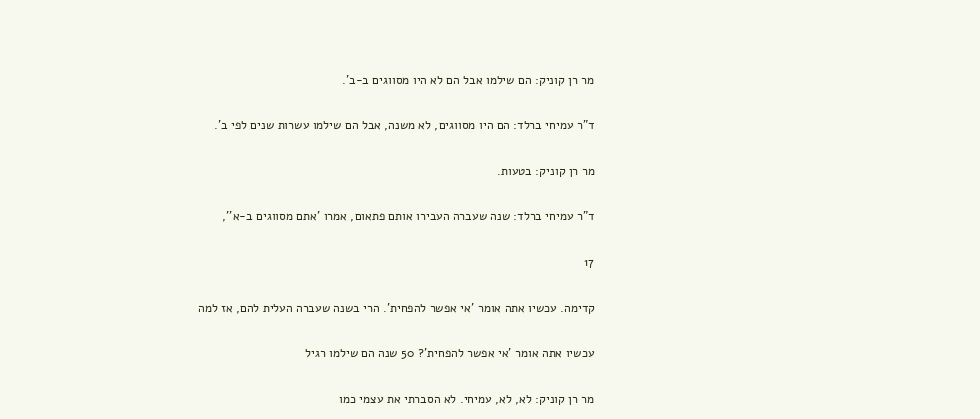מר רן קוניק: הם שילמו אבל הם לא היו מסווגים ב-ב'.

ד"ר עמיחי ברלד: הם היו מסווגים, לא משנה, אבל הם שילמו עשרות שנים לפי ב'.

מר רן קוניק: בטעות.

ד"ר עמיחי ברלד: שנה שעברה העבירו אותם פתאום, אמרו 'אתם מסווגים ב-א'',

17

קדימה. עכשיו אתה אומר 'אי אפשר להפחית'. הרי בשנה שעברה העלית להם, אז למה

עכשיו אתה אומר 'אי אפשר להפחית'? 50 שנה הם שילמו רגיל

מר רן קוניק: לא, לא, עמיחי. לא הסברתי את עצמי כמו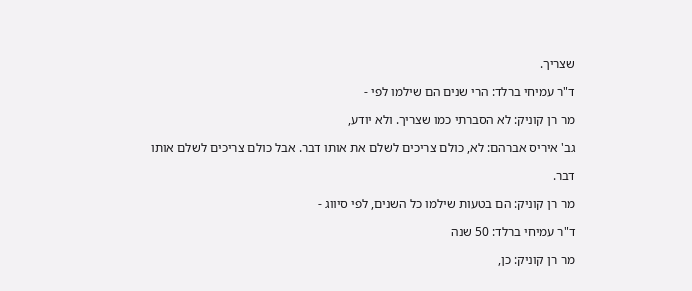שצריך.

ד"ר עמיחי ברלד: הרי שנים הם שילמו לפי -

מר רן קוניק: לא הסברתי כמו שצריך. ולא יודע,

גב' איריס אברהם: לא, כולם צריכים לשלם את אותו דבר. אבל כולם צריכים לשלם אותו

דבר.

מר רן קוניק: הם בטעות שילמו כל השנים, לפי סיווג -

ד"ר עמיחי ברלד: 50 שנה

מר רן קוניק: כן,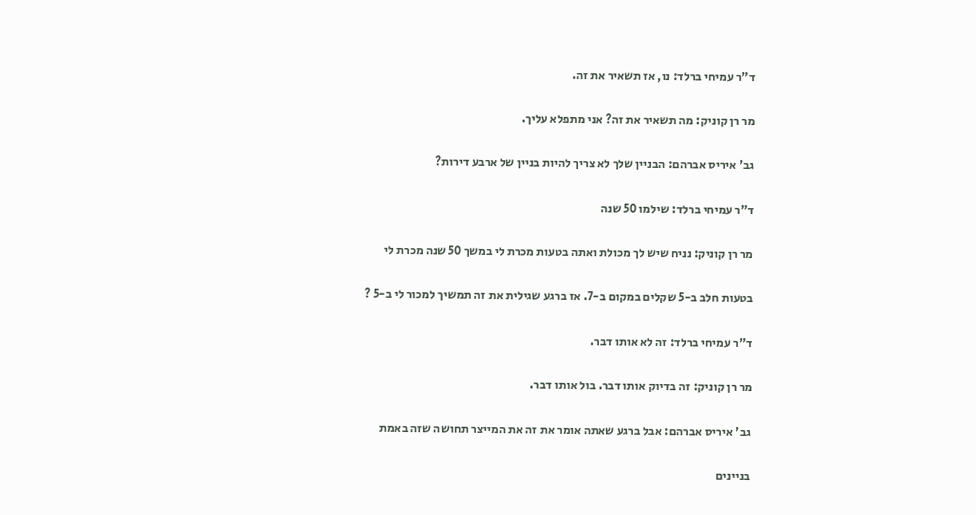ד"ר עמיחי ברלד: נו, אז תשאיר את זה.

מר רן קוניק: מה תשאיר את זה? אני מתפלא עליך.

גב' איריס אברהם: הבניין שלך לא צריך להיות בניין של ארבע דירות?

ד"ר עמיחי ברלד: שילמו 50 שנה

מר רן קוניק: נניח שיש לך מכולת ואתה בטעות מכרת לי במשך 50 שנה מכרת לי

בטעות חלב ב-5 שקלים במקום ב-7. אז ברגע שגילית את זה תמשיך למכור לי ב-5 ?

ד"ר עמיחי ברלד: זה לא אותו דבר.

מר רן קוניק: זה בדיוק אותו דבר. בול אותו דבר.

גב' איריס אברהם: אבל ברגע שאתה אומר את זה את המייצר תחושה שזה באמת

בניינים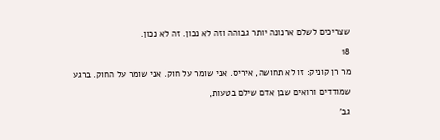שצריכים לשלם ארנונה יותר גבוהה וזה לא נכון. זה לא נכון.

18

מר רן קוניק: זו לא תחושה, איריס. אני שומר על חוק. אני שומר על החוק. ברגע

שמודדים ורואים שבן אדם שילם בטעות,

גב'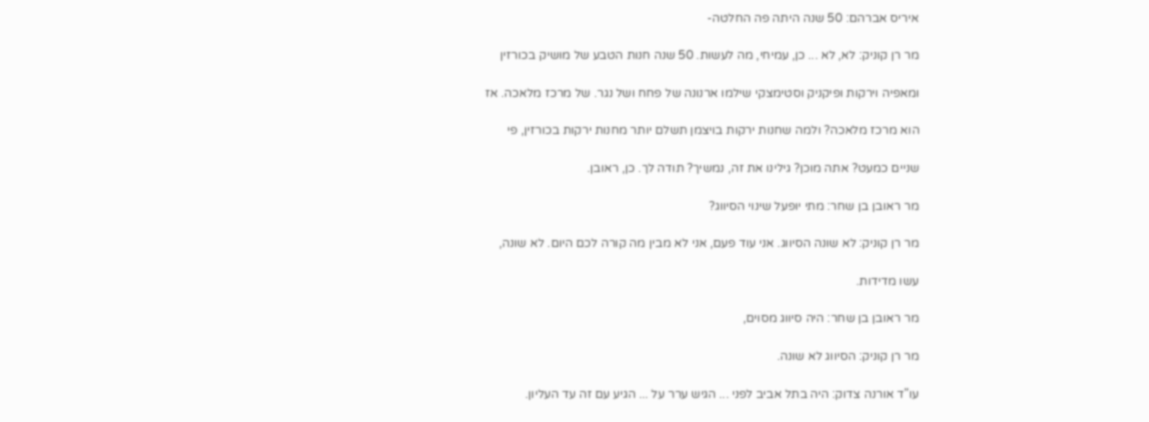איריס אברהם: 50 שנה היתה פה החלטה-

מר רן קוניק: לא, לא ... כן, עמיחי, מה לעשות. 50 שנה חנות הטבע של מושיק בכורזין

ומאפיה וירקות ופיקניק וסטימצקי שילמו ארנונה של פחח ושל נגר. של מרכז מלאכה. אז

הוא מרכז מלאכה? ולמה שחנות ירקות בויצמן תשלם יותר מחנות ירקות בכורזין, פי

שניים כמעט? אתה מוכן? גילינו את זה, נמשיך? תודה לך. כן, ראובן.

מר ראובן בן שחר: מתי יופעל שינוי הסיווג?

מר רן קוניק: לא שונה הסיווג. אני עוד פעם, אני לא מבין מה קורה לכם היום. לא שונה,

עשו מדידות.

מר ראובן בן שחר: היה סיווג מסוים,

מר רן קוניק: הסיווג לא שונה.

עו"ד אורנה צדוק: היה בתל אביב לפני ... הגיש ערר על ... הגיע עם זה עד העליון.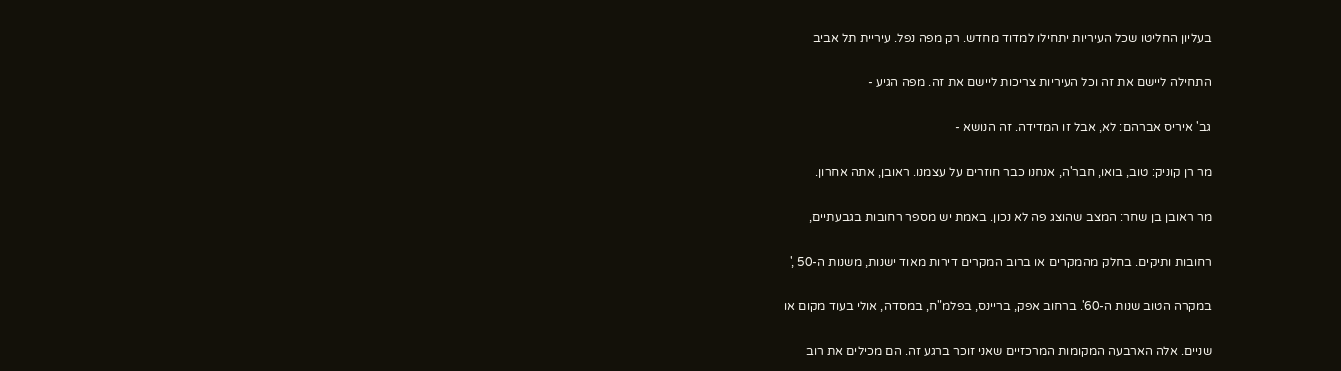בעליון החליטו שכל העיריות יתחילו למדוד מחדש. רק מפה נפל. עיריית תל אביב

התחילה ליישם את זה וכל העיריות צריכות ליישם את זה. מפה הגיע -

גב' איריס אברהם: לא, אבל זו המדידה. זה הנושא -

מר רן קוניק: טוב, בואו, חבר'ה, אנחנו כבר חוזרים על עצמנו. ראובן, אתה אחרון.

מר ראובן בן שחר: המצב שהוצג פה לא נכון. באמת יש מספר רחובות בגבעתיים,

רחובות ותיקים. בחלק מהמקרים או ברוב המקרים דירות מאוד ישנות, משנות ה-50 ,'

במקרה הטוב שנות ה-60'. ברחוב אפק, בריינס, בפלמ"ח, במסדה, אולי בעוד מקום או

שניים. אלה הארבעה המקומות המרכזיים שאני זוכר ברגע זה. הם מכילים את רוב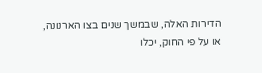הדירות האלה, שבמשך שנים בצו הארנונה, או על פי החוק, יכלו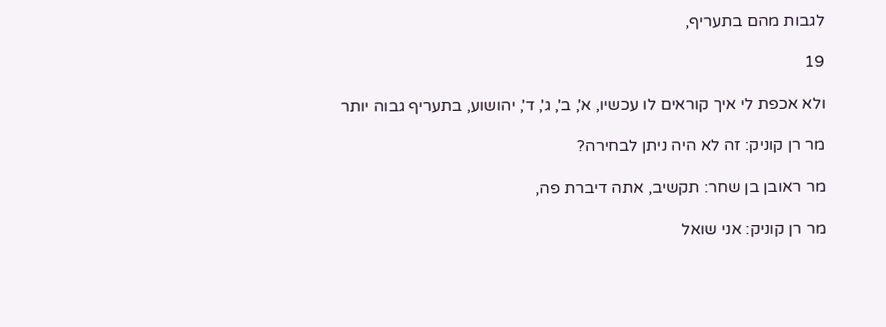לגבות מהם בתעריף,

19

ולא אכפת לי איך קוראים לו עכשיו, א', ב', ג', ד', יהושוע, בתעריף גבוה יותר

מר רן קוניק: זה לא היה ניתן לבחירה?

מר ראובן בן שחר: תקשיב, אתה דיברת פה,

מר רן קוניק: אני שואל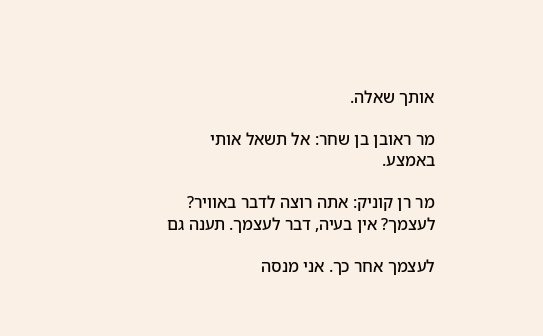אותך שאלה.

מר ראובן בן שחר: אל תשאל אותי באמצע.

מר רן קוניק: אתה רוצה לדבר באוויר? לעצמך? אין בעיה, דבר לעצמך. תענה גם

לעצמך אחר כך. אני מנסה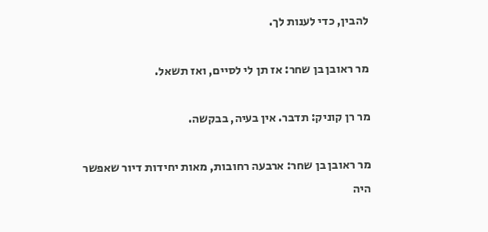להבין, כדי לענות לך.

מר ראובן בן שחר: אז תן לי לסיים, ואז תשאל.

מר רן קוניק: תדבר. אין בעיה, בבקשה.

מר ראובן בן שחר: ארבעה רחובות, מאות יחידות דיור שאפשר היה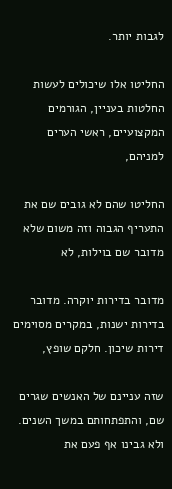לגבות יותר.

החליטו אלו שיכולים לעשות החלטות בעניין, הגורמים המקצועיים, ראשי הערים למניהם,

החליטו שהם לא גובים שם את התעריף הגבוה וזה משום שלא מדובר שם בוילות, לא

מדובר בדירות יוקרה. מדובר בדירות ישנות, במקרים מסוימים דירות שיכון. חלקם שופץ,

שזה עניינם של האנשים שגרים שם, והתפתחותם במשך השנים. ולא גבינו אף פעם את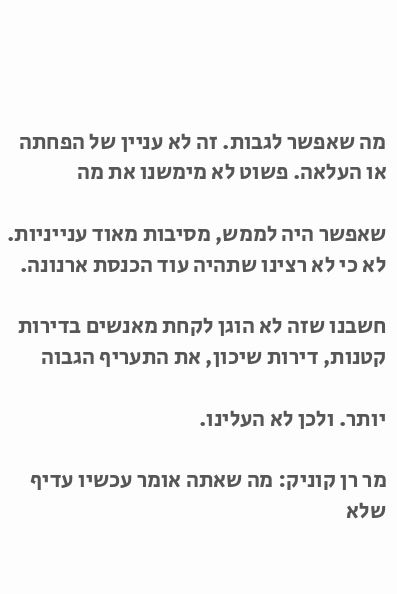מה שאפשר לגבות. זה לא עניין של הפחתה או העלאה. פשוט לא מימשנו את מה

שאפשר היה לממש, מסיבות מאוד ענייניות. לא כי לא רצינו שתהיה עוד הכנסת ארנונה.

חשבנו שזה לא הוגן לקחת מאנשים בדירות קטנות, דירות שיכון, את התעריף הגבוה

יותר. ולכן לא העלינו.

מר רן קוניק: מה שאתה אומר עכשיו עדיף שלא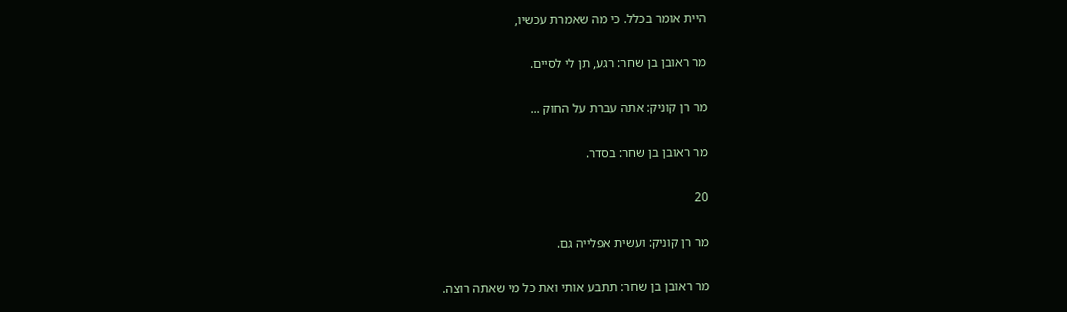היית אומר בכלל. כי מה שאמרת עכשיו,

מר ראובן בן שחר: רגע, תן לי לסיים.

מר רן קוניק: אתה עברת על החוק ...

מר ראובן בן שחר: בסדר.

20

מר רן קוניק: ועשית אפלייה גם.

מר ראובן בן שחר: תתבע אותי ואת כל מי שאתה רוצה.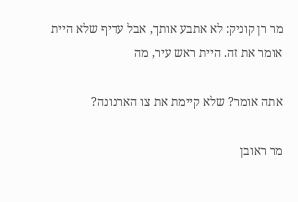מר רן קוניק: לא אתבע אותך, אבל עדיף שלא היית אומר את זה. היית ראש עיר, מה

אתה אומר? שלא קיימת את צו הארנונה?

מר ראובן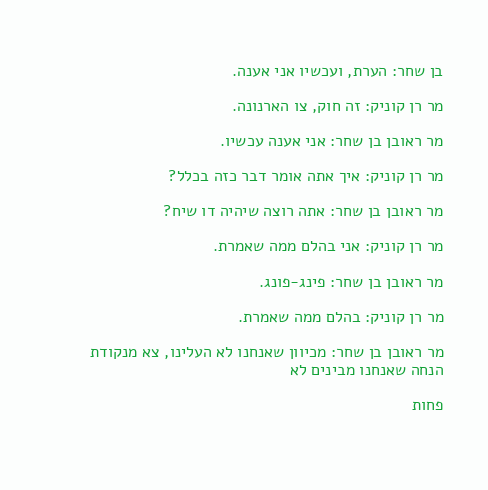בן שחר: הערת, ועכשיו אני אענה.

מר רן קוניק: זה חוק, צו הארנונה.

מר ראובן בן שחר: אני אענה עכשיו.

מר רן קוניק: איך אתה אומר דבר כזה בכלל?

מר ראובן בן שחר: אתה רוצה שיהיה דו שיח?

מר רן קוניק: אני בהלם ממה שאמרת.

מר ראובן בן שחר: פינג-פונג.

מר רן קוניק: בהלם ממה שאמרת.

מר ראובן בן שחר: מכיוון שאנחנו לא העלינו, צא מנקודת הנחה שאנחנו מבינים לא

פחות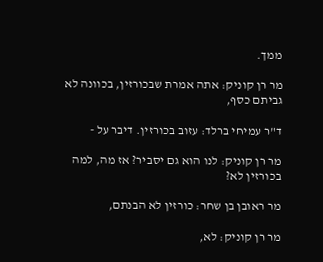ממך.

מר רן קוניק: אתה אמרת שבכורזין, בכוונה לא גביתם כסף,

ד"ר עמיחי ברלד: עזוב בכורזין. דיבר על -

מר רן קוניק: לנו הוא גם יסביר? אז מה, למה בכורזין לא?

מר ראובן בן שחר: כורזין לא הבנתם,

מר רן קוניק: לא,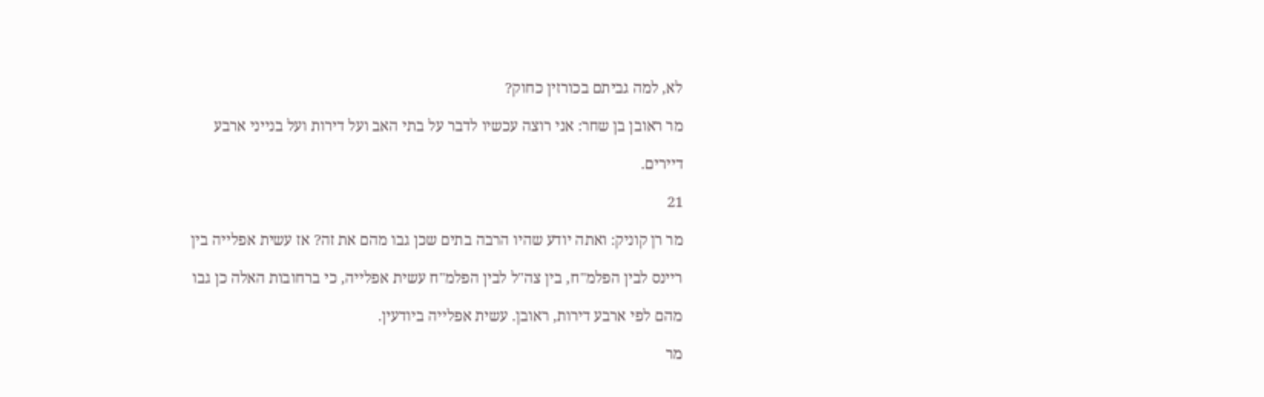לא, למה גביתם בכורזין כחוק?

מר ראובן בן שחר: אני רוצה עכשיו לדבר על בתי האב ועל דירות ועל בנייני ארבע

דיירים.

21

מר רן קוניק: ואתה יודע שהיו הרבה בתים שכן גבו מהם את זה? אז עשית אפלייה בין

ריינס לבין הפלמ"ח, בין צה"ל לבין הפלמ"ח עשית אפלייה, כי ברחובות האלה כן גבו

מהם לפי ארבע דירות, ראובן. עשית אפלייה ביודעין.

מר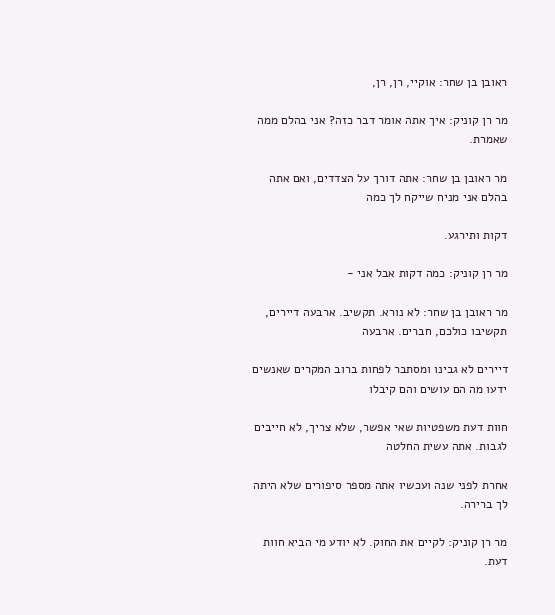ראובן בן שחר: אוקיי, רן, רן,

מר רן קוניק: איך אתה אומר דבר כזה? אני בהלם ממה שאמרת.

מר ראובן בן שחר: אתה דורך על הצדדים, ואם אתה בהלם אני מניח שייקח לך כמה

דקות ותירגע.

מר רן קוניק: כמה דקות אבל אני -

מר ראובן בן שחר: לא נורא. תקשיב. ארבעה דיירים, תקשיבו כולכם, חברים. ארבעה

דיירים לא גבינו ומסתבר לפחות ברוב המקרים שאנשים ידעו מה הם עושים והם קיבלו

חוות דעת משפטיות שאי אפשר, שלא צריך, לא חייבים לגבות. אתה עשית החלטה

אחרת לפני שנה ועכשיו אתה מספר סיפורים שלא היתה לך ברירה.

מר רן קוניק: לקיים את החוק. לא יודע מי הביא חוות דעת.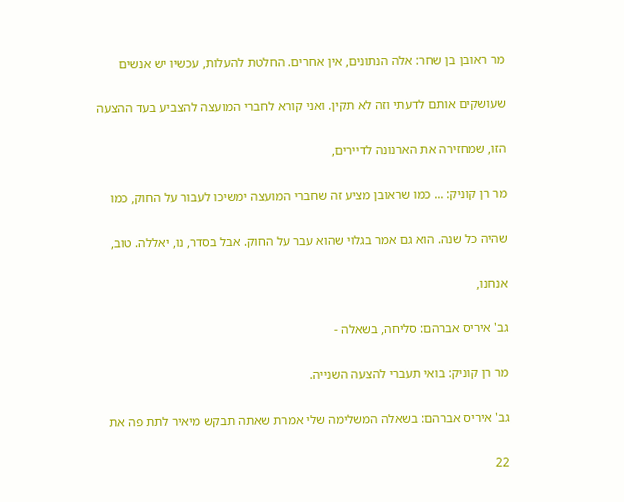מר ראובן בן שחר: אלה הנתונים, אין אחרים. החלטת להעלות, עכשיו יש אנשים

שעושקים אותם לדעתי וזה לא תקין. ואני קורא לחברי המועצה להצביע בעד ההצעה

הזו, שמחזירה את הארנונה לדיירים,

מר רן קוניק: ... כמו שראובן מציע זה שחברי המועצה ימשיכו לעבור על החוק, כמו

שהיה כל שנה. הוא גם אמר בגלוי שהוא עבר על החוק. אבל בסדר, נו, יאללה. טוב,

אנחנו,

גב' איריס אברהם: סליחה, בשאלה -

מר רן קוניק: בואי תעברי להצעה השנייה.

גב' איריס אברהם: בשאלה המשלימה שלי אמרת שאתה תבקש מיאיר לתת פה את

22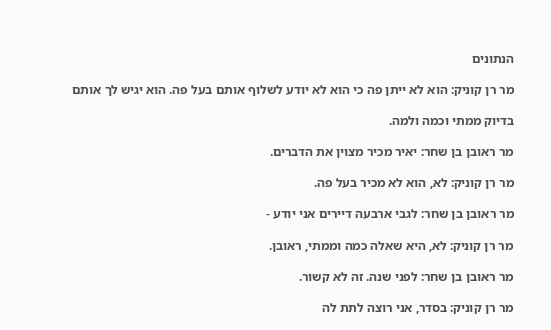הנתונים

מר רן קוניק: הוא לא ייתן פה כי הוא לא יודע לשלוף אותם בעל פה. הוא יגיש לך אותם

בדיוק ממתי וכמה ולמה.

מר ראובן בן שחר: יאיר מכיר מצוין את הדברים.

מר רן קוניק: לא, הוא לא מכיר בעל פה.

מר ראובן בן שחר: לגבי ארבעה דיירים אני יודע -

מר רן קוניק: לא, היא שאלה כמה וממתי, ראובן.

מר ראובן בן שחר: לפני שנה. זה לא קשור.

מר רן קוניק: בסדר, אני רוצה לתת לה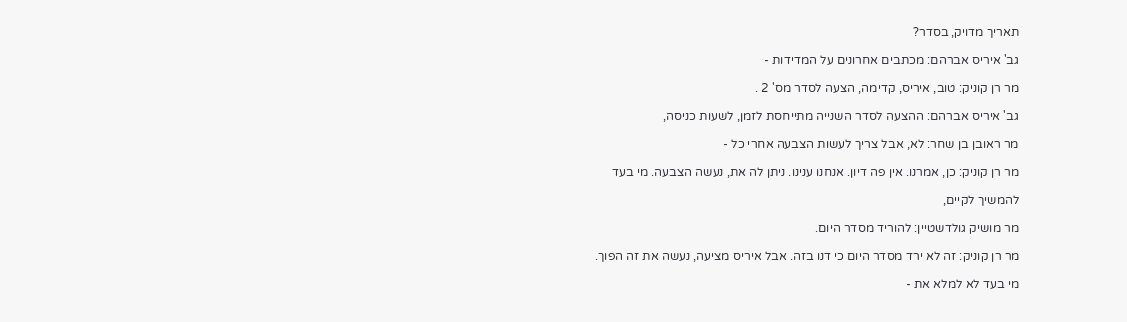תאריך מדויק, בסדר?

גב' איריס אברהם: מכתבים אחרונים על המדידות -

מר רן קוניק: טוב, איריס, קדימה, הצעה לסדר מס' 2 .

גב' איריס אברהם: ההצעה לסדר השנייה מתייחסת לזמן, לשעות כניסה,

מר ראובן בן שחר: לא, אבל צריך לעשות הצבעה אחרי כל -

מר רן קוניק: כן, אמרנו. אין פה דיון. אנחנו ענינו. ניתן לה את, נעשה הצבעה. מי בעד

להמשיך לקיים,

מר מושיק גולדשטיין: להוריד מסדר היום.

מר רן קוניק: זה לא ירד מסדר היום כי דנו בזה. אבל איריס מציעה, נעשה את זה הפוך.

מי בעד לא למלא את -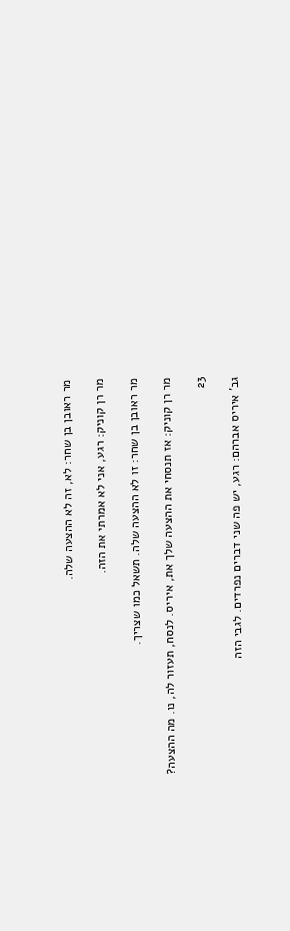מר ראובן בן שחר: לא, זה לא ההצעה שלה.

מר רן קוניק: רגע, אני לא אמרתי את הזה.

מר ראובן בן שחר: זו לא ההצעה שלה. תשאל כמו שצריך.

מר רן קוניק: אז תנסחי את ההצעה שלך את, איריס. לנסח, תעזור לה, נו. מה ההצעה?

23

גב' איריס אברהם: רגע, יש פה שני דברים נפרדים. לגבי הזה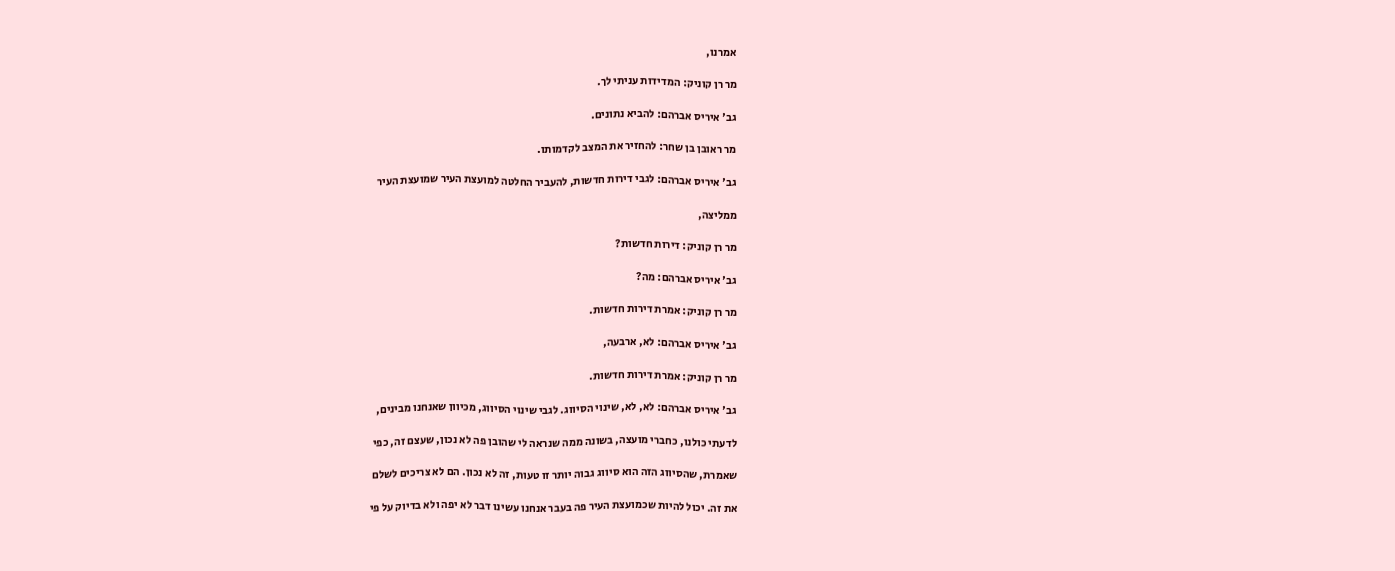אמרנו,

מר רן קוניק: המדידות עניתי לך.

גב' איריס אברהם: להביא נתונים.

מר ראובן בן שחר: להחזיר את המצב לקדמותו.

גב' איריס אברהם: לגבי דירות חדשות, להעביר החלטה למועצת העיר שמועצת העיר

ממליצה,

מר רן קוניק: דירות חדשות?

גב' איריס אברהם: מה?

מר רן קוניק: אמרת דירות חדשות.

גב' איריס אברהם: לא, ארבעה,

מר רן קוניק: אמרת דירות חדשות.

גב' איריס אברהם: לא, לא, שינוי הסיווג. לגבי שינוי הסיווג, מכיוון שאנחנו מבינים,

לדעתי כולנו, כחברי מועצה, בשונה ממה שנראה לי שהובן פה לא נכון, שעצם זה, כפי

שאמרת, שהסיווג הזה הוא סיווג גבוה יותר זו טעות, זה לא נכון. הם לא צריכים לשלם

את זה. יכול להיות שכמועצת העיר פה בעבר אנחנו עשינו דבר לא יפה ולא בדיוק על פי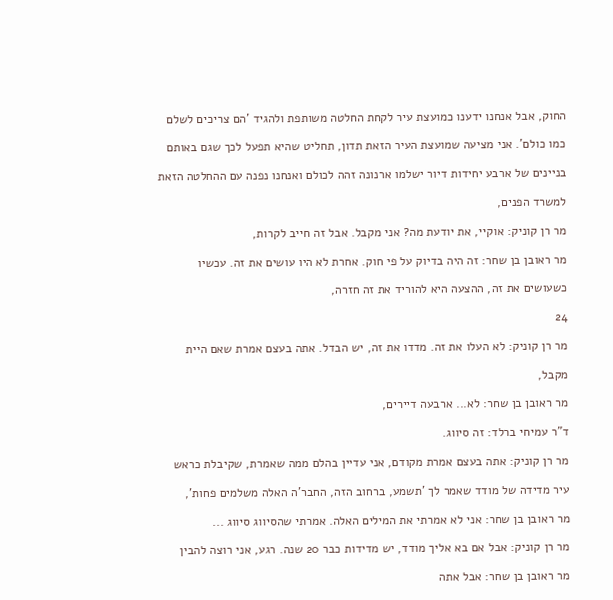החוק, אבל אנחנו ידענו כמועצת עיר לקחת החלטה משותפת ולהגיד 'הם צריכים לשלם

כמו כולם'. אני מציעה שמועצת העיר הזאת תדון, תחליט שהיא תפעל לכך שגם באותם

בניינים של ארבע יחידות דיור ישלמו ארנונה זהה לכולם ואנחנו נפנה עם ההחלטה הזאת

למשרד הפנים,

מר רן קוניק: אוקיי, את יודעת מה? אני מקבל. אבל זה חייב לקרות,

מר ראובן בן שחר: זה היה בדיוק על פי חוק. אחרת לא היו עושים את זה. עכשיו

כשעושים את זה, ההצעה היא להוריד את זה חזרה,

24

מר רן קוניק: לא העלו את זה. מדדו את זה, יש הבדל. אתה בעצם אמרת שאם היית

מקבל,

מר ראובן בן שחר: לא... ארבעה דיירים,

ד"ר עמיחי ברלד: זה סיווג.

מר רן קוניק: אתה בעצם אמרת מקודם, אני עדיין בהלם ממה שאמרת, שקיבלת כראש

עיר מדידה של מודד שאמר לך 'תשמע, ברחוב הזה, החבר'ה האלה משלמים פחות',

מר ראובן בן שחר: אני לא אמרתי את המילים האלה. אמרתי שהסיווג סיווג ...

מר רן קוניק: אבל אם בא אליך מודד, יש מדידות כבר 20 שנה. רגע, אני רוצה להבין

מר ראובן בן שחר: אבל אתה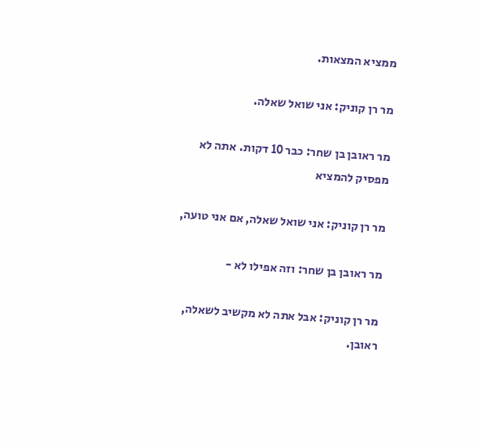ממציא המצאות.

מר רן קוניק: אני שואל שאלה.

מר ראובן בן שחר: כבר 10 דקות. אתה לא מפסיק להמציא

מר רן קוניק: אני שואל שאלה, אם אני טועה,

מר ראובן בן שחר: וזה אפילו לא -

מר רן קוניק: אבל אתה לא מקשיב לשאלה, ראובן.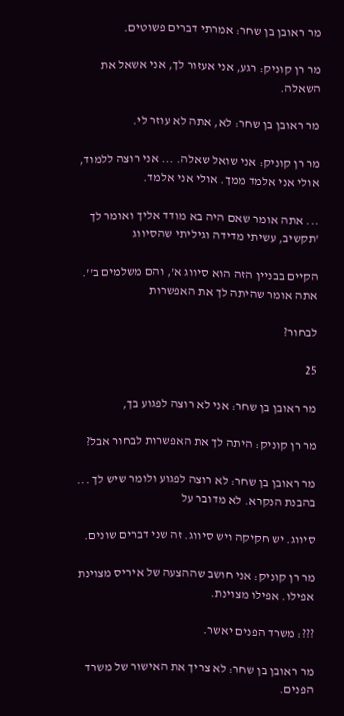מר ראובן בן שחר: אמרתי דברים פשוטים.

מר רן קוניק: רגע, אני אעזור לך, אני אשאל את השאלה.

מר ראובן בן שחר: לא, אתה לא עוזר לי.

מר רן קוניק: אני שואל שאלה. ... אני רוצה ללמוד, אולי אני אלמד ממך. אולי אני אלמד.

... אתה אומר שאם היה בא מודד אליך ואומר לך 'תקשיב, עשיתי מדידה וגיליתי שהסיווג

הקיים בבניין הזה הוא סיווג א', והם משלמים ב''. אתה אומר שהיתה לך את האפשרות

לבחור?

25

מר ראובן בן שחר: אני לא רוצה לפגוע בך,

מר רן קוניק: היתה לך את האפשרות לבחור אבל?

מר ראובן בן שחר: לא רוצה לפגוע ולומר שיש לך ... בהבנת הנקרא. לא מדובר על

סיווג. יש חקיקה ויש סיווג. זה שני דברים שונים.

מר רן קוניק: אני חושב שההצעה של איריס מצוינת אפילו. אפילו מצוינת.

???: משרד הפנים יאשר.

מר ראובן בן שחר: לא צריך את האישור של משרד הפנים.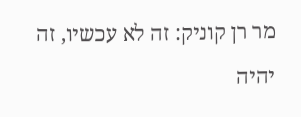מר רן קוניק: זה לא עכשיו, זה יהיה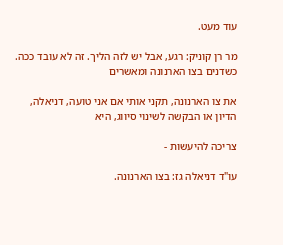עוד מעט.

מר רן קוניק: רגע, אבל יש לזה הליך. זה לא עובד ככה. כשדנים בצו הארנונה ומאשרים

את צו הארנונה, תקני אותי אם אני טועה, דניאלה, הדיון או הבקשה לשינוי סיווג, היא

צריכה להיעשות -

עו"ד דניאלה גז: בצו הארנונה.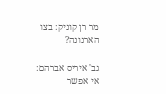מר רן קוניק: בצו הארנונה?

גב' איריס אברהם: אי אפשר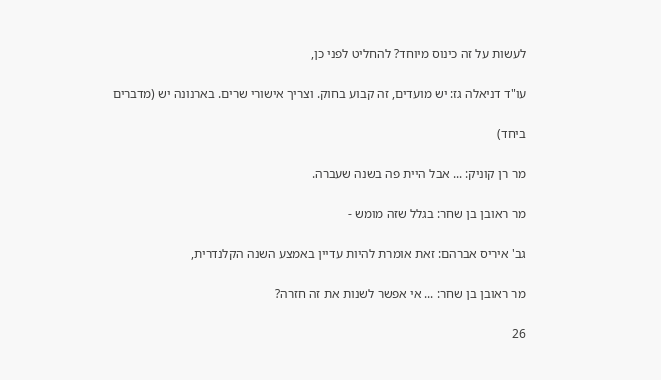לעשות על זה כינוס מיוחד? להחליט לפני כן,

עו"ד דניאלה גז: יש מועדים, זה קבוע בחוק. וצריך אישורי שרים. בארנונה יש (מדברים

ביחד)

מר רן קוניק: ... אבל היית פה בשנה שעברה.

מר ראובן בן שחר: בגלל שזה מומש -

גב' איריס אברהם: זאת אומרת להיות עדיין באמצע השנה הקלנדרית,

מר ראובן בן שחר: ... אי אפשר לשנות את זה חזרה?

26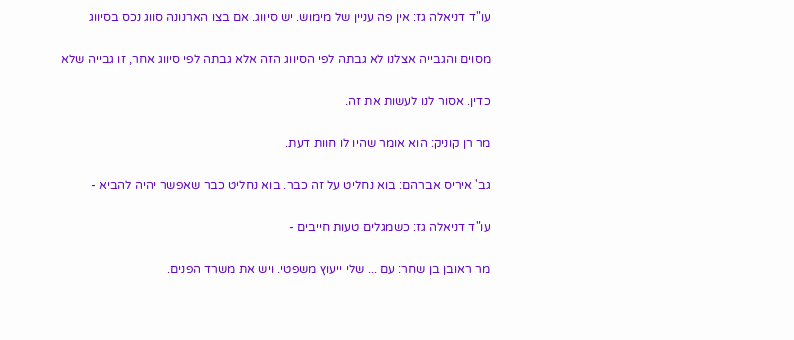עו"ד דניאלה גז: אין פה עניין של מימוש. יש סיווג. אם בצו הארנונה סווג נכס בסיווג

מסוים והגבייה אצלנו לא גבתה לפי הסיווג הזה אלא גבתה לפי סיווג אחר, זו גבייה שלא

כדין. אסור לנו לעשות את זה.

מר רן קוניק: הוא אומר שהיו לו חוות דעת.

גב' איריס אברהם: בוא נחליט על זה כבר. בוא נחליט כבר שאפשר יהיה להביא -

עו"ד דניאלה גז: כשמגלים טעות חייבים -

מר ראובן בן שחר: עם ... שלי ייעוץ משפטי. ויש את משרד הפנים.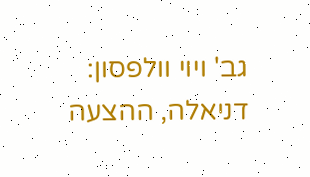גב' ויוי וולפסון: דניאלה, ההצעה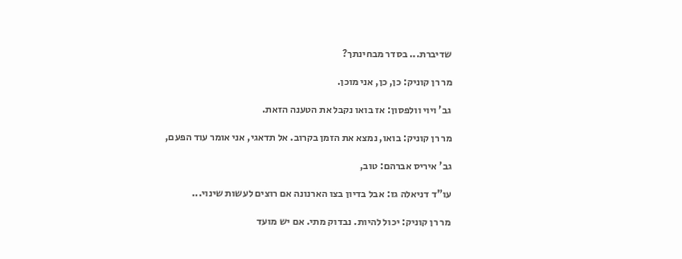שדיברת... בסדר מבחינתך?

מר רן קוניק: כן, כן, אני מוכן.

גב' ויוי וולפסון: אז בואו נקבל את הטענה הזאת.

מר רן קוניק: בואו, נמצא את הזמן בקרוב. אל תדאגי, אני אומר עוד הפעם,

גב' איריס אברהם: טוב,

עו"ד דניאלה גז: אבל בדיון בצו הארנונה אם רוצים לעשות שינוי...

מר רן קוניק: יכול להיות. נבדוק מתי. אם יש מועד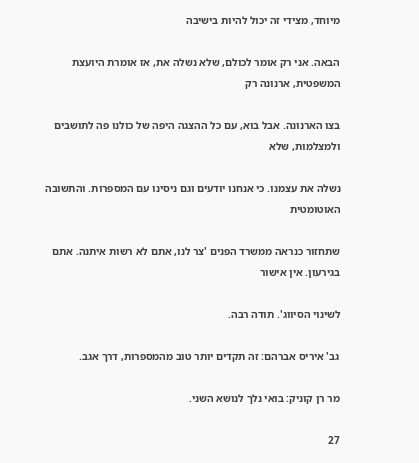מיוחד, מצידי זה יכול להיות בישיבה

הבאה. אני רק אומר לכולם, שלא נשלה את, אז אומרת היועצת המשפטית, ארנונה רק

בצו הארנונה. אבל בוא, עם כל ההצגה היפה של כולנו פה לתושבים ולמצלמות, שלא

נשלה את עצמנו. כי אנחנו יודעים וגם ניסינו עם המספרות. והתשובה האוטומטית

שתחזור כנראה ממשרד הפנים 'צר לנו, אתם לא רשות איתנה. אתם בגירעון. אין אישור

לשינוי הסיווג'. תודה רבה.

גב' איריס אברהם: זה תקדים יותר טוב מהמספרות, דרך אגב.

מר רן קוניק: בואי נלך לנושא השני.

27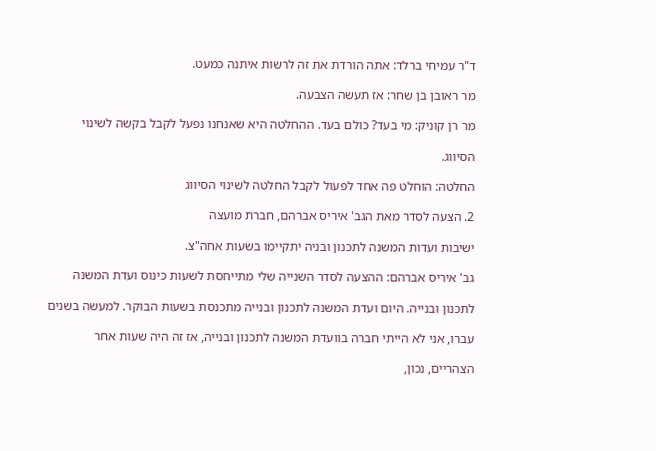ד"ר עמיחי ברלד: אתה הורדת את זה לרשות איתנה כמעט.

מר ראובן בן שחר: אז תעשה הצבעה.

מר רן קוניק: מי בעד? כולם בעד. ההחלטה היא שאנחנו נפעל לקבל בקשה לשינוי

הסיווג.

החלטה: הוחלט פה אחד לפעול לקבל החלטה לשינוי הסיווג

2. הצעה לסדר מאת הגב' איריס אברהם, חברת מועצה

ישיבות ועדות המשנה לתכנון ובניה יתקיימו בשעות אחה"צ.

גב' איריס אברהם: ההצעה לסדר השנייה שלי מתייחסת לשעות כינוס ועדת המשנה

לתכנון ובנייה. היום ועדת המשנה לתכנון ובנייה מתכנסת בשעות הבוקר. למעשה בשנים

עברו, אני לא הייתי חברה בוועדת המשנה לתכנון ובנייה, אז זה היה שעות אחר

הצהריים, נכון,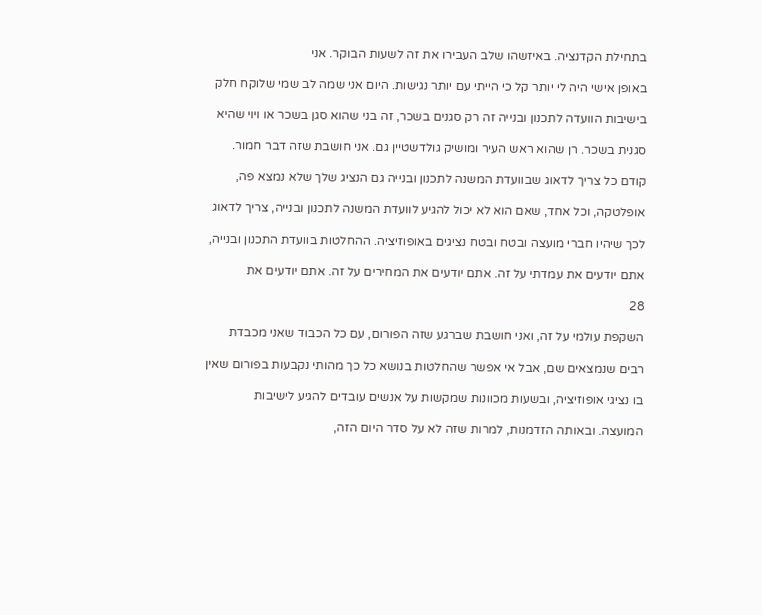בתחילת הקדנציה. באיזשהו שלב העבירו את זה לשעות הבוקר. אני

באופן אישי היה לי יותר קל כי הייתי עם יותר נגישות. היום אני שמה לב שמי שלוקח חלק

בישיבות הוועדה לתכנון ובנייה זה רק סגנים בשכר, זה בני שהוא סגן בשכר או ויוי שהיא

סגנית בשכר. רן שהוא ראש העיר ומושיק גולדשטיין גם. אני חושבת שזה דבר חמור.

קודם כל צריך לדאוג שבוועדת המשנה לתכנון ובנייה גם הנציג שלך שלא נמצא פה,

אופלטקה, וכל אחד, שאם הוא לא יכול להגיע לוועדת המשנה לתכנון ובנייה, צריך לדאוג

לכך שיהיו חברי מועצה ובטח ובטח נציגים באופוזיציה. ההחלטות בוועדת התכנון ובנייה,

אתם יודעים את עמדתי על זה. אתם יודעים את המחירים על זה. אתם יודעים את

28

השקפת עולמי על זה, ואני חושבת שברגע שזה הפורום, עם כל הכבוד שאני מכבדת

רבים שנמצאים שם, אבל אי אפשר שהחלטות בנושא כל כך מהותי נקבעות בפורום שאין

בו נציגי אופוזיציה, ובשעות מכוונות שמקשות על אנשים עובדים להגיע לישיבות

המועצה. ובאותה הזדמנות, למרות שזה לא על סדר היום הזה,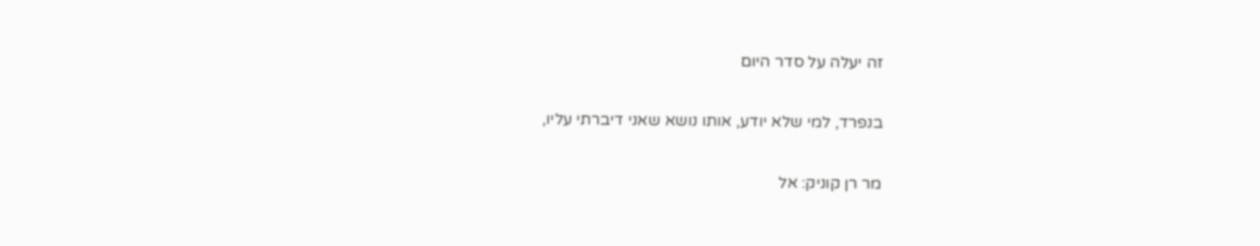זה יעלה על סדר היום

בנפרד, למי שלא יודע, אותו נושא שאני דיברתי עליו,

מר רן קוניק: אל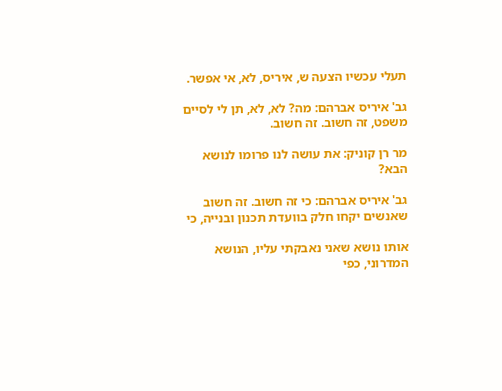תעלי עכשיו הצעה ש, איריס, לא, אי אפשר.

גב' איריס אברהם: מה? לא, לא, תן לי לסיים משפט, זה חשוב. זה חשוב.

מר רן קוניק: את עושה לנו פרומו לנושא הבא?

גב' איריס אברהם: כי זה חשוב. זה חשוב שאנשים יקחו חלק בוועדת תכנון ובנייה, כי

אותו נושא שאני נאבקתי עליו, הנושא המדרוני, כפי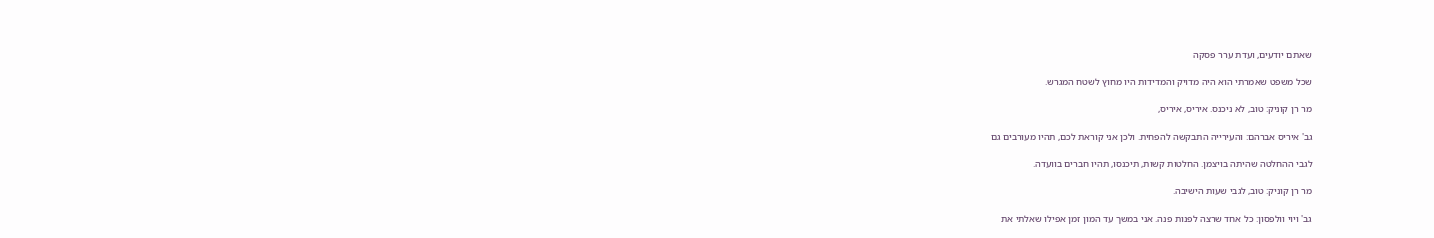שאתם יודעים, ועדת ערר פסקה

שכל משפט שאמרתי הוא היה מדויק והמדידות היו מחוץ לשטח המגרש.

מר רן קוניק: טוב, לא ניכנס. איריס, איריס,

גב' איריס אברהם: והעירייה התבקשה להפחית. ולכן אני קוראת לכם, תהיו מעורבים גם

לגבי ההחלטה שהיתה בויצמן. החלטות קשות, תיכנסו, תהיו חברים בוועדה.

מר רן קוניק: טוב, לגבי שעות הישיבה.

גב' ויוי וולפסון: כל אחד שרצה לפנות פנה. אני במשך עד המון זמן אפילו שאלתי את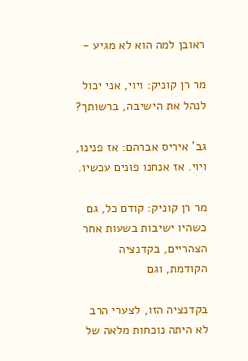ראובן למה הוא לא מגיע -

מר רן קוניק: ויוי, אני יכול לנהל את הישיבה, ברשותך?

גב' איריס אברהם: אז פנינו, ויוי. אז אנחנו פונים עכשיו.

מר רן קוניק: קודם כל, גם כשהיו ישיבות בשעות אחר הצהריים, בקדנציה הקודמת, וגם

בקדנציה הזו, לצערי הרב לא היתה נוכחות מלאה של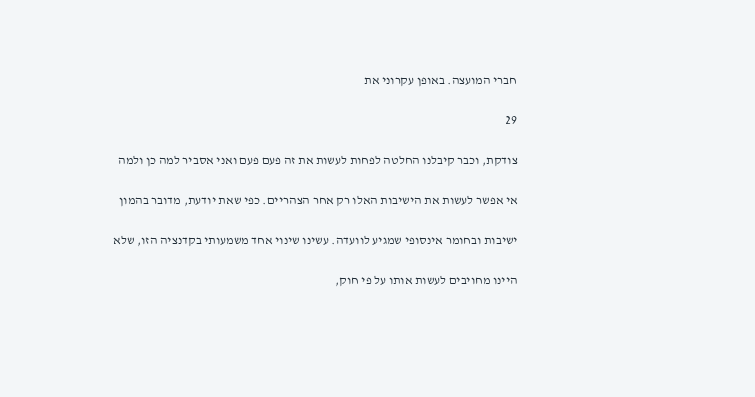חברי המועצה. באופן עקרוני את

29

צודקת, וכבר קיבלנו החלטה לפחות לעשות את זה פעם פעם ואני אסביר למה כן ולמה

אי אפשר לעשות את הישיבות האלו רק אחר הצהריים. כפי שאת יודעת, מדובר בהמון

ישיבות ובחומר אינסופי שמגיע לוועדה. עשינו שינוי אחד משמעותי בקדנציה הזו, שלא

היינו מחויבים לעשות אותו על פי חוק,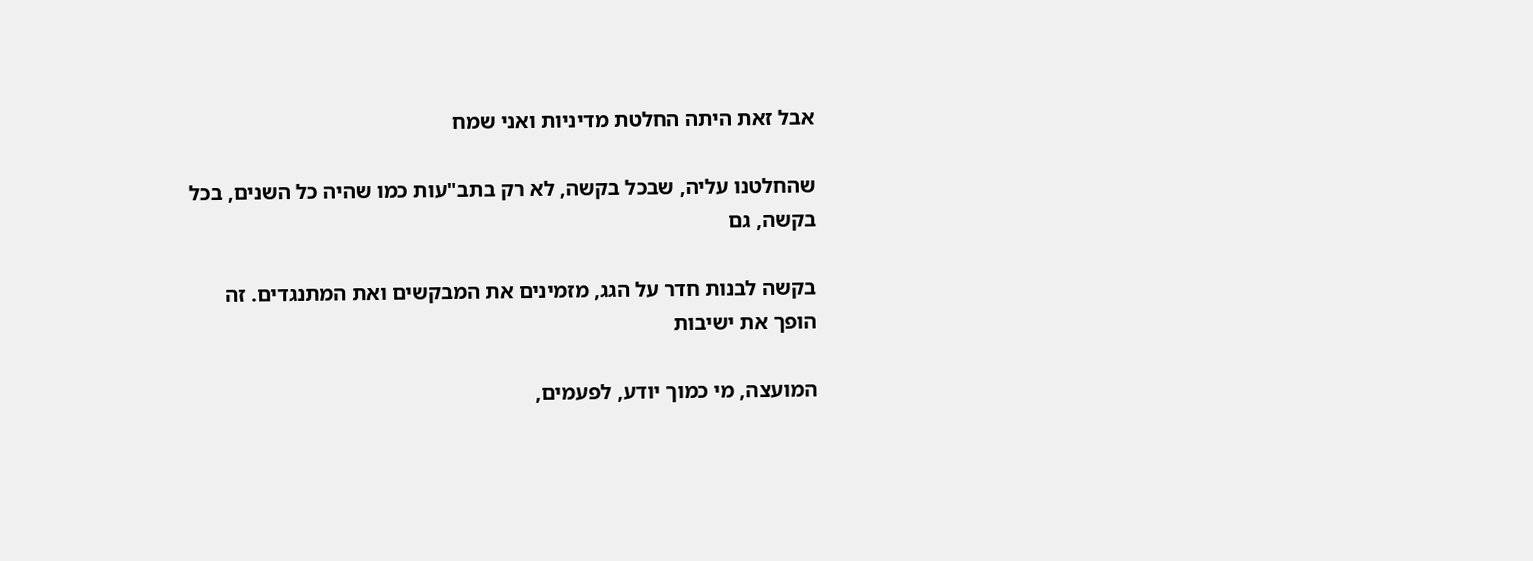אבל זאת היתה החלטת מדיניות ואני שמח

שהחלטנו עליה, שבכל בקשה, לא רק בתב"עות כמו שהיה כל השנים, בכל בקשה, גם

בקשה לבנות חדר על הגג, מזמינים את המבקשים ואת המתנגדים. זה הופך את ישיבות

המועצה, מי כמוך יודע, לפעמים,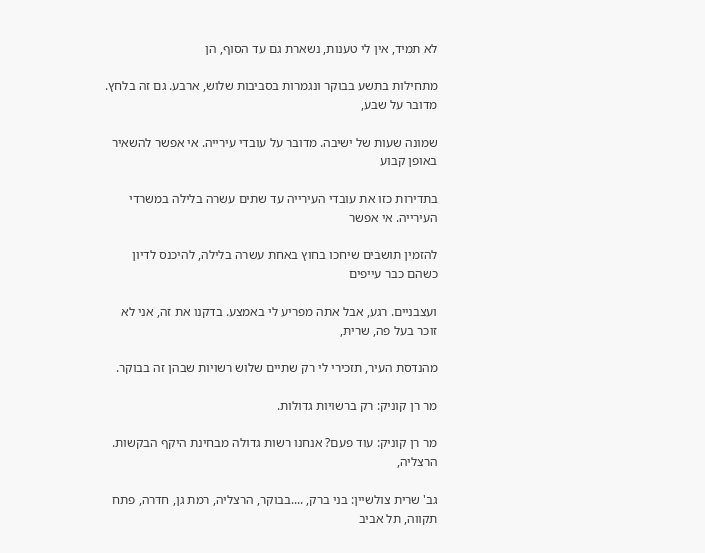לא תמיד, אין לי טענות, נשארת גם עד הסוף, הן

מתחילות בתשע בבוקר ונגמרות בסביבות שלוש, ארבע. גם זה בלחץ. מדובר על שבע,

שמונה שעות של ישיבה. מדובר על עובדי עירייה. אי אפשר להשאיר באופן קבוע

בתדירות כזו את עובדי העירייה עד שתים עשרה בלילה במשרדי העירייה. אי אפשר

להזמין תושבים שיחכו בחוץ באחת עשרה בלילה, להיכנס לדיון כשהם כבר עייפים

ועצבניים. רגע, אבל אתה מפריע לי באמצע. בדקנו את זה, אני לא זוכר בעל פה, שרית,

מהנדסת העיר, תזכירי לי רק שתיים שלוש רשויות שבהן זה בבוקר.

מר רן קוניק: רק ברשויות גדולות.

מר רן קוניק: עוד פעם? אנחנו רשות גדולה מבחינת היקף הבקשות. הרצליה,

גב' שרית צולשיין: בני ברק, ....בבוקר, הרצליה, רמת גן, חדרה, פתח תקווה, תל אביב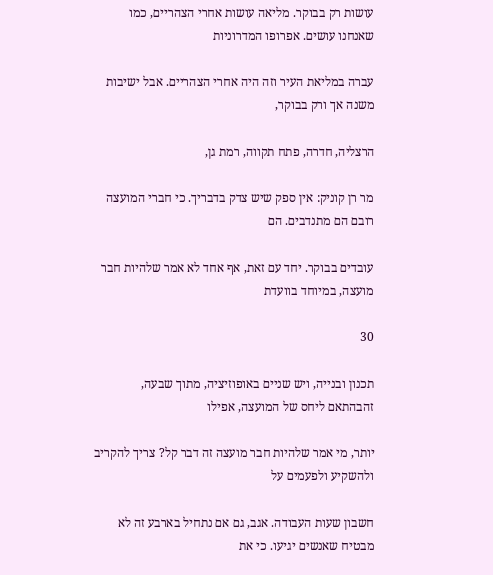עושות רק בבוקר. מליאה עושות אחרי הצהריים, כמו שאנחנו עושים. אפרופו המדרוניות

עברה במליאת העיר וזה היה אחרי הצהריים. אבל ישיבות משנה אך ורק בבוקר,

הרצליה, חדרה, פתח תקווה, רמת גן,

מר רן קוניק: אין ספק שיש צדק בדבריך. כי חברי המועצה רובם הם מתנדבים. הם

עובדים בבוקר. יחד עם זאת, אף אחד לא אמר שלהיות חבר מועצה, במיוחד בוועדת

30

תכנון ובנייה, ויש שניים באופוזיציה, מתוך שבעה, זהבהתאם ליחס של המועצה, אפילו

יותר, מי אמר שלהיות חבר מועצה זה דבר קל? צריך להקריב ולהשקיע ולפעמים על

חשבון שעות העבודה. אגב, גם אם נתחיל בארבע זה לא מבטיח שאנשים יגיעו. כי את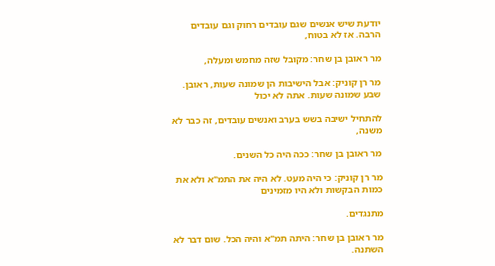יודעת שיש אנשים שגם עובדים רחוק וגם עובדים הרבה. אז לא בטוח,

מר ראובן בן שחר: מקובל שזה מחמש ומעלה,

מר רן קוניק: אבל הישיבות הן שמונה שעות, ראובן. שבע שמונה שעות. אתה לא יכול

להתחיל ישיבה בשש בערב ואנשים עובדים, זה כבר לא משנה,

מר ראובן בן שחר: ככה היה כל השנים.

מר רן קוניק: כי היה מעט. לא היה את התמ"א ולא את כמות הבקשות ולא היו מזמינים

מתנגדים.

מר ראובן בן שחר: היתה תמ"א והיה הכל. שום דבר לא השתנה.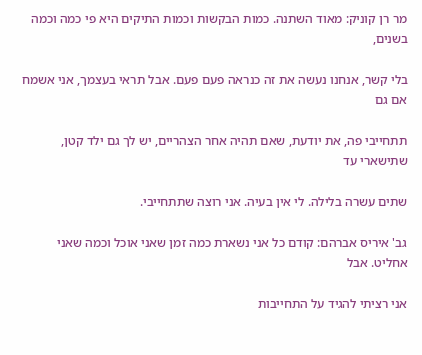מר רן קוניק: מאוד השתנה. כמות הבקשות וכמות התיקים היא פי כמה וכמה בשנים,

בלי קשר, אנחנו נעשה את זה כנראה פעם פעם. אבל תראי בעצמך, אני אשמח אם גם

תתחייבי פה, את יודעת, שאם תהיה אחר הצהריים, יש לך גם ילד קטן, שתישארי עד

שתים עשרה בלילה. לי אין בעיה. אני רוצה שתתחייבי.

גב' איריס אברהם: קודם כל אני נשארת כמה זמן שאני אוכל וכמה שאני אחליט. אבל

אני רציתי להגיד על התחייבות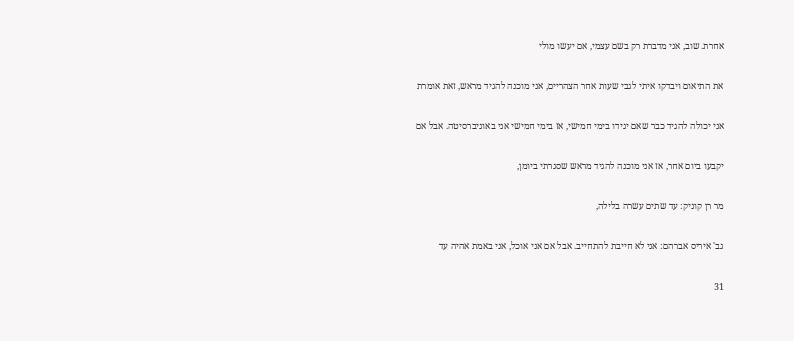אחרת. שוב, אני מדברת רק בשם עצמי, אם יעשו מולי

את התיאום ויבדקו איתי לגבי שעות אחר הצהריים, אני מוכנה להגיד מראש, זאת אומרת

אני יכולה להגיד כבר שאם יגידו בימי חמישי, אז בימי חמישי אני באוניברסיטה. אבל אם

יקבעו ביום אחר, אז אני מוכנה להגיד מראש שסגרתי ביומן,

מר רן קוניק: עד שתים עשרה בלילה,

גב' איריס אברהם: אני לא חייבת להתחייב. אבל אם אני אוכל, אני באמת אהיה עד

31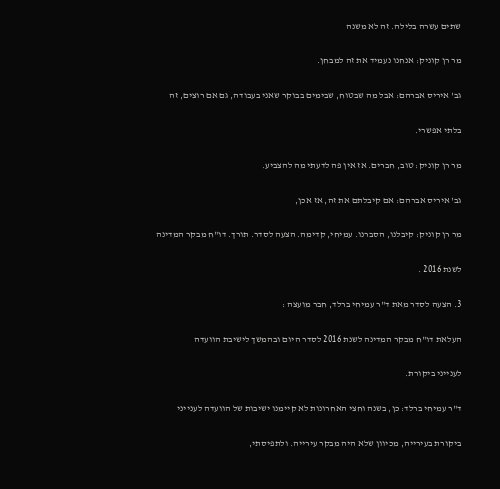שתים עשרה בלילה. זה לא משנה

מר רן קוניק: אנחנו נעמיד את זה למבחן.

גב' איריס אברהם: אבל מה שבטוח, שבימים בבוקר שאני בעבודה, גם אם רוצים, זה

בלתי אפשרי.

מר רן קוניק: טוב, חברים. אז אין פה לדעתי מה להצביע.

גב' איריס אברהם: אם קיבלתם את זה, אז אכן,

מר רן קוניק: קיבלנו, הסברנו. עמיחי, קדימה. הצעה לסדר. תורך. דו"ח מבקר המדינה

לשנת 2016 .

3. הצעה לסדר מאת ד"ר עמיחי ברלד, חבר מועצה :

העלאת דו"ח מבקר המדינה לשנת 2016 לסדר היום ובהמשך לישיבת הוועדה

לענייני ביקורת.

ד"ר עמיחי ברלד: כן, בשנה וחצי האחרונות לא קיימנו ישיבות של הוועדה לענייני

ביקורת בעירייה, מכיוון שלא היה מבקר עירייה. ולתפיסתי,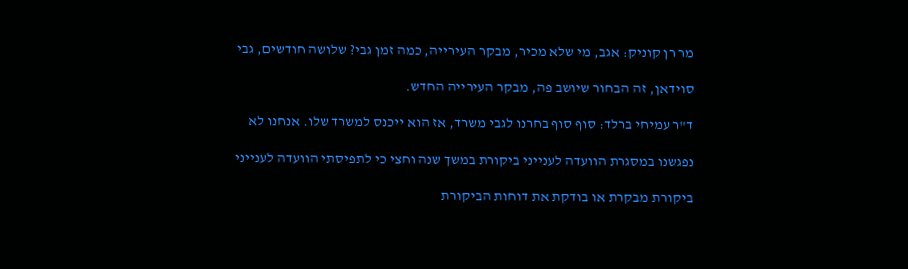מר רן קוניק: אגב, מי שלא מכיר, מבקר העירייה, כמה זמן גבי? שלושה חודשים, גבי

סוידאן, זה הבחור שיושב פה, מבקר העירייה החדש.

ד"ר עמיחי ברלד: סוף סוף בחרנו לגבי משרד, אז הוא ייכנס למשרד שלו. אנחנו לא

נפגשנו במסגרת הוועדה לענייני ביקורת במשך שנה וחצי כי לתפיסתי הוועדה לענייני

ביקורת מבקרת או בודקת את דוחות הביקורת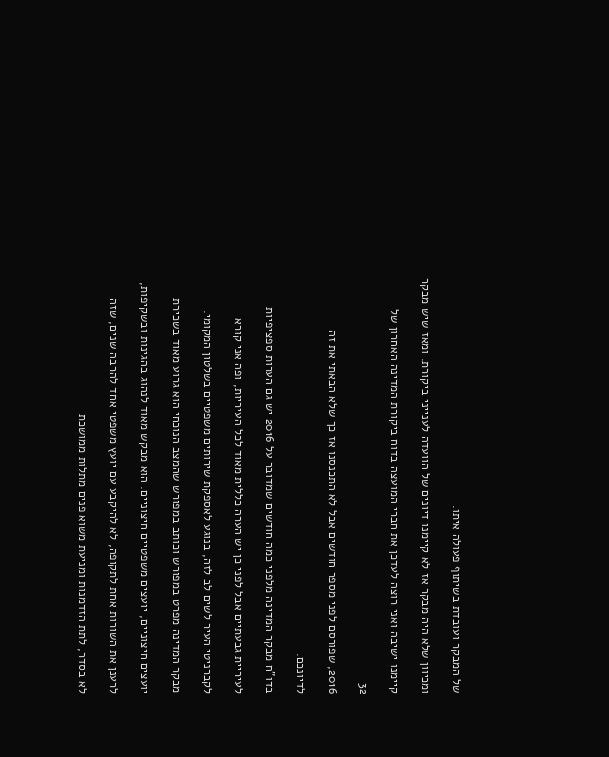של המבקר ועובדת בשיתוף פעולה איתו.

ומכיוון שלא היה מבקר אז לא קיימנו דיונים של הוועדה לענייני ביקורת. ומאז שיש מבקר

קיימנו ישיבה ואני רוצה לעדכן את חברי המועצה בדוח ביקורת המדינה האחרון של

32

2016, שפורסם לפני מספר חודשים אבל לא התכנסנו אז כך שלא הבאתי את זה

לדיונכם.

בדו"ח מבקר המדינה מלפני כמה חודשים שמדובר על 2016 יש גם הערות ספציפיות

לעיריית גבעתיים אבל לפני כן יש הערה כללית מאוד לכל העיריות, ופה אני קורא

לקברניטי העיר לשים לב לזה, בנוגע לאספקת שירותים משפטיים בשלטון המקומי.

מבקר המדינה מפרט במפורש וכותב במפורש שהמצב הנוכחי הוא גרוע מאוד בשכירת

יועצים חיצוניים, יועצים משפטיים חיצוניים. הוא מבקש מאוד לנהוג בהגינות ובשקיפות,

לרענן את השורות אחת לתקופה, לא להיקבע עם יועץ משפטי אחד להרבה שנים, שזה

לא בסדר, לתת הזדמנות ומניעת משוא פנים מתלות ממושכת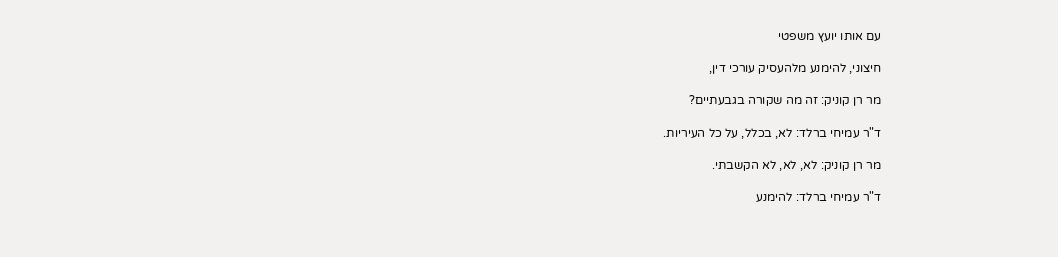עם אותו יועץ משפטי

חיצוני, להימנע מלהעסיק עורכי דין,

מר רן קוניק: זה מה שקורה בגבעתיים?

ד"ר עמיחי ברלד: לא, בכלל, על כל העיריות.

מר רן קוניק: לא, לא, לא הקשבתי.

ד"ר עמיחי ברלד: להימנע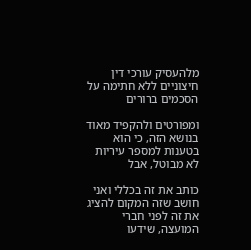מלהעסיק עורכי דין חיצוניים ללא חתימה על הסכמים ברורים

ומפורטים ולהקפיד מאוד בנושא הזה, כי הוא בטענות למספר עיריות לא מבוטל, אבל

כותב את זה בכללי ואני חושב שזה המקום להציג את זה לפני חברי המועצה, שידעו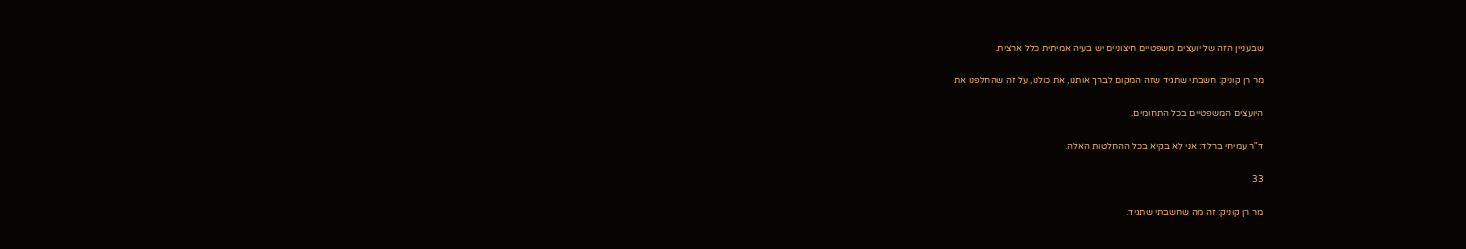שבעניין הזה של יועצים משפטיים חיצוניים יש בעיה אמיתית כלל ארצית.

מר רן קוניק: חשבתי שתגיד שזה המקום לברך אותנו, את כולנו, על זה שהחלפנו את

היועצים המשפטיים בכל התחומים.

ד"ר עמיחי ברלד: אני לא בקיא בכל ההחלטות האלה.

33

מר רן קוניק: זה מה שחשבתי שתגיד.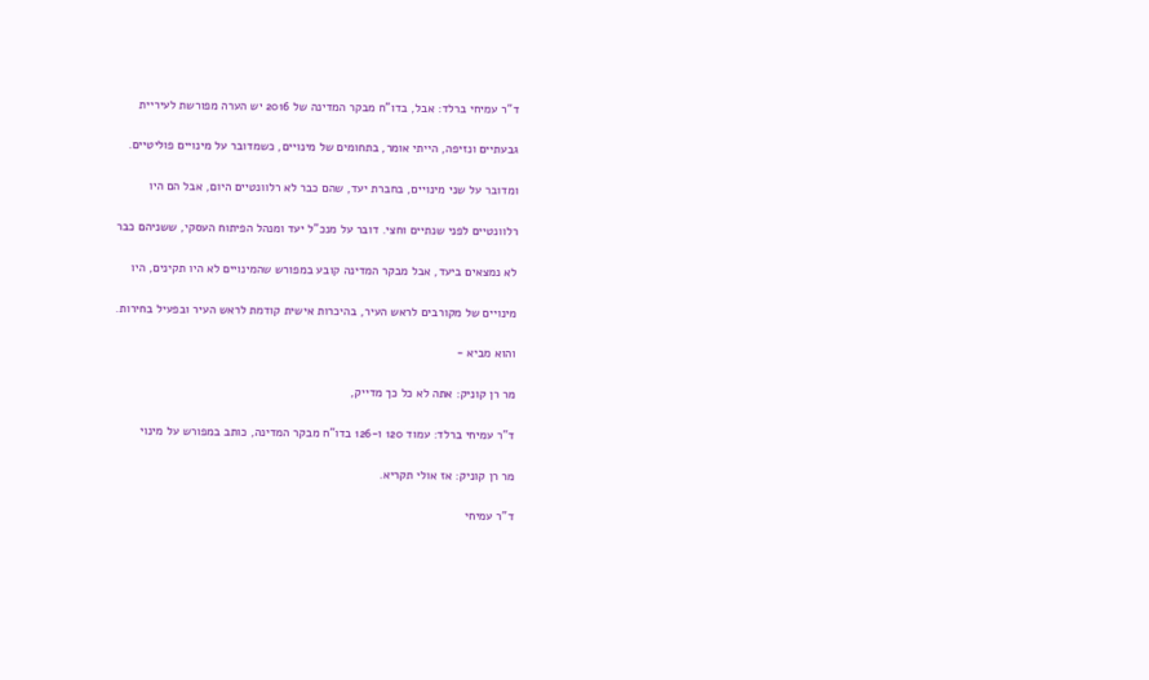ד"ר עמיחי ברלד: אבל, בדו"ח מבקר המדינה של 2016 יש הערה מפורשת לעיריית

גבעתיים ונזיפה, הייתי אומר, בתחומים של מינויים, כשמדובר על מינויים פוליטיים.

ומדובר על שני מינויים, בחברת יעד, שהם כבר לא רלוונטיים היום, אבל הם היו

רלוונטיים לפני שנתיים וחצי. דובר על מנכ"ל יעד ומנהל הפיתוח העסקי, ששניהם כבר

לא נמצאים ביעד, אבל מבקר המדינה קובע במפורש שהמינויים לא היו תקינים, היו

מינויים של מקורבים לראש העיר, בהיכרות אישית קודמת לראש העיר ובפעיל בחירות.

והוא מביא -

מר רן קוניק: אתה לא כל כך מדייק,

ד"ר עמיחי ברלד: עמוד 120 ו-126 בדו"ח מבקר המדינה, כותב במפורש על מינוי

מר רן קוניק: אז אולי תקריא.

ד"ר עמיחי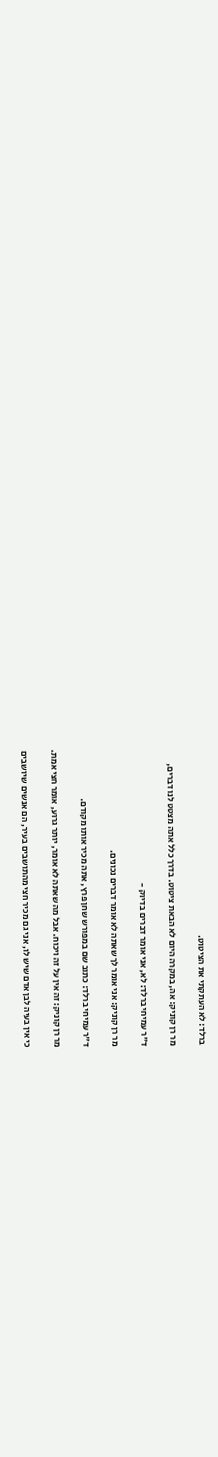ברלד: לא העתקתי את הציטוט.

מר רן קוניק: אה, במקרה היום לא הבאת ציטוט. בדרך כלל אתה מצטט לנו דברים,

ד"ר עמיחי ברלד: לא, אני אומר דברים בדיוק -

מר רן קוניק: אני אומר לך שאתה לא אומר דברים נכונים.

ד"ר עמיחי ברלד: כתוב שם במפורש שחן פרץ, אתה מכיר אותו מקודם.

מר רן קוניק: זה אין על זה ויכוח. אבל מה שאתה לא אומר, יותר גרוע, אומר חצי אמת.

כי אין בעיה לבן אדם שיש לו, אני גם מכיר חצי מהתושבים בעיר, הם אנשים שיושבים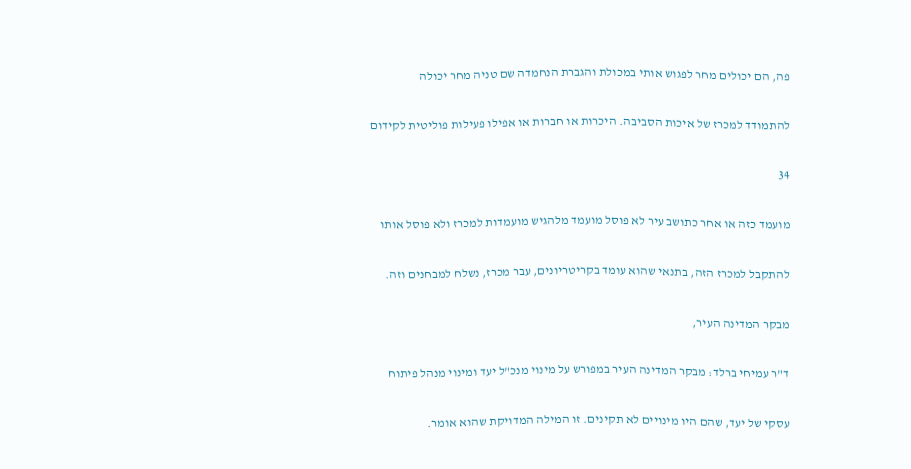פה, הם יכולים מחר לפגוש אותי במכולת והגברת הנחמדה שם טניה מחר יכולה

להתמודד למכרז של איכות הסביבה. היכרות או חברות או אפילו פעילות פוליטית לקידום

34

מועמד כזה או אחר כתושב עיר לא פוסל מועמד מלהגיש מועמדות למכרז ולא פוסל אותו

להתקבל למכרז הזה, בתנאי שהוא עומד בקריטריונים, עבר מכרז, נשלח למבחנים וזה.

מבקר המדינה העיר,

ד"ר עמיחי ברלד: מבקר המדינה העיר במפורש על מינוי מנכ"ל יעד ומינוי מנהל פיתוח

עסקי של יעד, שהם היו מינויים לא תקינים. זו המילה המדויקת שהוא אומר.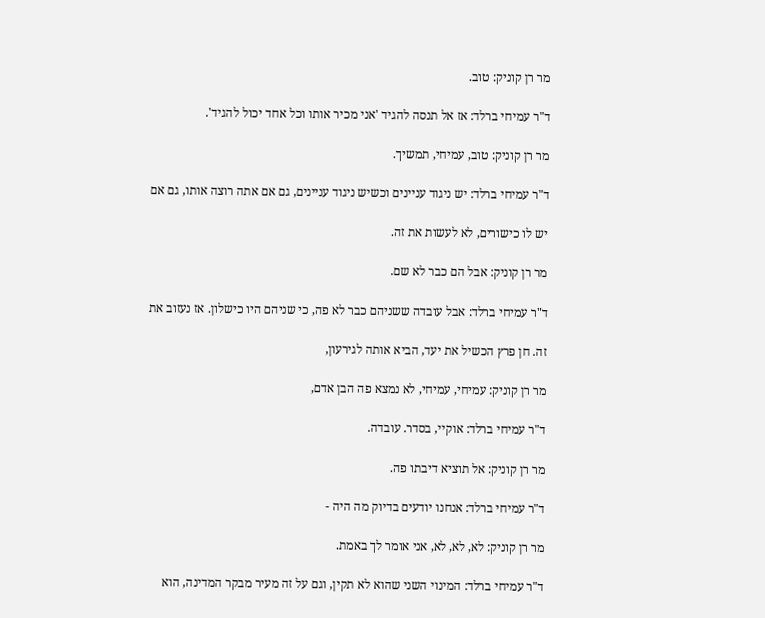מר רן קוניק: טוב.

ד"ר עמיחי ברלד: אז אל תנסה להגיד 'אני מכיר אותו וכל אחד יכול להגיד'.

מר רן קוניק: טוב, עמיחי, תמשיך.

ד"ר עמיחי ברלד: יש ניגוד עניינים וכשיש ניגוד עניינים, גם אם אתה רוצה אותו, גם אם

יש לו כישורים, לא לעשות את זה.

מר רן קוניק: אבל הם כבר לא שם.

ד"ר עמיחי ברלד: אבל עובדה ששניהם כבר לא פה, כי שניהם היו כישלון. אז נעזוב את

זה. חן פרץ הכשיל את יעד, הביא אותה לגירעון,

מר רן קוניק: עמיחי, עמיחי, לא נמצא פה הבן אדם,

ד"ר עמיחי ברלד: אוקיי, בסדר. עובדה.

מר רן קוניק: אל תוציא דיבתו פה.

ד"ר עמיחי ברלד: אנחנו יודעים בדיוק מה היה -

מר רן קוניק: לא, לא, לא, אני אומר לך באמת.

ד"ר עמיחי ברלד: המינוי השני שהוא לא תקין, וגם על זה מעיר מבקר המדינה, הוא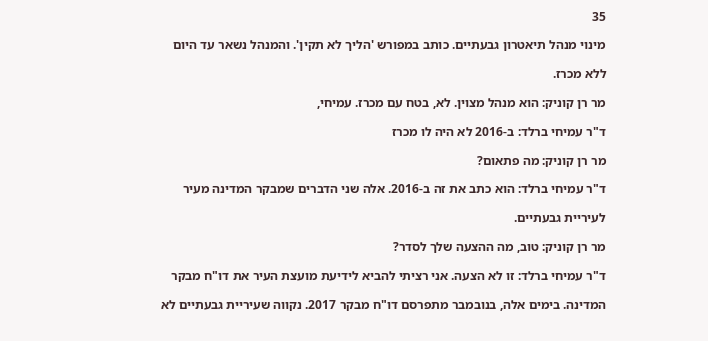35

מינוי מנהל תיאטרון גבעתיים. כותב במפורש 'הליך לא תקין'. והמנהל נשאר עד היום

ללא מכרז.

מר רן קוניק: הוא מנהל מצוין. לא, בטח עם מכרז. עמיחי,

ד"ר עמיחי ברלד: ב-2016 לא היה לו מכרז

מר רן קוניק: מה פתאום?

ד"ר עמיחי ברלד: הוא כתב את זה ב-2016. אלה שני הדברים שמבקר המדינה מעיר

לעיריית גבעתיים.

מר רן קוניק: טוב, מה ההצעה שלך לסדר?

ד"ר עמיחי ברלד: זו לא הצעה. אני רציתי להביא לידיעת מועצת העיר את דו"ח מבקר

המדינה. בימים אלה, בנובמבר מתפרסם דו"ח מבקר 2017. נקווה שעיריית גבעתיים לא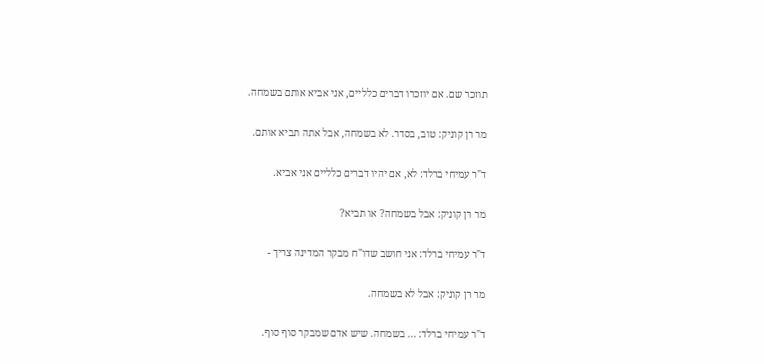תוזכר שם. אם יוזכרו דברים כלליים, אני אביא אותם בשמחה.

מר רן קוניק: טוב, בסדר. לא בשמחה, אבל אתה תביא אותם.

ד"ר עמיחי ברלד: לא, אם יהיו דברים כלליים אני אביא.

מר רן קוניק: אבל בשמחה? או תביא?

ד"ר עמיחי ברלד: אני חושב שדו"ח מבקר המדינה צריך -

מר רן קוניק: אבל לא בשמחה.

ד"ר עמיחי ברלד: ... בשמחה. שיש אדם שמבקר סוף סוף.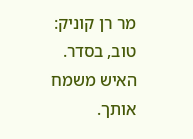מר רן קוניק: טוב, בסדר. האיש משמח אותך.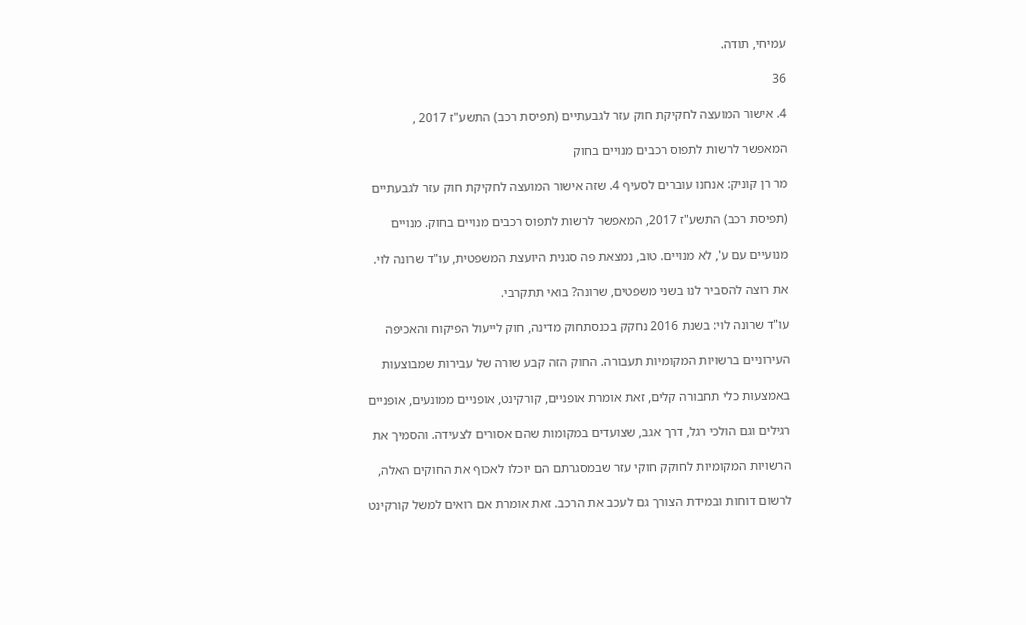עמיחי, תודה.

36

4. אישור המועצה לחקיקת חוק עזר לגבעתיים (תפיסת רכב) התשע"ז 2017 ,

המאפשר לרשות לתפוס רכבים מנויים בחוק

מר רן קוניק: אנחנו עוברים לסעיף 4. שזה אישור המועצה לחקיקת חוק עזר לגבעתיים

(תפיסת רכב) התשע"ז 2017, המאפשר לרשות לתפוס רכבים מנויים בחוק. מנויים

מנועיים עם ע', לא מנויים. טוב, נמצאת פה סגנית היועצת המשפטית, עו"ד שרונה לוי.

את רוצה להסביר לנו בשני משפטים, שרונה? בואי תתקרבי.

עו"ד שרונה לוי: בשנת 2016 נחקק בכנסתחוק מדינה, חוק לייעול הפיקוח והאכיפה

העירוניים ברשויות המקומיות תעבורה. החוק הזה קבע שורה של עבירות שמבוצעות

באמצעות כלי תחבורה קלים, זאת אומרת אופניים, קורקינט, אופניים ממונעים, אופניים

רגילים וגם הולכי רגל, דרך אגב, שצועדים במקומות שהם אסורים לצעידה. והסמיך את

הרשויות המקומיות לחוקק חוקי עזר שבמסגרתם הם יוכלו לאכוף את החוקים האלה,

לרשום דוחות ובמידת הצורך גם לעכב את הרכב. זאת אומרת אם רואים למשל קורקינט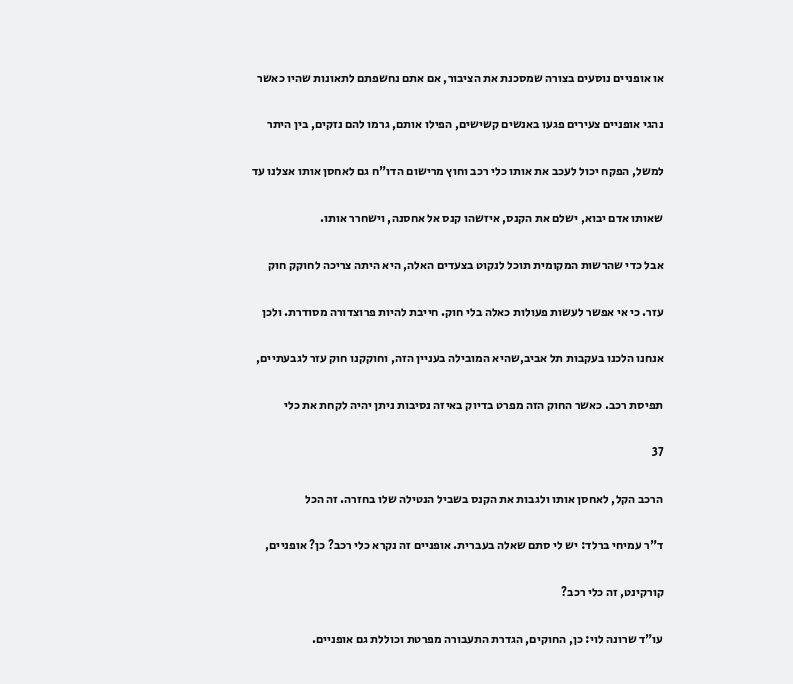או אופניים נוסעים בצורה שמסכנת את הציבור, אם אתם נחשפתם לתאונות שהיו כאשר

נהגי אופניים צעירים פגעו באנשים קשישים, הפילו אותם, גרמו להם נזקים, בין היתר

למשל, הפקח יכול לעכב את אותו כלי רכב וחוץ מרישום הדו"ח גם לאחסן אותו אצלנו עד

שאותו אדם יבוא, ישלם את הקנס, איזשהו קנס אל אחסנה, וישחרר אותו.

אבל כדי שהרשות המקומית תוכל לנקוט בצעדים האלה, היא היתה צריכה לחוקק חוק

עזר. כי אי אפשר לעשות פעולות כאלה בלי חוק. חייבת להיות פרוצדורה מסודרת. ולכן

אנחנו הלכנו בעקבות תל אביב,שהיא המובילה בעניין הזה, וחוקקנו חוק עזר לגבעתיים,

תפיסת רכב. כאשר החוק הזה מפרט בדיוק באיזה נסיבות ניתן יהיה לקחת את כלי

37

הרכב הקל, לאחסן אותו ולגבות את הקנס בשביל הנטילה שלו בחזרה. זה הכל

ד"ר עמיחי ברלד: יש לי סתם שאלה בעברית. אופניים זה נקרא כלי רכב? כן? אופניים,

קורקינט, זה כלי רכב?

עו"ד שרונה לוי: כן, החוקים, הגדרת התעבורה מפרטת וכוללת גם אופניים.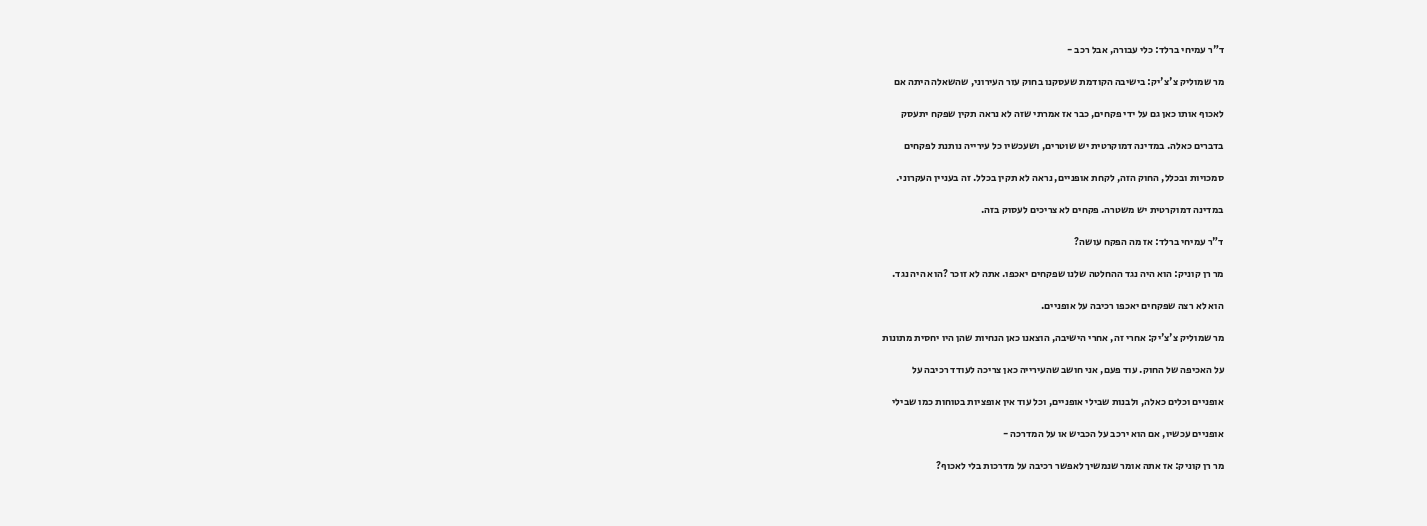ד"ר עמיחי ברלד: כלי עבורה, אבל רכב -

מר שמוליק צ'צ'יק: בישיבה הקודמת שעסקנו בחוק עזר העירוני, שהשאלה היתה אם

לאכוף אותו כאן גם על ידי פקחים, כבר אז אמרתי שזה לא נראה תקין שפקח יתעסק

בדברים כאלה. במדינה דמוקרטית יש שוטרים, ושעכשיו כל עירייה נותנת לפקחים

סמכויות ובכלל, החוק הזה, לקחת אופניים, נראה לא תקין בכלל. זה בעניין העקרוני.

במדינה דמוקרטית יש משטרה. פקחים לא צריכים לעסוק בזה.

ד"ר עמיחי ברלד: אז מה הפקח עושה?

מר רן קוניק: הוא היה נגד ההחלטה שלנו שפקחים יאכפו. אתה לא זוכר ?הוא היה נגד.

הוא לא רצה שפקחים יאכפו רכיבה על אופניים.

מר שמוליק צ'צ'יק: אחרי זה, אחרי הישיבה, הוצאנו כאן הנחיות שהן היו יחסית מתונות

על האכיפה של החוק. עוד פעם, אני חושב שהעירייה כאן צריכה לעודד רכיבה על

אופניים וכלים כאלה, ולבנות שבילי אופניים, וכל עוד אין אופציות בטוחות כמו שבילי

אופניים עכשיו, אם הוא ירכב על הכביש או על המדרכה -

מר רן קוניק: אז אתה אומר שנמשיך לאפשר רכיבה על מדרכות בלי לאכוף?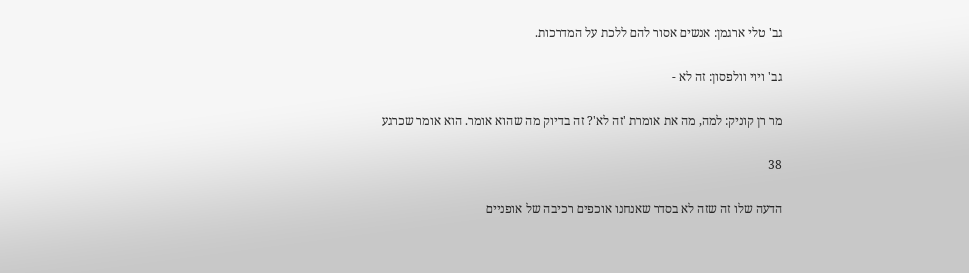גב' טלי ארגמן: אנשים אסור להם ללכת על המדרכות.

גב' ויוי וולפסון: זה לא -

מר רן קוניק: למה, מה את אומרת 'זה לא'? זה בדיוק מה שהוא אומר. הוא אומר שכרגע

38

הדעה שלו זה שזה לא בסדר שאנחנו אוכפים רכיבה של אופניים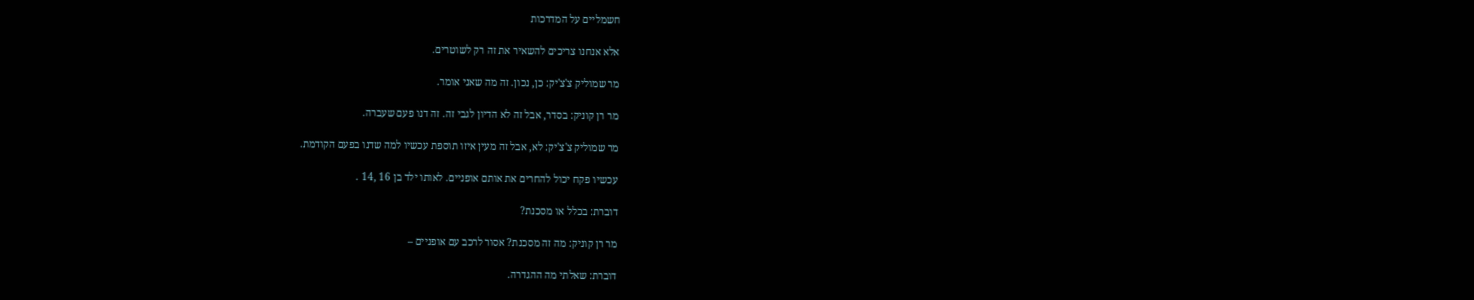חשמליים על המדרכות

אלא אנחנו צריכים להשאיר את זה רק לשוטרים.

מר שמוליק צ'צ'יק: כן, נכון. זה מה שאני אומר.

מר רן קוניק: בסדר, אבל זה לא הדיון לגבי זה. זה דנו פעם שעברה.

מר שמוליק צ'צ'יק: לא, אבל זה מעין איזו תוספת עכשיו למה שדנו בפעם הקודמת.

עכשיו פקח יכול להחרים את אותם אופניים. לאותו ילד בן 16 ,14 .

דוברת: בכלל או מסכנת?

מר רן קוניק: מה זה מסכנת? אסור לרכב עם אופניים –

דוברת: שאלתי מה ההגדרה.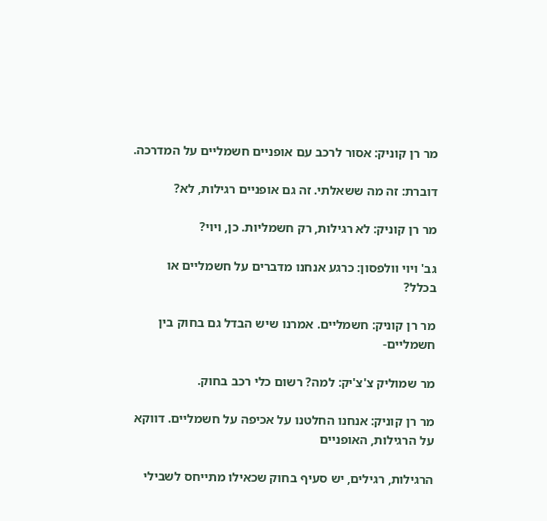מר רן קוניק: אסור לרכב עם אופניים חשמליים על המדרכה.

דוברת: זה מה ששאלתי. זה גם אופניים רגילות, לא?

מר רן קוניק: לא רגילות, רק חשמליות. כן, ויוי?

גב' ויוי וולפסון: כרגע אנחנו מדברים על חשמליים או בכלל?

מר רן קוניק: חשמליים. אמרנו שיש הבדל גם בחוק בין חשמליים-

מר שמוליק צ'צ'יק: למה? רשום כלי רכב בחוק.

מר רן קוניק: אנחנו החלטנו על אכיפה על חשמליים. דווקא על הרגילות, האופניים

הרגילות, רגילים, יש סעיף בחוק שכאילו מתייחס לשבילי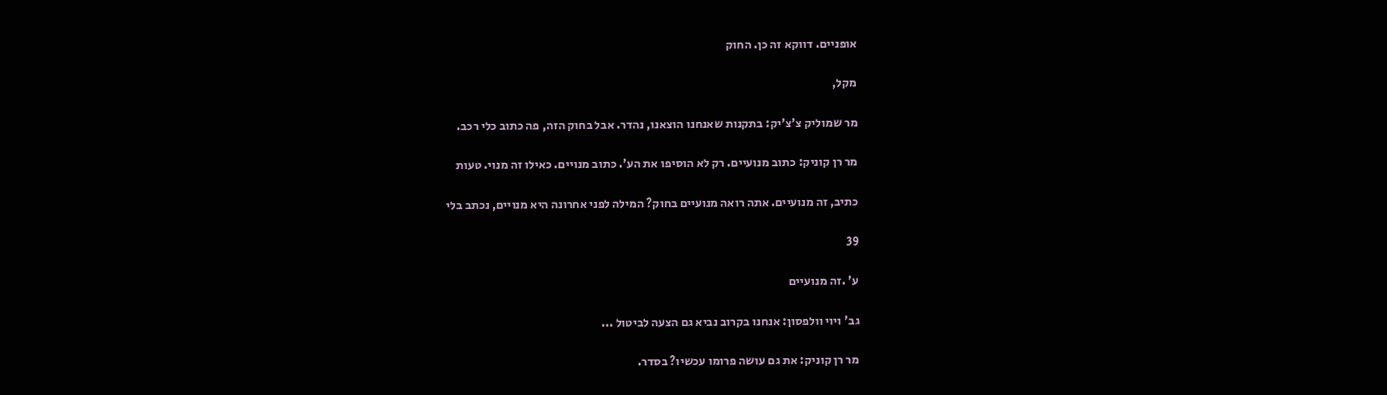אופניים. דווקא זה כן. החוק

מקל,

מר שמוליק צ'צ'יק: בתקנות שאנחנו הוצאנו, נהדר. אבל בחוק הזה, פה כתוב כלי רכב.

מר רן קוניק: כתוב מנועיים. רק לא הוסיפו את הע'. כתוב מנויים. כאילו זה מנוי. טעות

כתיב, זה מנועיים. אתה רואה מנועיים בחוק? המילה לפני אחרונה היא מנויים, נכתב בלי

39

ע' .זה מנועיים

גב' ויוי וולפסון: אנחנו בקרוב נביא גם הצעה לביטול ...

מר רן קוניק: את גם עושה פרומו עכשיו? בסדר.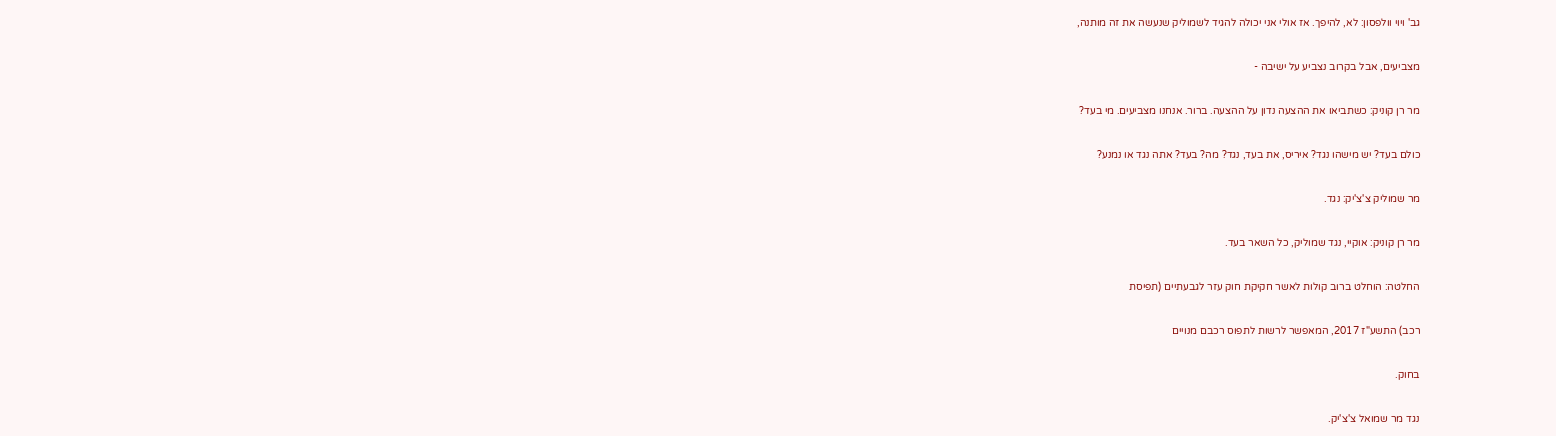גב' ויוי וולפסון: לא, להיפך. אז אולי אני יכולה להגיד לשמוליק שנעשה את זה מותנה,

מצביעים, אבל בקרוב נצביע על ישיבה -

מר רן קוניק: כשתביאו את ההצעה נדון על ההצעה. ברור. אנחנו מצביעים. מי בעד?

כולם בעד? יש מישהו נגד? איריס, את בעד, נגד? מה? בעד? אתה נגד או נמנע?

מר שמוליק צ'צ'יק: נגד.

מר רן קוניק: אוקיי, נגד שמוליק, כל השאר בעד.

החלטה: הוחלט ברוב קולות לאשר חקיקת חוק עזר לגבעתיים (תפיסת

רכב) התשע"ז 2017, המאפשר לרשות לתפוס רכבם מנויים

בחוק.

נגד מר שמואל צ'צ'יק.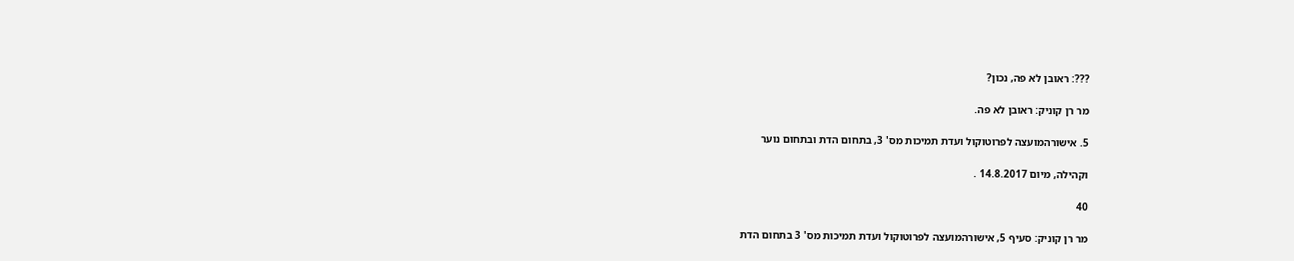???: ראובן לא פה, נכון?

מר רן קוניק: ראובן לא פה.

5. אישורהמועצה לפרוטוקול ועדת תמיכות מס' 3, בתחום הדת ובתחום נוער

וקהילה, מיום 14.8.2017 .

40

מר רן קוניק: סעיף 5, אישורהמועצה לפרוטוקול ועדת תמיכות מס' 3 בתחום הדת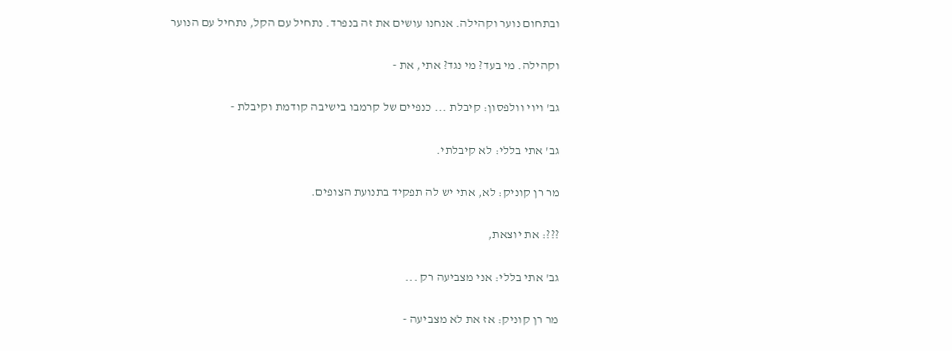ובתחום נוער וקהילה. אנחנו עושים את זה בנפרד. נתחיל עם הקל, נתחיל עם הנוער

וקהילה. מי בעד? מי נגד? אתי, את -

גב' ויוי וולפסון: קיבלת ... כנפיים של קרמבו בישיבה קודמת וקיבלת -

גב' אתי בללי: לא קיבלתי.

מר רן קוניק: לא, אתי יש לה תפקיד בתנועת הצופים.

???: את יוצאת,

גב' אתי בללי: אני מצביעה רק ...

מר רן קוניק: אז את לא מצביעה -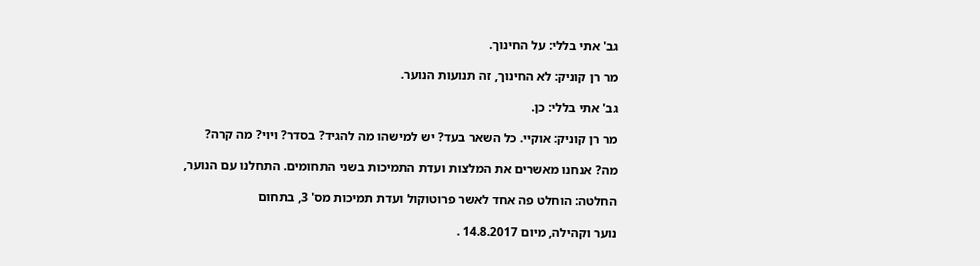גב' אתי בללי: על החינוך.

מר רן קוניק: לא החינוך, זה תנועות הנוער.

גב' אתי בללי: כן.

מר רן קוניק: אוקיי. כל השאר בעד? יש למישהו מה להגיד? בסדר? ויוי? מה קרה?

מה? אנחנו מאשרים את המלצות ועדת התמיכות בשני התחומים. התחלנו עם הנוער,

החלטה: הוחלט פה אחד לאשר פרוטוקול ועדת תמיכות מס' 3, בתחום

נוער וקהילה, מיום 14.8.2017 .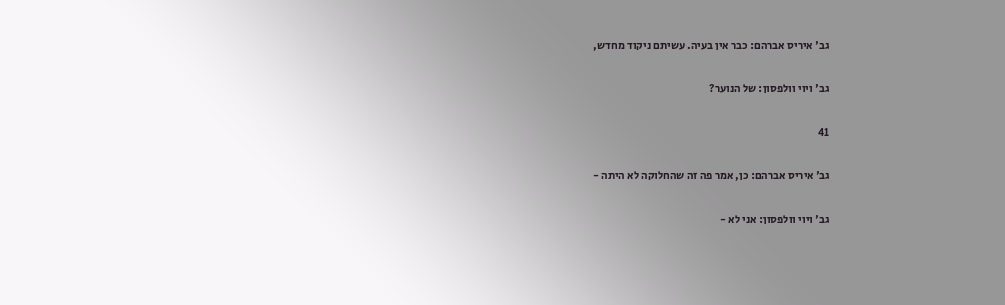גב' איריס אברהם: כבר אין בעיה. עשיתם ניקוד מחדש,

גב' ויוי וולפסון: של הנוער?

41

גב' איריס אברהם: כן, אמר פה זה שהחלוקה לא היתה -

גב' ויוי וולפסון: אני לא -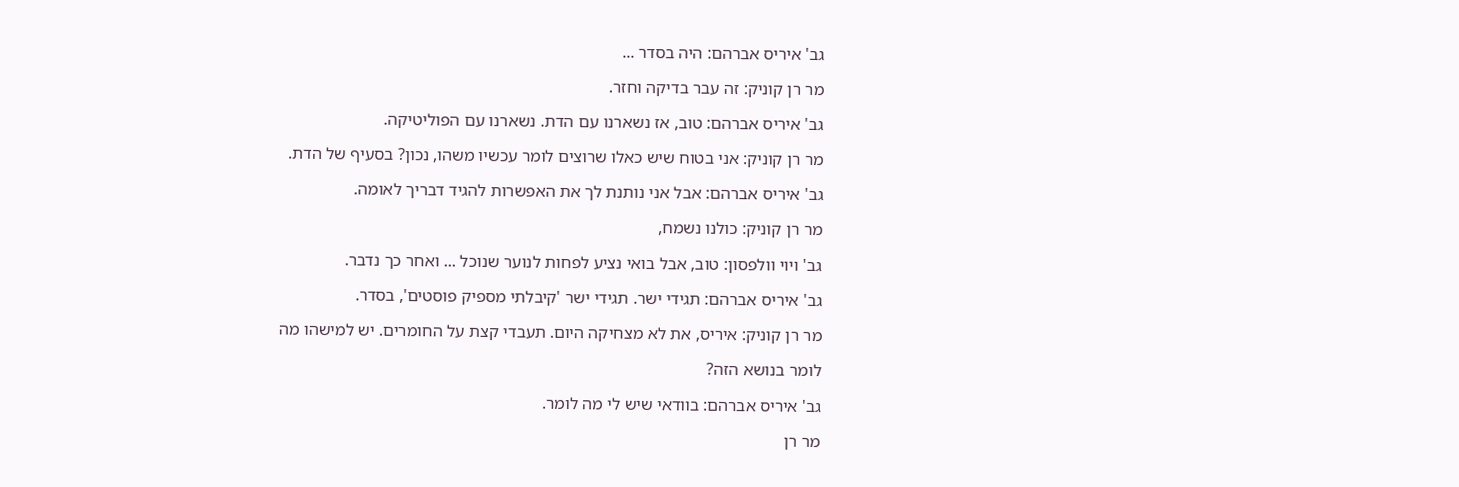גב' איריס אברהם: היה בסדר ...

מר רן קוניק: זה עבר בדיקה וחזר.

גב' איריס אברהם: טוב, אז נשארנו עם הדת. נשארנו עם הפוליטיקה.

מר רן קוניק: אני בטוח שיש כאלו שרוצים לומר עכשיו משהו, נכון? בסעיף של הדת.

גב' איריס אברהם: אבל אני נותנת לך את האפשרות להגיד דבריך לאומה.

מר רן קוניק: כולנו נשמח,

גב' ויוי וולפסון: טוב, אבל בואי נציע לפחות לנוער שנוכל ... ואחר כך נדבר.

גב' איריס אברהם: תגידי ישר. תגידי ישר 'קיבלתי מספיק פוסטים', בסדר.

מר רן קוניק: איריס, את לא מצחיקה היום. תעבדי קצת על החומרים. יש למישהו מה

לומר בנושא הזה?

גב' איריס אברהם: בוודאי שיש לי מה לומר.

מר רן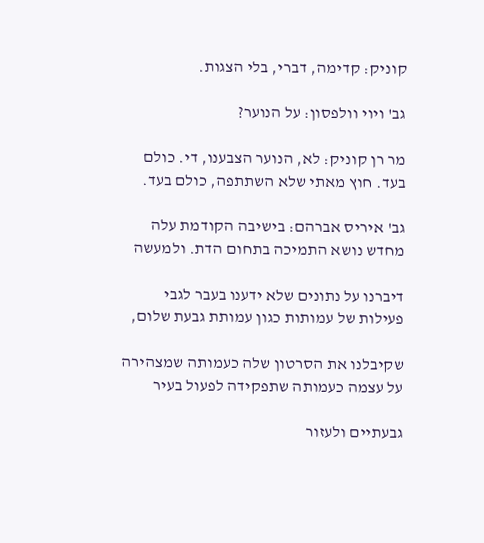קוניק: קדימה, דברי, בלי הצגות.

גב' ויוי וולפסון: על הנוער?

מר רן קוניק: לא, הנוער הצבענו, די. כולם בעד. חוץ מאתי שלא השתתפה, כולם בעד.

גב' איריס אברהם: בישיבה הקודמת עלה מחדש נושא התמיכה בתחום הדת. ולמעשה

דיברנו על נתונים שלא ידענו בעבר לגבי פעילות של עמותות כגון עמותת גבעת שלום,

שקיבלנו את הסרטון שלה כעמותה שמצהירה על עצמה כעמותה שתפקידה לפעול בעיר

גבעתיים ולעזור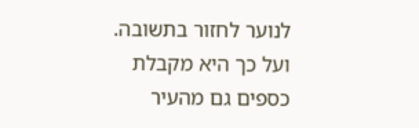לנוער לחזור בתשובה. ועל כך היא מקבלת כספים גם מהעיר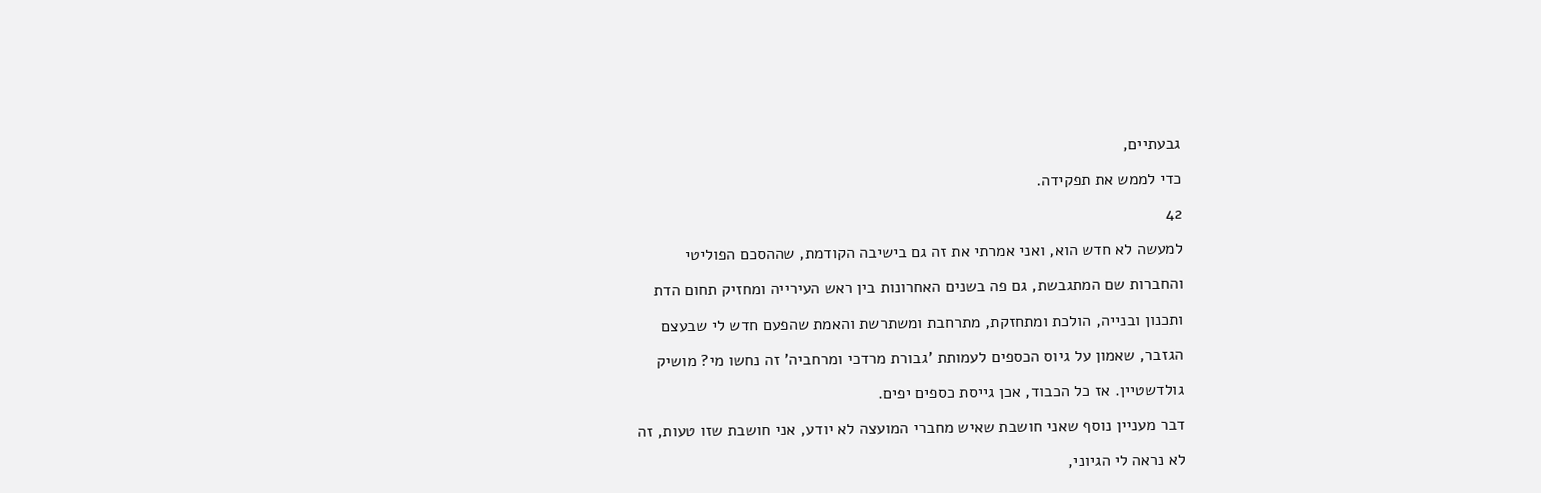גבעתיים,

כדי לממש את תפקידה.

42

למעשה לא חדש הוא, ואני אמרתי את זה גם בישיבה הקודמת, שההסכם הפוליטי

והחברות שם המתגבשת, גם פה בשנים האחרונות בין ראש העירייה ומחזיק תחום הדת

ותכנון ובנייה, הולכת ומתחזקת, מתרחבת ומשתרשת והאמת שהפעם חדש לי שבעצם

הגזבר, שאמון על גיוס הכספים לעמותת 'גבורת מרדכי ומרחביה' זה נחשו מי? מושיק

גולדשטיין. אז כל הכבוד, אכן גייסת כספים יפים.

דבר מעניין נוסף שאני חושבת שאיש מחברי המועצה לא יודע, אני חושבת שזו טעות, זה

לא נראה לי הגיוני,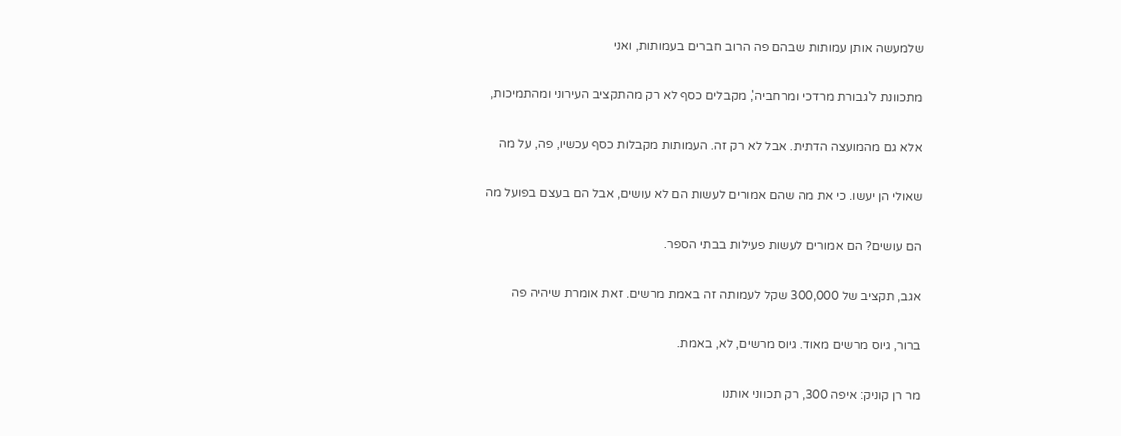שלמעשה אותן עמותות שבהם פה הרוב חברים בעמותות, ואני

מתכוונת ל'גבורת מרדכי ומרחביה', מקבלים כסף לא רק מהתקציב העירוני ומהתמיכות,

אלא גם מהמועצה הדתית. אבל לא רק זה. העמותות מקבלות כסף עכשיו, פה, על מה

שאולי הן יעשו. כי את מה שהם אמורים לעשות הם לא עושים, אבל הם בעצם בפועל מה

הם עושים? הם אמורים לעשות פעילות בבתי הספר.

אגב, תקציב של 300,000 שקל לעמותה זה באמת מרשים. זאת אומרת שיהיה פה

ברור, גיוס מרשים מאוד. גיוס מרשים, לא, באמת.

מר רן קוניק: איפה 300, רק תכווני אותנו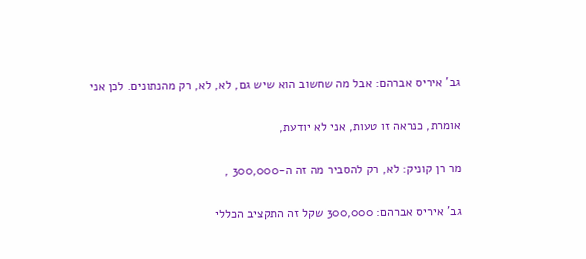גב' איריס אברהם: אבל מה שחשוב הוא שיש גם, לא, לא, רק מהנתונים. לכן אני

אומרת, כנראה זו טעות, אני לא יודעת,

מר רן קוניק: לא, רק להסביר מה זה ה-300,000 ,

גב' איריס אברהם: 300,000 שקל זה התקציב הכללי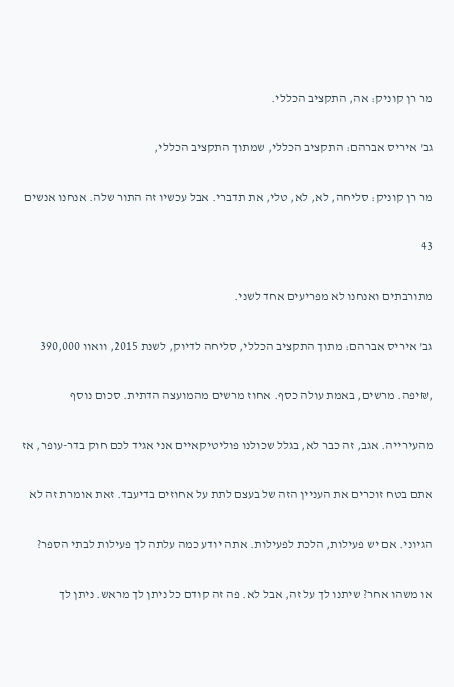מר רן קוניק: אה, התקציב הכללי.

גב' איריס אברהם: התקציב הכללי, שמתוך התקציב הכללי,

מר רן קוניק: סליחה, לא, לא, טלי, את תדברי. אבל עכשיו זה התור שלה. אנחנו אנשים

43

מתורבתים ואנחנו לא מפריעים אחד לשני.

גב' איריס אברהם: מתוך התקציב הכללי, סליחה לדיוק, לשנת 2015, וואוו 390,000

,₪יפה. מרשים, באמת עולה כסף. אחוז מרשים מהמועצה הדתית. סכום נוסף

מהעירייה. אגב, זה כבר לא, בגלל שכולנו פוליטיקאיים אני אגיד לכם חוק בדר-עופר, אז

אתם בטח זוכרים את העניין הזה של בעצם לתת על אחוזים בדיעבד. זאת אומרת זה לא

הגיוני. אם יש פעילות, הלכת לפעילות. אתה יודע כמה עלתה לך פעילות לבתי הספר?

או משהו אחר? שיתנו לך על זה, אבל לא. פה זה קודם כל ניתן לך מראש. ניתן לך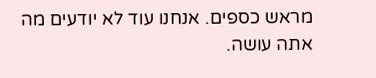מראש כספים. אנחנו עוד לא יודעים מה אתה עושה.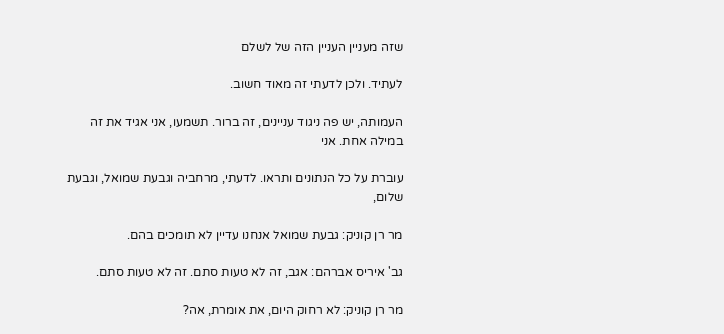שזה מעניין העניין הזה של לשלם

לעתיד. ולכן לדעתי זה מאוד חשוב.

העמותה, יש פה ניגוד עניינים, זה ברור. תשמעו, אני אגיד את זה במילה אחת. אני

עוברת על כל הנתונים ותראו. לדעתי, מרחביה וגבעת שמואל, וגבעת שלום,

מר רן קוניק: גבעת שמואל אנחנו עדיין לא תומכים בהם.

גב' איריס אברהם: אגב, זה לא טעות סתם. זה לא טעות סתם.

מר רן קוניק: לא רחוק היום, את אומרת, אה?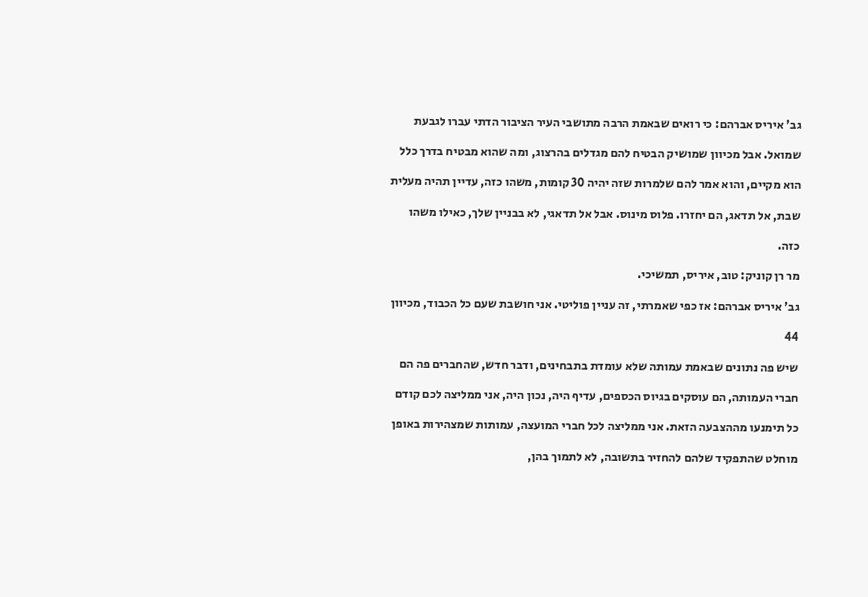גב' איריס אברהם: כי רואים שבאמת הרבה מתושבי העיר הציבור הדתי עברו לגבעת

שמואל. אבל מכיוון שמושיק הבטיח להם מגדלים בהרצוג, ומה שהוא מבטיח בדרך כלל

הוא מקיים, והוא אמר להם שלמרות שזה יהיה 30 קומות, משהו כזה, עדיין תהיה מעלית

שבת, אל תדאג, הם יחזרו. פלוס מינוס. אבל אל תדאגי, לא בבניין שלך, כאילו משהו

כזה.

מר רן קוניק: טוב, איריס, תמשיכי.

גב' איריס אברהם: אז כפי שאמרתי, זה עניין פוליטי. אני חושבת שעם כל הכבוד, מכיוון

44

שיש פה נתונים שבאמת עמותה שלא עומדת בתבחינים, ודבר חדש, שהחברים פה הם

חברי העמותה, הם עוסקים בגיוס הכספים, עדיף היה, נכון היה, אני ממליצה לכם קודם

כל תימנעו מההצבעה הזאת. אני ממליצה לכל חברי המועצה, עמותות שמצהירות באופן

מוחלט שהתפקיד שלהם להחזיר בתשובה, לא לתמוך בהן,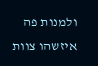ולמנות פה איזשהו צוות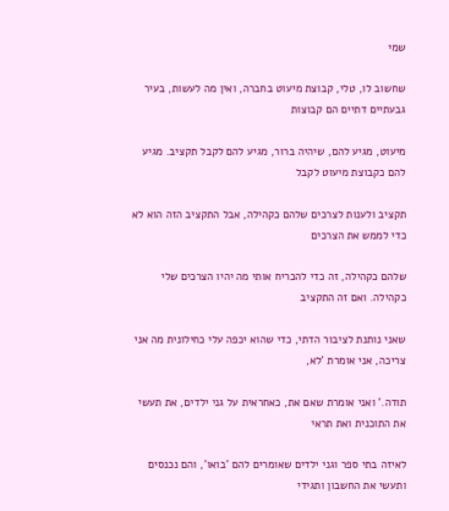שמי

שחשוב לו, טלי, קבוצת מיעוט בחברה, ואין מה לעשות, בעיר גבעתיים דתיים הם קבוצות

מיעוט, מגיע להם, שיהיה ברור, מגיע להם לקבל תקציב. מגיע להם כקבוצת מיעוט לקבל

תקציב ולענות לצרכים שלהם כקהילה, אבל התקציב הזה הוא לא כדי לממש את הצרכים

שלהם כקהילה, זה כדי להכריח אותי מה יהיו הצרכים שלי כקהילה. ואם זה התקציב

שאני נותנת לציבור הדתי, כדי שהוא יכפה עלי כחילונית מה אני צריכה, אני אומרת 'לא,

תודה.' ואני אומרת שאם את, כאחראית על גני ילדים, את תעשי את התוכנית ואת תראי

לאיזה בתי ספר וגני ילדים שאומרים להם 'בואו', והם נכנסים ותעשי את החשבון ותגידי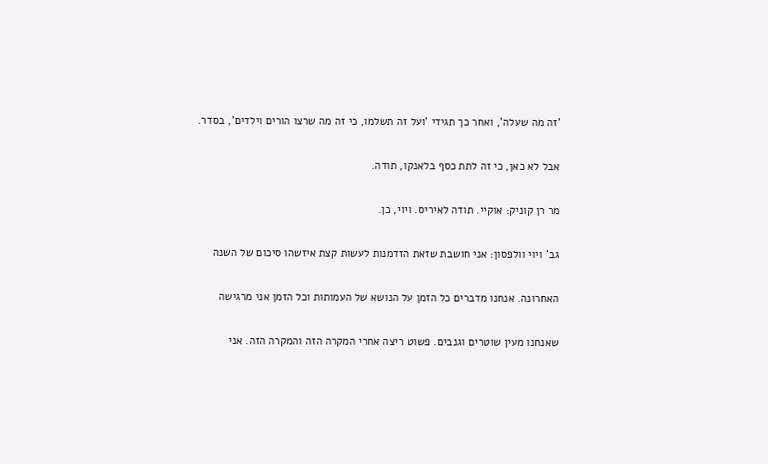'זה מה שעלה', ואחר כך תגידי 'ועל זה תשלמו, כי זה מה שרצו הורים וילדים', בסדר.

אבל לא כאן, כי זה לתת כסף בלאנקו, תודה.

מר רן קוניק: אוקיי. תודה לאיריס. ויוי, כן.

גב' ויוי וולפסון: אני חושבת שזאת הזדמנות לעשות קצת איזשהו סיכום של השנה

האחרונה. אנחנו מדברים כל הזמן על הנושא של העמותות וכל הזמן אני מרגישה

שאנחנו מעין שוטרים וגנבים. פשוט ריצה אחרי המקרה הזה והמקרה הזה. אני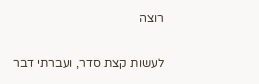רוצה

לעשות קצת סדר, ועברתי דבר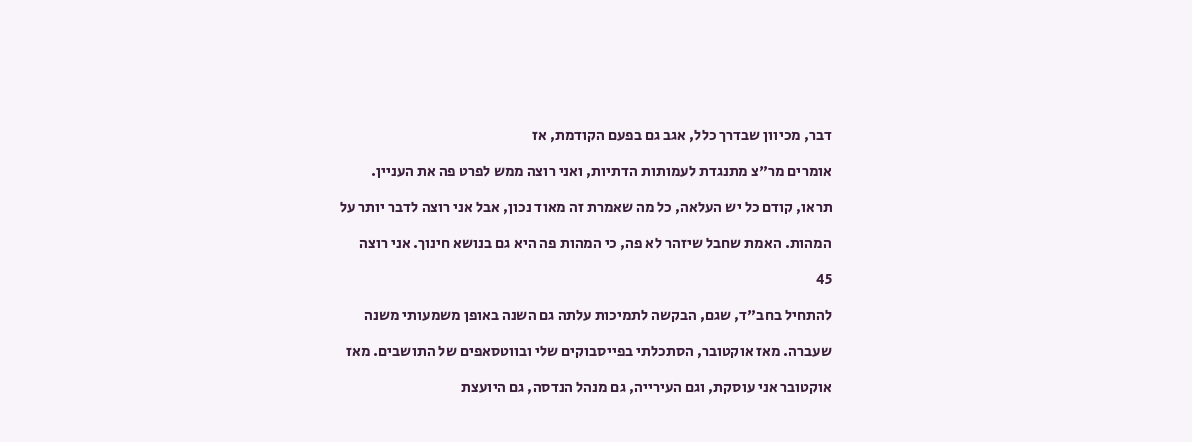דבר, מכיוון שבדרך כלל, אגב גם בפעם הקודמת, אז

אומרים מר"צ מתנגדת לעמותות הדתיות, ואני רוצה ממש לפרט פה את העניין.

תראו, קודם כל יש העלאה, כל מה שאמרת זה מאוד נכון, אבל אני רוצה לדבר יותר על

המהות. האמת שחבל שיזהר לא פה, כי המהות פה היא גם בנושא חינוך. אני רוצה

45

להתחיל בחב"ד, שגם, הבקשה לתמיכות עלתה גם השנה באופן משמעותי משנה

שעברה. מאז אוקטובר, הסתכלתי בפייסבוקים שלי ובווטסאפים של התושבים. מאז

אוקטובר אני עוסקת, וגם העירייה, גם מנהל הנדסה, גם היועצת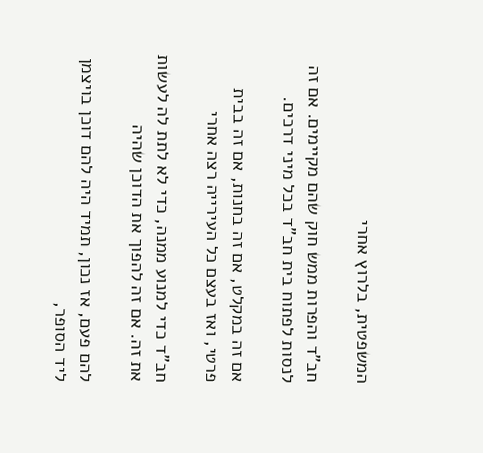המשפטית, בלרוץ אחרי

חב"ד והפרות ממש חוק שהם מקיימים. אם זה לנסות לפתוח בית חב"ד בכל מיני דרכים.

אם זה במקלט, אם זה בחנות, אם זה בבית פרטי, ואז בעצם כל העירייה רצה אחרי

חב"ד כדי למנוע ממנה, כדי לא לתת לה לעשות את זה. אם זה להפוך את הדוכן שהיה

להם פעם, אז נכון, תמיד היה להם דוכן בויצמן ליד הסופר,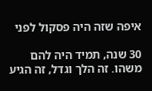איפה שזה היה פסקול לפני

30 שנה, תמיד היה להם משהו. זה הלך וגדל, זה הגיע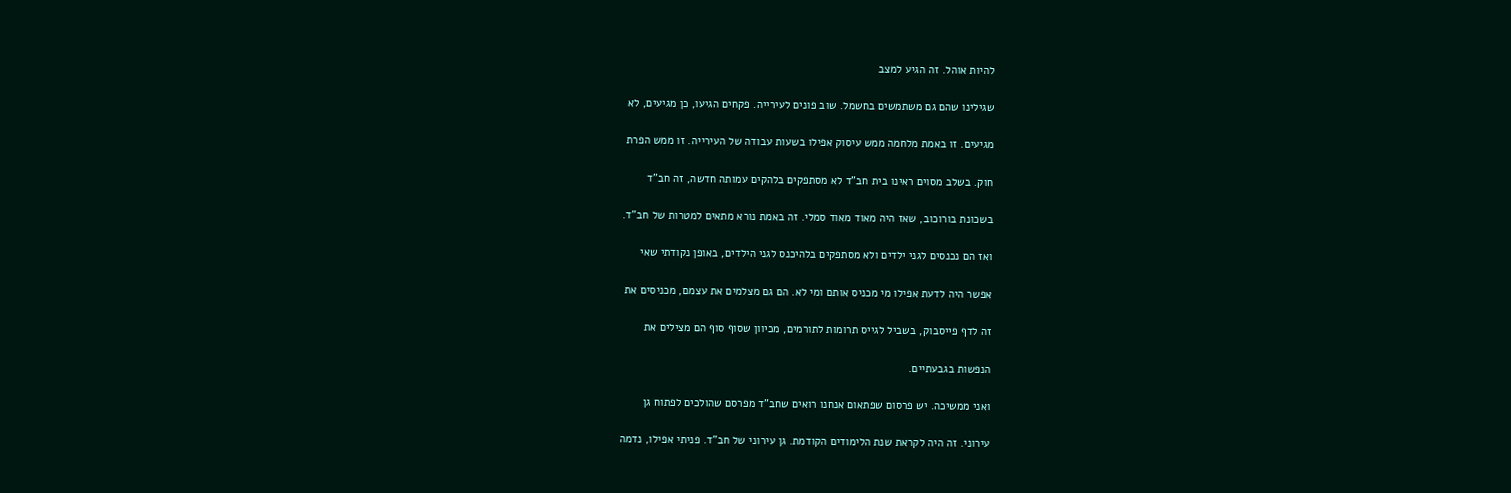להיות אוהל. זה הגיע למצב

שגילינו שהם גם משתמשים בחשמל. שוב פונים לעירייה. פקחים הגיעו, כן מגיעים, לא

מגיעים. זו באמת מלחמה ממש עיסוק אפילו בשעות עבודה של העירייה. זו ממש הפרת

חוק. בשלב מסוים ראינו בית חב"ד לא מסתפקים בלהקים עמותה חדשה, זה חב"ד

בשכונת בורוכוב, שאז היה מאוד מאוד סמלי. זה באמת נורא מתאים למטרות של חב"ד.

ואז הם נכנסים לגני ילדים ולא מסתפקים בלהיכנס לגני הילדים, באופן נקודתי שאי

אפשר היה לדעת אפילו מי מכניס אותם ומי לא. הם גם מצלמים את עצמם, מכניסים את

זה לדף פייסבוק, בשביל לגייס תרומות לתורמים, מכיוון שסוף סוף הם מצילים את

הנפשות בגבעתיים.

ואני ממשיכה. יש פרסום שפתאום אנחנו רואים שחב"ד מפרסם שהולכים לפתוח גן

עירוני. זה היה לקראת שנת הלימודים הקודמת. גן עירוני של חב"ד. פניתי אפילו, נדמה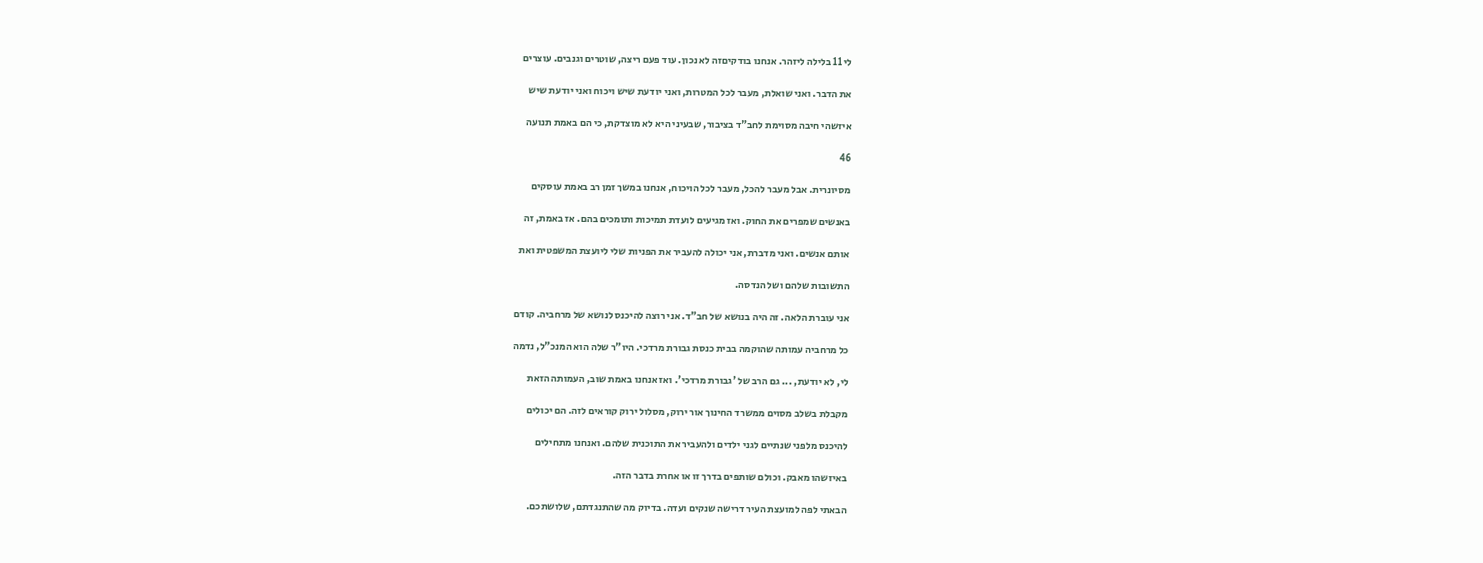לי 11 בלילה ליזהר. אנחנו בודקיםזה לא נכון. עוד פעם ריצה, שוטרים וגנבים. עוצרים

את הדבר. ואני שואלת, מעבר לכל המטרות, ואני יודעת שיש ויכוח ואני יודעת שיש

איזשהי חיבה מסוימת לחב"ד בציבור, שבעיני היא לא מוצדקת, כי הם באמת תנועה

46

מסיונרית. אבל מעבר להכל, מעבר לכל הויכוח, אנחנו במשך זמן רב באמת עוסקים

באנשים שמפרים את החוק. ואז מגיעים לועדת תמיכות ותומכים בהם. אז באמת, זה

אותם אנשים. ואני מדברת, אני יכולה להעביר את הפניות שלי ליועצת המשפטית ואת

התשובות שלהם ושל הנדסה.

אני עוברת הלאה. זה היה בנושא של חב"ד. אני רוצה להיכנס לנושא של מרחביה. קודם

כל מרחביה עמותה שהוקמה בבית כנסת גבורת מרדכי. היו"ר שלה הוא המנכ"ל, נדמה

לי, לא יודעת, ... גם הרב של 'גבורת מרדכי'. ואז אנחנו באמת שוב, העמותה הזאת

מקבלת בשלב מסוים ממשרד החינוך אור ירוק, מסלול ירוק קוראים לזה. הם יכולים

להיכנס מלפני שנתיים לגני ילדים ולהעביר את התוכנית שלהם. ואנחנו מתחילים

באיזשהו מאבק. וכולם שותפים בדרך זו או אחרת בדבר הזה.

הבאתי לפה למועצת העיר דרישה שנקים ועדה. בדיוק מה שהתנגדתם, שלושתכם.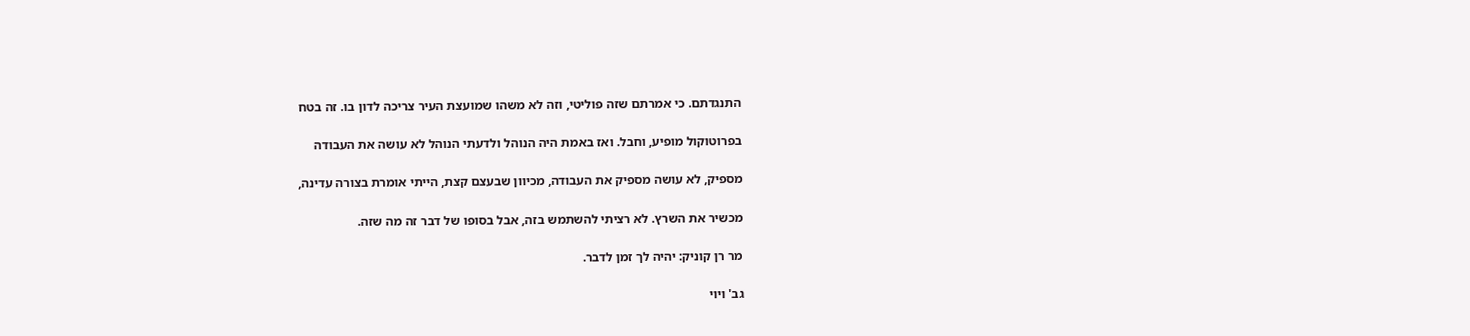התנגדתם. כי אמרתם שזה פוליטי, וזה לא משהו שמועצת העיר צריכה לדון בו. זה בטח

בפרוטוקול מופיע, וחבל. ואז באמת היה הנוהל ולדעתי הנוהל לא עושה את העבודה

מספיק, לא עושה מספיק את העבודה, מכיוון שבעצם קצת, הייתי אומרת בצורה עדינה,

מכשיר את השרץ. לא רציתי להשתמש בזה, אבל בסופו של דבר זה מה שזה.

מר רן קוניק: יהיה לך זמן לדבר.

גב' ויוי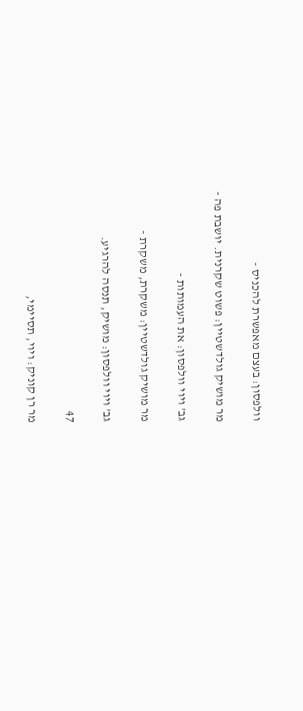וולפסון: בעצם מאפשרת להכניס -

מר מושיק גולדשטיין: פשוט שקרנית. יושבת פה -

גב' ויוי וולפסון: את העמותות -

מר מושיק גולדשטיין: משקרת, משקרת -

גב' ויוי וולפסון: מושיק, תנסה להרגיע.

47

מר רן קוניק: ויוי, תסיימי,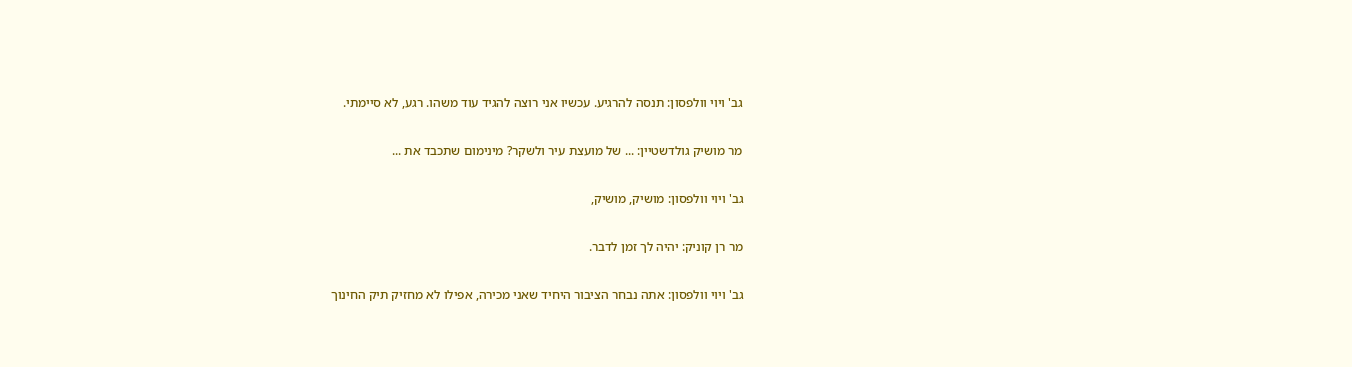גב' ויוי וולפסון: תנסה להרגיע. עכשיו אני רוצה להגיד עוד משהו. רגע, לא סיימתי.

מר מושיק גולדשטיין: ... של מועצת עיר ולשקר? מינימום שתכבד את ...

גב' ויוי וולפסון: מושיק, מושיק,

מר רן קוניק: יהיה לך זמן לדבר.

גב' ויוי וולפסון: אתה נבחר הציבור היחיד שאני מכירה, אפילו לא מחזיק תיק החינוך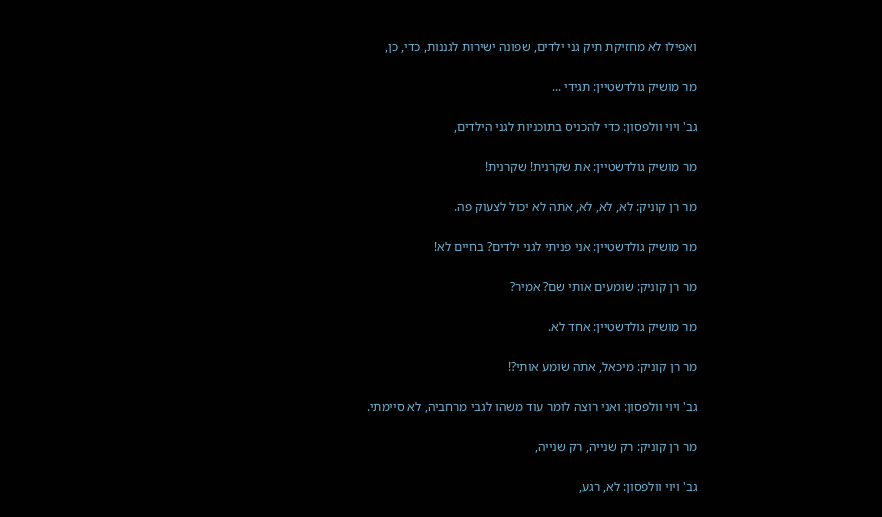ואפילו לא מחזיקת תיק גני ילדים, שפונה ישירות לגננות, כדי, כן,

מר מושיק גולדשטיין: תגידי ...

גב' ויוי וולפסון: כדי להכניס בתוכניות לגני הילדים,

מר מושיק גולדשטיין: את שקרנית! שקרנית!

מר רן קוניק: לא, לא, לא, אתה לא יכול לצעוק פה.

מר מושיק גולדשטיין: אני פניתי לגני ילדים? בחיים לא!

מר רן קוניק: שומעים אותי שם? אמיר?

מר מושיק גולדשטיין: אחד לא.

מר רן קוניק: מיכאל, אתה שומע אותי?!

גב' ויוי וולפסון: ואני רוצה לומר עוד משהו לגבי מרחביה, לא סיימתי.

מר רן קוניק: רק שנייה, רק שנייה,

גב' ויוי וולפסון: לא, רגע,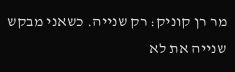מר רן קוניק: רק שנייה. כשאני מבקש שנייה את לא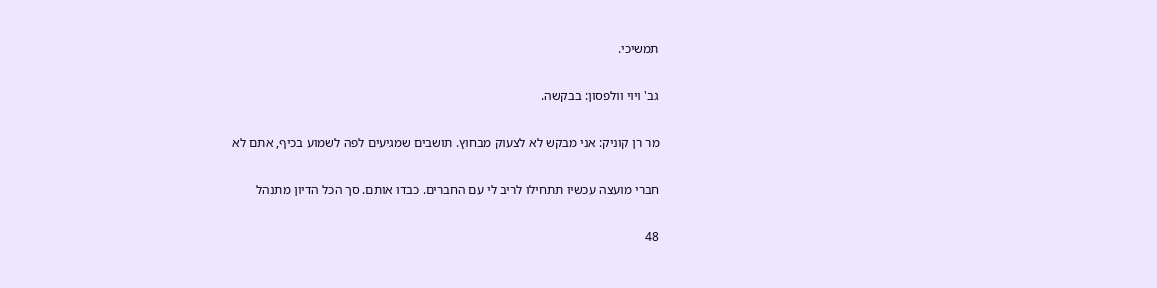תמשיכי.

גב' ויוי וולפסון: בבקשה.

מר רן קוניק: אני מבקש לא לצעוק מבחוץ. תושבים שמגיעים לפה לשמוע בכיף, אתם לא

חברי מועצה עכשיו תתחילו לריב לי עם החברים. כבדו אותם. סך הכל הדיון מתנהל

48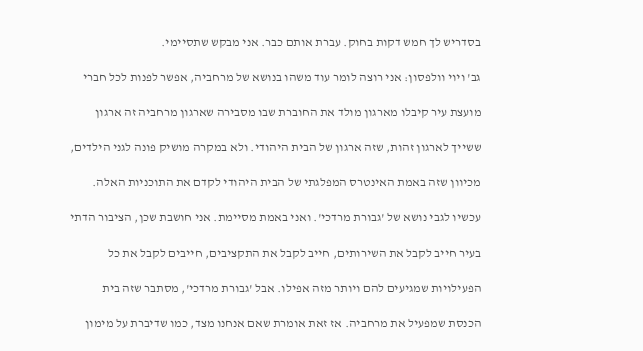בסדריש לך חמש דקות בחוק. עברת אותם כבר. אני מבקש שתסיימי.

גב' ויוי וולפסון: אני רוצה לומר עוד משהו בנושא של מרחביה, אפשר לפנות לכל חברי

מועצת עיר קיבלו מארגון מולד את החוברת שבו מסבירה שארגון מרחביה זה ארגון

ששייך לארגון זהות, שזה ארגון של הבית היהודי. ולא במקרה מושיק פונה לגני הילדים,

מכיוון שזה באמת האינטרס המפלגתי של הבית היהודי לקדם את התוכניות האלה.

עכשיו לגבי נושא של 'גבורת מרדכי'. ואני באמת מסיימת. אני חושבת שכן, הציבור הדתי

בעיר חייב לקבל את השירותים, חייב לקבל את התקציבים, חייבים לקבל את כל

הפעילויות שמגיעים להם ויותר מזה אפילו. אבל 'גבורת מרדכי', מסתבר שזה בית

הכנסת שמפעיל את מרחביה. אז זאת אומרת שאם אנחנו מצד, כמו שדיברת על מימון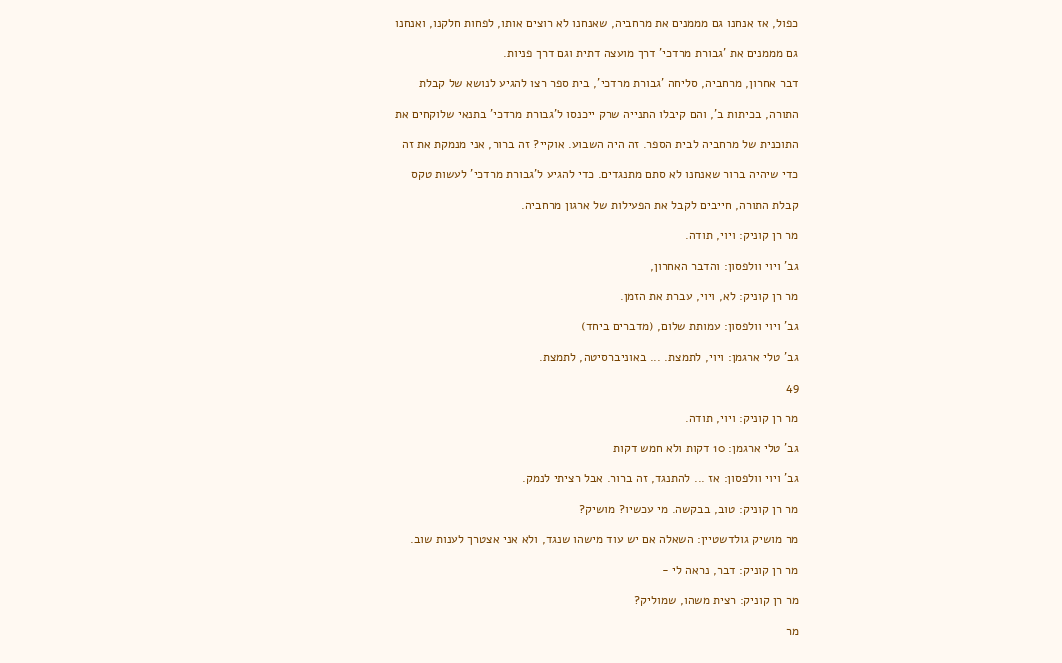כפול, אז אנחנו גם מממנים את מרחביה, שאנחנו לא רוצים אותו, לפחות חלקנו, ואנחנו

גם מממנים את 'גבורת מרדכי' דרך מועצה דתית וגם דרך פניות.

דבר אחרון, מרחביה, סליחה 'גבורת מרדכי', בית ספר רצו להגיע לנושא של קבלת

התורה, בכיתות ב', והם קיבלו התנייה שרק ייכנסו ל'גבורת מרדכי' בתנאי שלוקחים את

התוכנית של מרחביה לבית הספר. זה היה השבוע. אוקיי? זה ברור, אני מנמקת את זה

כדי שיהיה ברור שאנחנו לא סתם מתנגדים. כדי להגיע ל'גבורת מרדכי' לעשות טקס

קבלת התורה, חייבים לקבל את הפעילות של ארגון מרחביה.

מר רן קוניק: ויוי, תודה.

גב' ויוי וולפסון: והדבר האחרון,

מר רן קוניק: לא, ויוי, עברת את הזמן.

גב' ויוי וולפסון: עמותת שלום, (מדברים ביחד)

גב' טלי ארגמן: ויוי, לתמצת. ... באוניברסיטה, לתמצת.

49

מר רן קוניק: ויוי, תודה.

גב' טלי ארגמן: 10 דקות ולא חמש דקות

גב' ויוי וולפסון: אז ... להתנגד, זה ברור. אבל רציתי לנמק.

מר רן קוניק: טוב, בבקשה. מי עכשיו? מושיק?

מר מושיק גולדשטיין: השאלה אם יש עוד מישהו שנגד, ולא אני אצטרך לענות שוב.

מר רן קוניק: דבר, נראה לי -

מר רן קוניק: רצית משהו, שמוליק?

מר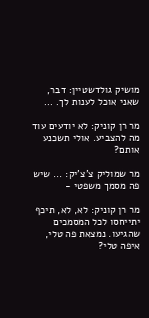מושיק גולדשטיין: דבר, שאני אוכל לענות לך. ...

מר רן קוניק: לא יודעים עוד מה להצביע. אולי תשכנע אותם?

מר שמוליק צ'צ'יק: ... שיש פה מסמך משפטי -

מר רן קוניק: לא, לא, תיכף יתייחסו לכל המסמכים שהגיעו. נמצאת פה טלי, איפה טלי?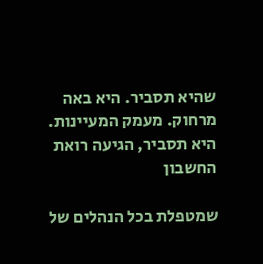שהיא תסביר. היא באה מרחוק. מעמק המעיינות. היא תסביר, הגיעה רואת החשבון

שמטפלת בכל הנהלים של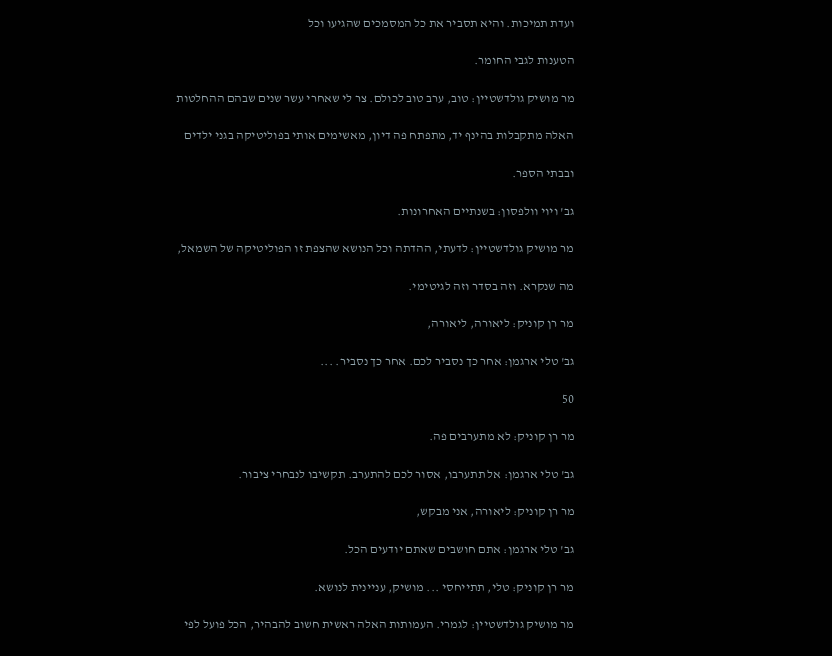ועדת תמיכות. והיא תסביר את כל המסמכים שהגיעו וכל

הטענות לגבי החומר.

מר מושיק גולדשטיין: טוב, ערב טוב לכולם. צר לי שאחרי עשר שנים שבהם ההחלטות

האלה מתקבלות בהינף יד, מתפתח פה דיון, מאשימים אותי בפוליטיקה בגני ילדים

ובבתי הספר.

גב' ויוי וולפסון: בשנתיים האחרונות.

מר מושיק גולדשטיין: לדעתי, ההדתה וכל הנושא שהצפת זו הפוליטיקה של השמאל,

מה שנקרא. וזה בסדר וזה לגיטימי.

מר רן קוניק: ליאורה, ליאורה,

גב' טלי ארגמן: אחר כך נסביר לכם. אחר כך נסביר. ...

50

מר רן קוניק: לא מתערבים פה.

גב' טלי ארגמן: אל תתערבו, אסור לכם להתערב. תקשיבו לנבחרי ציבור.

מר רן קוניק: ליאורה, אני מבקש,

גב' טלי ארגמן: אתם חושבים שאתם יודעים הכל.

מר רן קוניק: טלי, תתייחסי ... מושיק, עניינית לנושא.

מר מושיק גולדשטיין: לגמרי. העמותות האלה ראשית חשוב להבהיר, הכל פועל לפי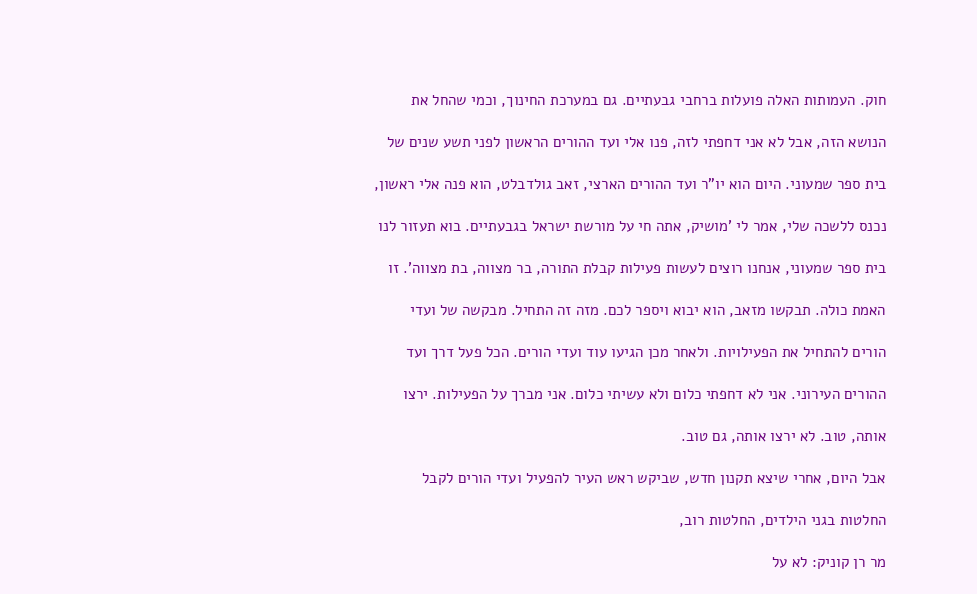חוק. העמותות האלה פועלות ברחבי גבעתיים. גם במערכת החינוך, וכמי שהחל את

הנושא הזה, אבל לא אני דחפתי לזה, פנו אלי ועד ההורים הראשון לפני תשע שנים של

בית ספר שמעוני. היום הוא יו"ר ועד ההורים הארצי, זאב גולדבלט, הוא פנה אלי ראשון,

נכנס ללשכה שלי, אמר לי 'מושיק, אתה חי על מורשת ישראל בגבעתיים. בוא תעזור לנו

בית ספר שמעוני, אנחנו רוצים לעשות פעילות קבלת התורה, בר מצווה, בת מצווה'. זו

האמת כולה. תבקשו מזאב, הוא יבוא ויספר לכם. מזה זה התחיל. מבקשה של ועדי

הורים להתחיל את הפעילויות. ולאחר מכן הגיעו עוד ועדי הורים. הכל פעל דרך ועד

ההורים העירוני. אני לא דחפתי כלום ולא עשיתי כלום. אני מברך על הפעילות. ירצו

אותה, טוב. לא ירצו אותה, גם טוב.

אבל היום, אחרי שיצא תקנון חדש, שביקש ראש העיר להפעיל ועדי הורים לקבל

החלטות בגני הילדים, החלטות רוב,

מר רן קוניק: לא על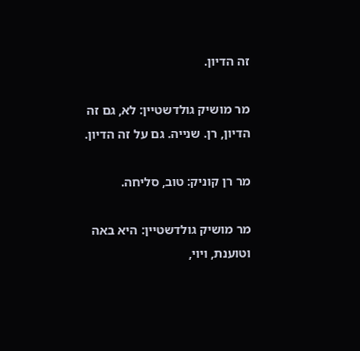זה הדיון.

מר מושיק גולדשטיין: לא, גם זה הדיון, רן. שנייה. גם על זה הדיון.

מר רן קוניק: טוב, סליחה.

מר מושיק גולדשטיין: היא באה וטוענת, ויוי,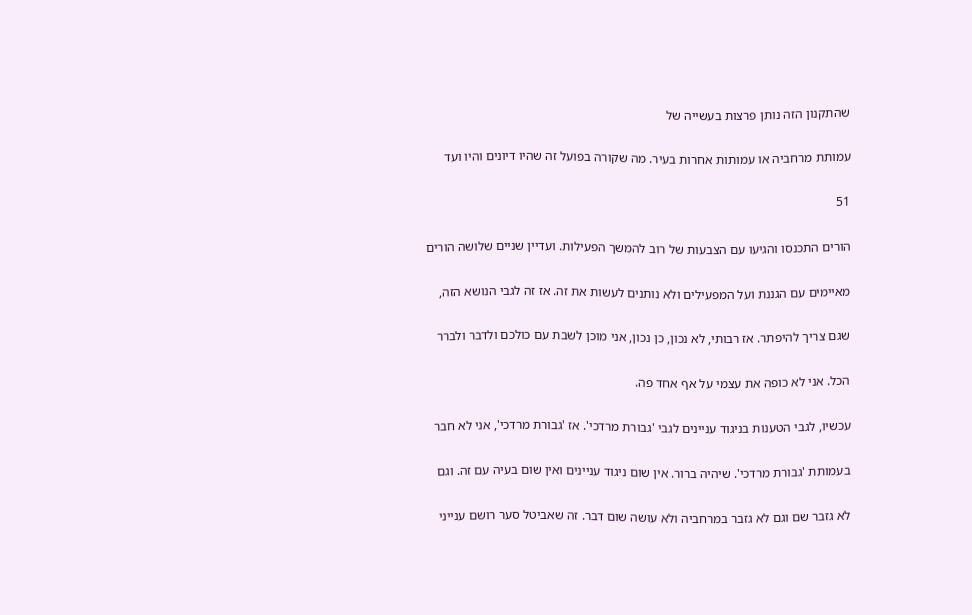שהתקנון הזה נותן פרצות בעשייה של

עמותת מרחביה או עמותות אחרות בעיר. מה שקורה בפועל זה שהיו דיונים והיו ועד

51

הורים התכנסו והגיעו עם הצבעות של רוב להמשך הפעילות. ועדיין שניים שלושה הורים

מאיימים עם הגננת ועל המפעילים ולא נותנים לעשות את זה. אז זה לגבי הנושא הזה,

שגם צריך להיפתר. אז רבותי, לא נכון, כן נכון, אני מוכן לשבת עם כולכם ולדבר ולברר

הכל. אני לא כופה את עצמי על אף אחד פה.

עכשיו, לגבי הטענות בניגוד עניינים לגבי 'גבורת מרדכי'. אז 'גבורת מרדכי', אני לא חבר

בעמותת 'גבורת מרדכי'. שיהיה ברור. אין שום ניגוד עניינים ואין שום בעיה עם זה. וגם

לא גזבר שם וגם לא גזבר במרחביה ולא עושה שום דבר. זה שאביטל סער רושם ענייני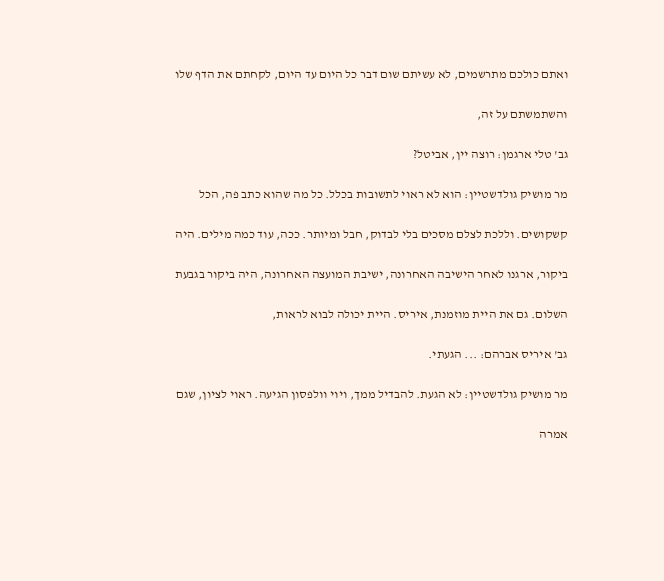ואתם כולכם מתרשמים, לא עשיתם שום דבר כל היום עד היום, לקחתם את הדף שלו

והשתמשתם על זה,

גב' טלי ארגמן: רוצה יין, אביטל?

מר מושיק גולדשטיין: הוא לא ראוי לתשובות בכלל. כל מה שהוא כתב פה, הכל

קשקושים. וללכת לצלם מסכים בלי לבדוק, חבל ומיותר. ככה, עוד כמה מילים. היה

ביקור, ארגנו לאחר הישיבה האחרונה, ישיבת המועצה האחרונה, היה ביקור בגבעת

השלום. גם את היית מוזמנת, איריס. היית יכולה לבוא לראות,

גב' איריס אברהם: ... הגעתי.

מר מושיק גולדשטיין: לא הגעת. להבדיל ממך, ויוי וולפסון הגיעה. ראוי לציון, שגם

אמרה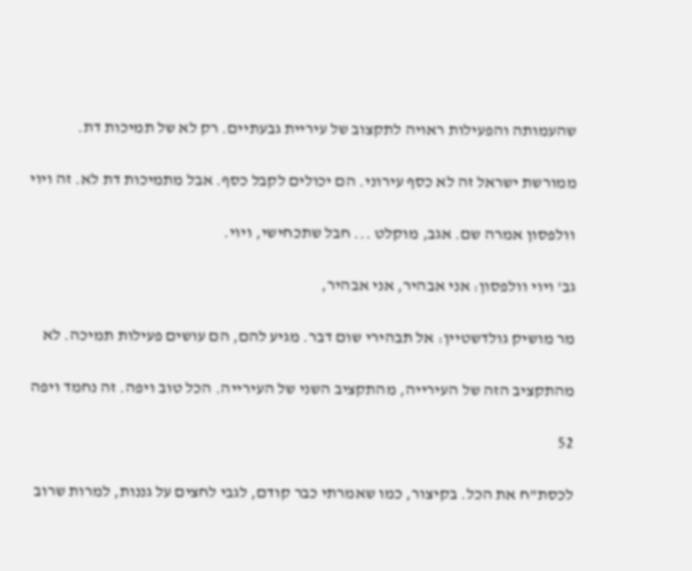שהעמותה והפעילות ראויה לתקצוב של עיריית גבעתיים. רק לא של תמיכות דת.

ממורשת ישראל זה לא כסף עירוני. הם יכולים לקבל כסף. אבל מתמיכות דת לא. זה ויוי

וולפסון אמרה שם. אגב, מוקלט ... חבל שתכחישי, ויוי.

גב' ויוי וולפסון: אני אבהיר, אני אבהיר,

מר מושיק גולדשטיין: אל תבהירי שום דבר. מגיע להם, הם עושים פעילות תמיכה. לא

מהתקציב הזה של העירייה, מהתקציב השני של העירייה. הכל טוב ויפה. זה נחמד ויפה

52

לכסת"ח את הכל. בקיצור, כמו שאמרתי כבר קודם, לגבי לחצים על גננות, למרות שרוב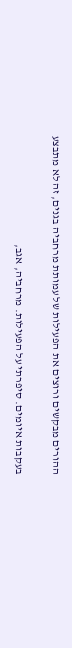ההורים מבקשים ורוצים את הפעילות של עמותת מרחביה בגנים, זה לא מתבצע

בעקבות איומים. סיפרתי על הפעילות. מרחביה, אגב,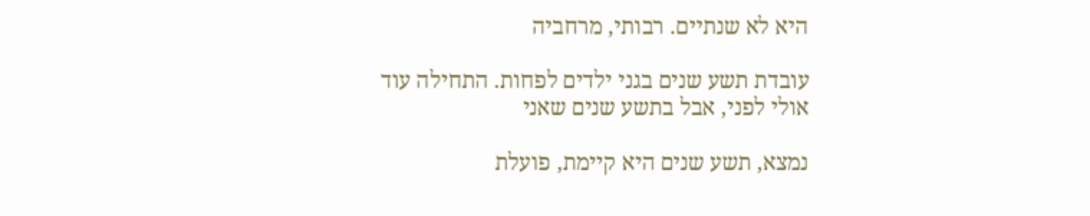היא לא שנתיים. רבותי, מרחביה

עובדת תשע שנים בגני ילדים לפחות. התחילה עוד אולי לפני, אבל בתשע שנים שאני

נמצא, תשע שנים היא קיימת, פועלת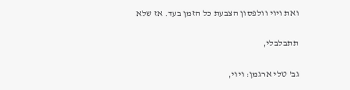ואת ויוי וולפסון הצבעת כל הזמן בעד. אז שלא

תתבלבלי,

גב' טלי ארגמן: ויוי,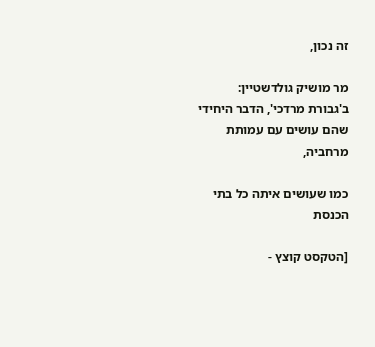זה נכון,

מר מושיק גולדשטיין: ב'גבורת מרדכי', הדבר היחידי שהם עושים עם עמותת מרחביה,

כמו שעושים איתה כל בתי הכנסת

[הטקסט קוצץ -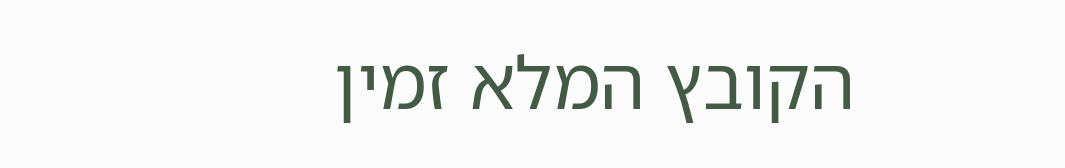הקובץ המלא זמין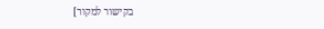בקישור למקור]